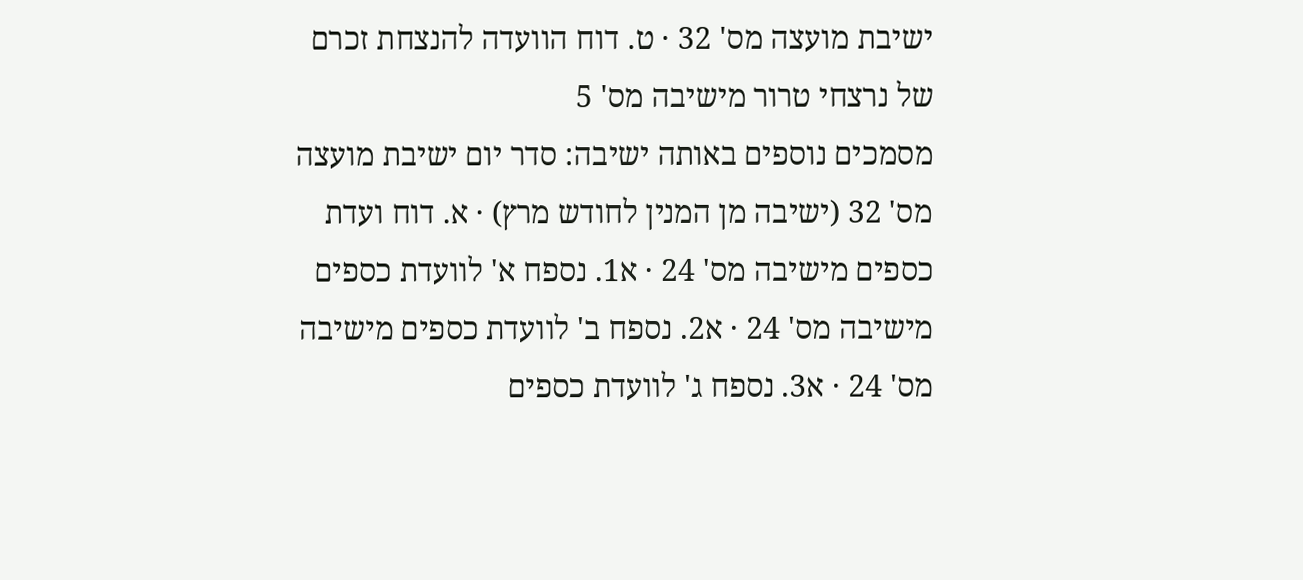ישיבת מועצה מס' 32 · ט. דוח הוועדה להנצחת זכרם של נרצחי טרור מישיבה מס' 5
מסמכים נוספים באותה ישיבה: סדר יום ישיבת מועצה מס' 32 (ישיבה מן המנין לחודש מרץ) · א. דוח ועדת כספים מישיבה מס' 24 · א1. נספח א' לוועדת כספים מישיבה מס' 24 · א2. נספח ב' לוועדת כספים מישיבה מס' 24 · א3. נספח ג' לוועדת כספים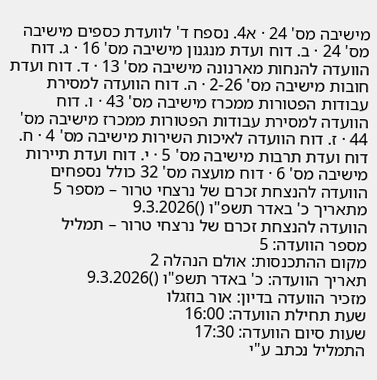מישיבה מס' 24 · א4. נספח ד' לוועדת כספים מישיבה מס' 24 · ב. דוח ועדת מנגנון מישיבה מס' 16 · ג. דוח הוועדה להנחות מארנונה מישיבה מס' 13 · ד. דוח ועדת חובות מישיבה מס' 2-26 · ה. דוח הוועדה למסירת עבודות הפטורות ממכרז מישיבה מס' 43 · ו. דוח הוועדה למסירת עבודות הפטורות ממכרז מישיבה מס' 44 · ז. דוח הוועדה לאיכות השירות מישיבה מס' 4 · ח. דוח ועדת תרבות מישיבה מס' 5 · י. דוח ועדת תיירות מישיבה מס' 6 · דוח מועצה מס' 32 כולל נספחים
הוועדה להנצחת זכרם של נרצחי טרור – מספר 5
מתאריך כ' באדר תשפ"ו ()9.3.2026
הוועדה להנצחת זכרם של נרצחי טרור – תמליל
מספר הוועדה: 5
מקום ההתכנסות: אולם הנהלה 2
תאריך הוועדה: כ' באדר תשפ"ו ()9.3.2026
מזכיר הוועדה בדיון: אור בוזגלו
שעת תחילת הוועדה: 16:00
שעות סיום הוועדה: 17:30
התמליל נכתב ע"י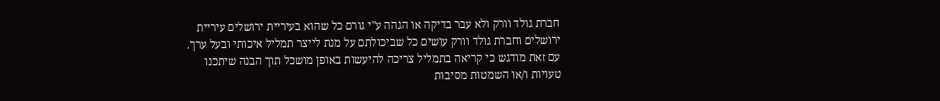חברת גולד וורק ולא עבר בדיקה או הגהה ע"י גורם כל שהוא בעיריית ירושלים עיריית ירושלים וחברת גולד וורק עושים כל שביכולתם על מנת לייצר תמליל איכותי ובעל ערך. עם זאת מודגש כי קריאה בתמליל צריכה להיעשות באופן מושכל תוך הבנה שיתכנו טעויות ו/או השמטות מסיבות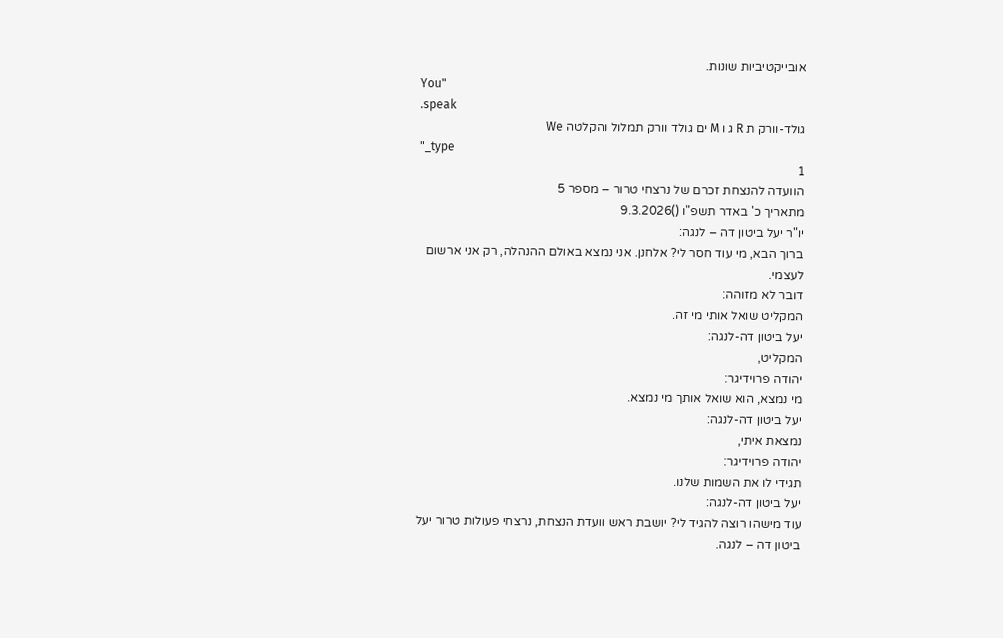אובייקטיביות שונות.
You"
.speak
גולד-וורק ת R ג ו M ים גולד וורק תמלול והקלטה We
"_type
1
הוועדה להנצחת זכרם של נרצחי טרור – מספר 5
מתאריך כ' באדר תשפ"ו ()9.3.2026
יו"ר יעל ביטון דה – לנגה:
ברוך הבא, מי עוד חסר לי? אלחנן. אני נמצא באולם ההנהלה, רק אני ארשום לעצמי.
דובר לא מזוהה:
המקליט שואל אותי מי זה.
יעל ביטון דה-לנגה:
המקליט,
יהודה פרוידיגר:
מי נמצא, הוא שואל אותך מי נמצא.
יעל ביטון דה-לנגה:
נמצאת איתי,
יהודה פרוידיגר:
תגידי לו את השמות שלנו.
יעל ביטון דה-לנגה:
עוד מישהו רוצה להגיד לי? יושבת ראש וועדת הנצחת, נרצחי פעולות טרור יעל ביטון דה – לנגה.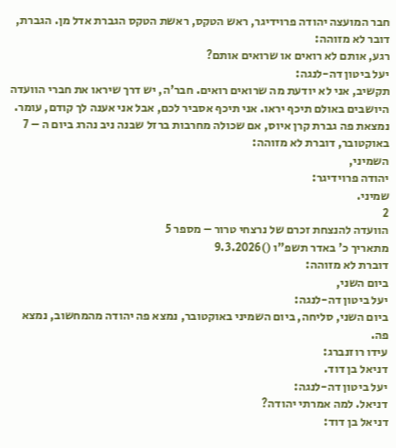חבר המועצה יהודה פרוידיגר, ראש הטקס, ראשת הטקס הגברת אדל מן. הגברת, דובר לא מזוהה:
רגע, אותם לא רואים או שרואים אותם?
יעל ביטון דה-לנגה:
תקשיב, אני לא יודעת מה שרואים רואים. חבר'ה, יש דרך שיראו את חברי הוועדה היושבים באולם תיכף יראו. אני תיכף אסביר לכם, אבל אני אענה לך קודם, עומר. נמצאת פה גברת קרן איוס, אם שכולה מחרבות ברזל שבנה ניב נהרג ביום ה – 7 באוקטובר, דוברת לא מזוהה:
השמיני,
יהודה פרוידיגר:
שמיני.
2
הוועדה להנצחת זכרם של נרצחי טרור – מספר 5
מתאריך כ' באדר תשפ"ו ()9.3.2026
דוברת לא מזוהה:
ביום השני,
יעל ביטון דה-לנגה:
ביום השני, סליחה, ביום השמיני באוקטובר, נמצא פה יהודה מהמחשוב, נמצא פה.
עידו רוזנברג:
דניאל בן דוד.
יעל ביטון דה-לנגה:
דניאל. למה אמרתי יהודה?
דניאל בן דוד: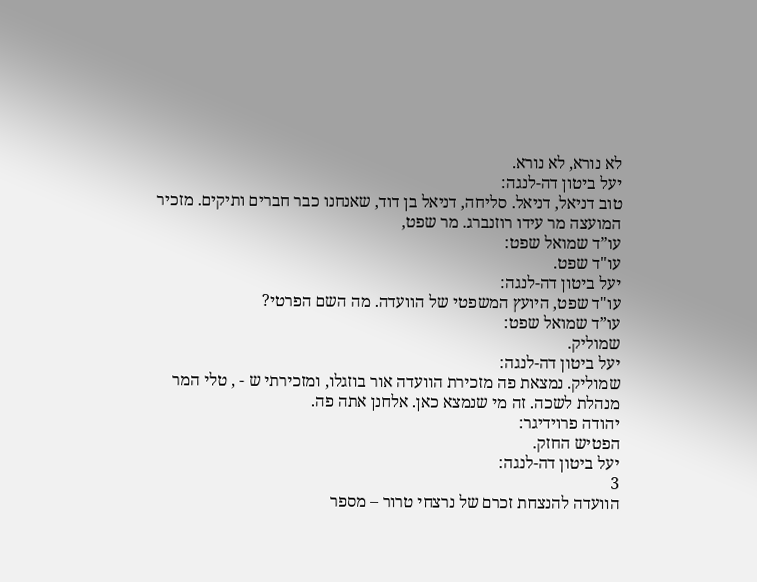לא נורא, לא נורא.
יעל ביטון דה-לנגה:
טוב דניאל, דניאל. סליחה, דניאל בן דוד, שאנחנו כבר חברים ותיקים. מזכיר המועצה מר עידו רוזנברג. מר שפט,
עו”ד שמואל שפט:
עו"ד שפט.
יעל ביטון דה-לנגה:
עו"ד שפט, היועץ המשפטי של הוועדה. מה השם הפרטי?
עו”ד שמואל שפט:
שמוליק.
יעל ביטון דה-לנגה:
שמוליק. נמצאת פה מזכירת הוועדה אור בוזגלו, ומזכירתי ש - , טלי המר מנהלת לשכה. זה מי שנמצא כאן. אלחנן אתה פה.
יהודה פרוידיגר:
הפטיש החזק.
יעל ביטון דה-לנגה:
3
הוועדה להנצחת זכרם של נרצחי טרור – מספר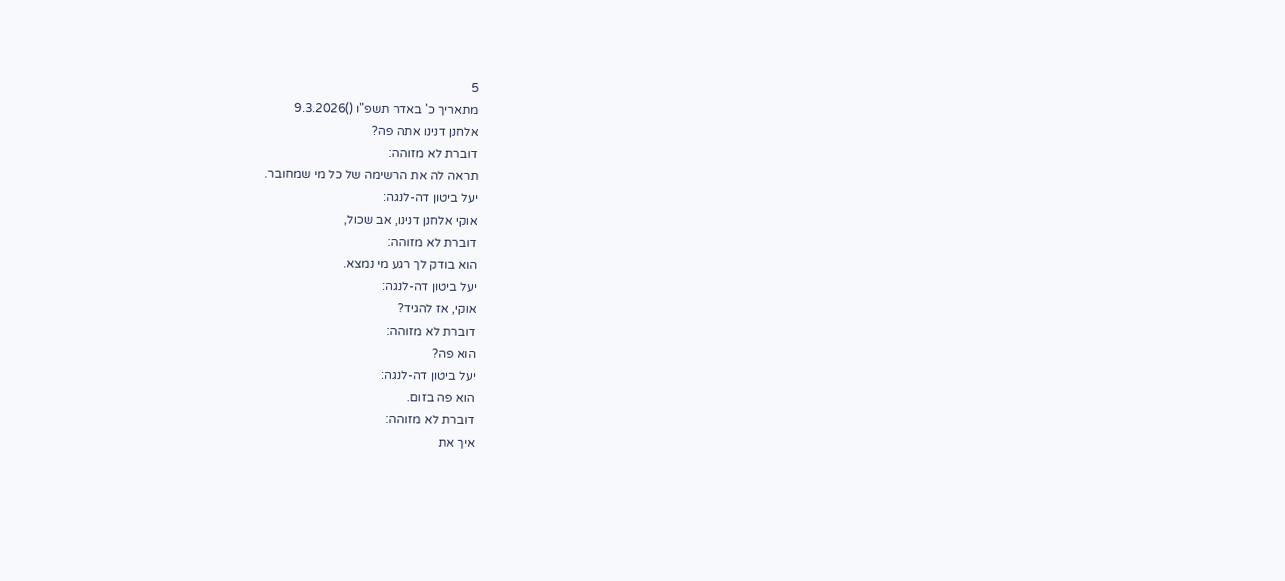5
מתאריך כ' באדר תשפ"ו ()9.3.2026
אלחנן דנינו אתה פה?
דוברת לא מזוהה:
תראה לה את הרשימה של כל מי שמחובר.
יעל ביטון דה-לנגה:
אוקי אלחנן דנינו, אב שכול,
דוברת לא מזוהה:
הוא בודק לך רגע מי נמצא.
יעל ביטון דה-לנגה:
אוקי, אז להגיד?
דוברת לא מזוהה:
הוא פה?
יעל ביטון דה-לנגה:
הוא פה בזום.
דוברת לא מזוהה:
איך את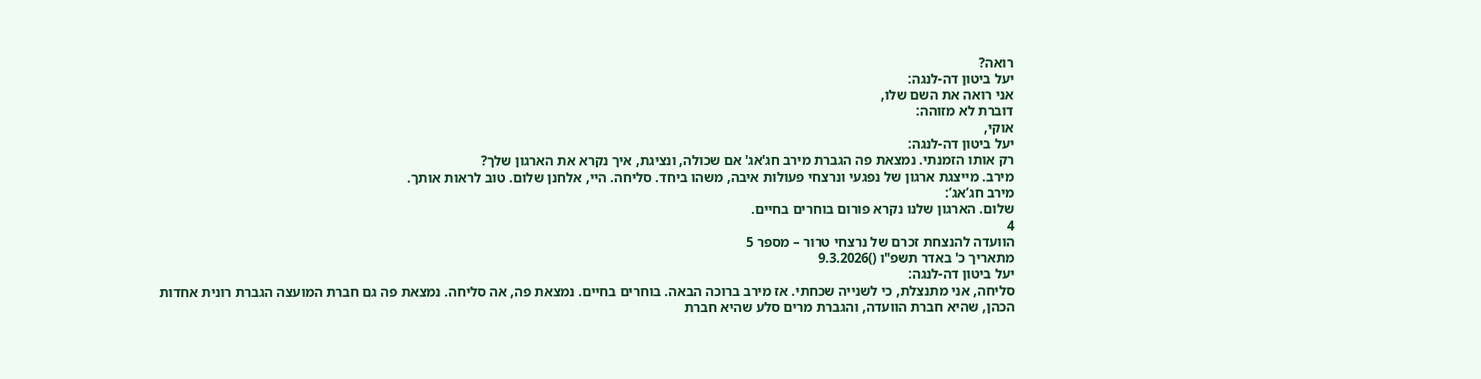רואה?
יעל ביטון דה-לנגה:
אני רואה את השם שלו,
דוברת לא מזוהה:
אוקי,
יעל ביטון דה-לנגה:
רק אותו הזמנתי. נמצאת פה הגברת מירב חג'אג' אם שכולה, ונציגת, איך נקרא את הארגון שלך?
מירב. מייצגת ארגון של נפגעי ונרצחי פעולות איבה, משהו ביחד. סליחה. היי, אלחנן שלום. טוב לראות אותך.
מירב חג’אג’:
שלום. הארגון שלנו נקרא פורום בוחרים בחיים.
4
הוועדה להנצחת זכרם של נרצחי טרור – מספר 5
מתאריך כ' באדר תשפ"ו ()9.3.2026
יעל ביטון דה-לנגה:
סליחה, אני מתנצלת, כי לשנייה שכחתי. אז מירב ברוכה הבאה. בוחרים בחיים. נמצאת פה, אה סליחה. נמצאת פה גם חברת המועצה הגברת רונית אחדות הכהן, שהיא חברת הוועדה, והגברת מרים סלע שהיא חברת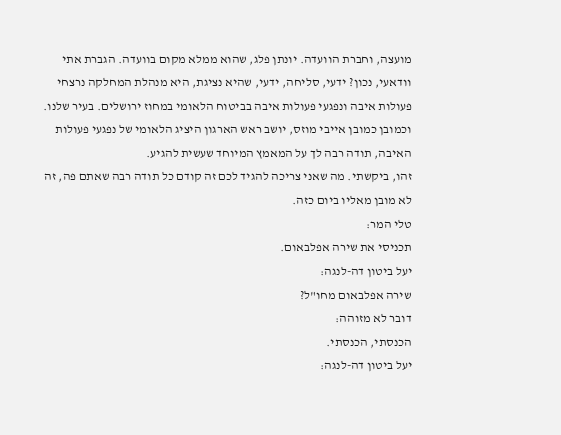מועצה, וחברת הוועדה. יונתן פלג, שהוא ממלא מקום בוועדה. הגברת אתי וודאעי, נכון? ידעי, סליחה, ידעי, שהיא נציגת, היא מנהלת המחלקה נרצחי פעולות איבה ונפגעי פעולות איבה בביטוח הלאומי במחוז ירושלים. בעיר שלנו. וכמובן כמובן אייבי מוזס, יושב ראש הארגון היציג הלאומי של נפגעי פעולות האיבה, תודה רבה לך על המאמץ המיוחד שעשית להגיע.
זהו, ביקשתי. מה שאני צריכה להגיד לכם זה קודם כל תודה רבה שאתם פה, זה לא מובן מאליו ביום כזה.
טלי המר:
תכניסי את שירה אפלבאום.
יעל ביטון דה-לנגה:
שירה אפלבאום מחו"ל?
דובר לא מזוהה:
הכנסתי, הכנסתי.
יעל ביטון דה-לנגה: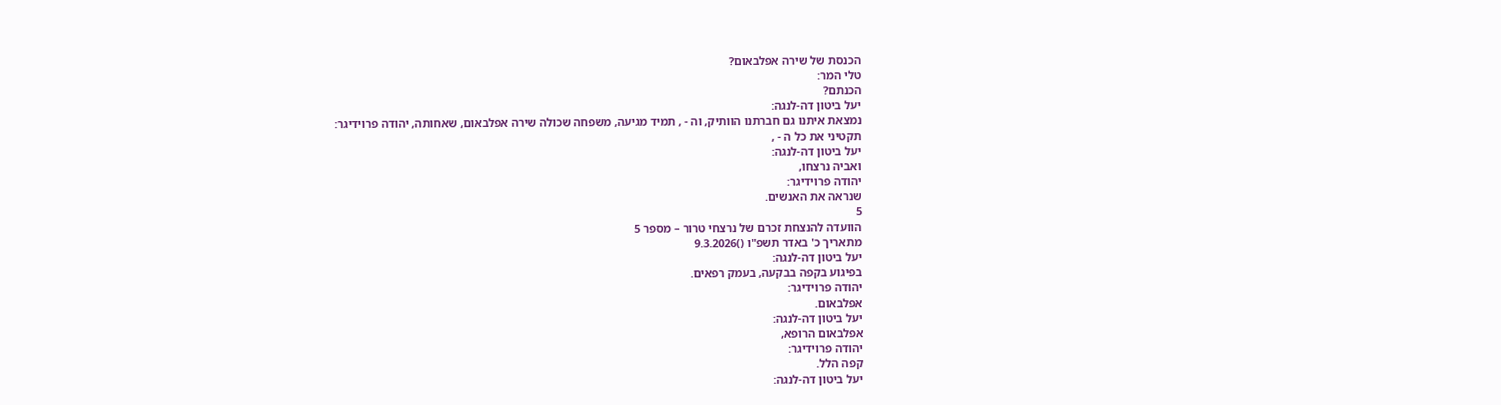הכנסת של שירה אפלבאום?
טלי המר:
הכנתם?
יעל ביטון דה-לנגה:
נמצאת איתנו גם חברתנו הוותיק, וה - , תמיד מגיעה, משפחה שכולה שירה אפלבאום, שאחותה, יהודה פרוידיגר:
תקטיני את כל ה - ,
יעל ביטון דה-לנגה:
ואביה נרצחו,
יהודה פרוידיגר:
שנראה את האנשים.
5
הוועדה להנצחת זכרם של נרצחי טרור – מספר 5
מתאריך כ' באדר תשפ"ו ()9.3.2026
יעל ביטון דה-לנגה:
בפיגוע בקפה בבקעה, בעמק רפאים.
יהודה פרוידיגר:
אפלבאום.
יעל ביטון דה-לנגה:
אפלבאום הרופא,
יהודה פרוידיגר:
קפה הלל.
יעל ביטון דה-לנגה: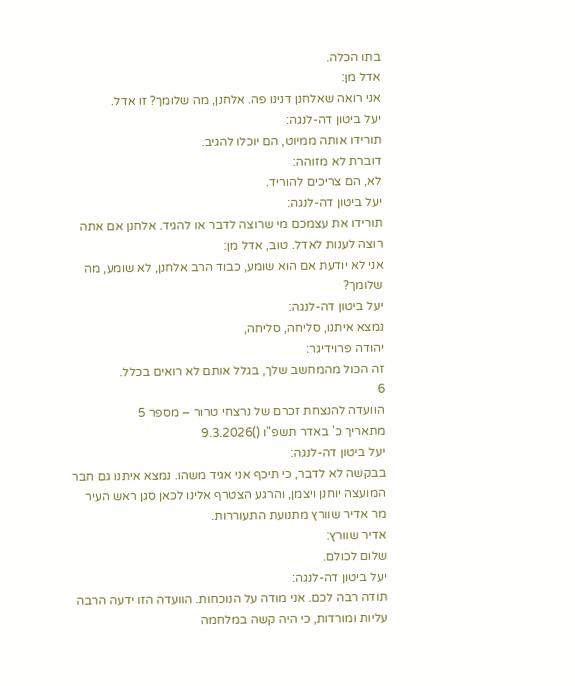בתו הכלה.
אדל מן:
אני רואה שאלחנן דנינו פה. אלחנן, מה שלומך? זו אדל.
יעל ביטון דה-לנגה:
תורידו אותה ממיוט, הם יוכלו להגיב.
דוברת לא מזוהה:
לא, הם צריכים להוריד.
יעל ביטון דה-לנגה:
תורידו את עצמכם מי שרוצה לדבר או להגיד. אלחנן אם אתה רוצה לענות לאדל. טוב, אדל מן:
אני לא יודעת אם הוא שומע, כבוד הרב אלחנן, לא שומע, מה שלומך?
יעל ביטון דה-לנגה:
נמצא איתנו, סליחה, סליחה,
יהודה פרוידיגר:
זה הכול מהמחשב שלך, בגלל אותם לא רואים בכלל.
6
הוועדה להנצחת זכרם של נרצחי טרור – מספר 5
מתאריך כ' באדר תשפ"ו ()9.3.2026
יעל ביטון דה-לנגה:
בבקשה לא לדבר, כי תיכף אני אגיד משהו. נמצא איתנו גם חבר המועצה יוחנן ויצמן, והרגע הצטרף אלינו לכאן סגן ראש העיר מר אדיר שוורץ מתנועת התעוררות.
אדיר שוורץ:
שלום לכולם.
יעל ביטון דה-לנגה:
תודה רבה לכם. אני מודה על הנוכחות. הוועדה הזו ידעה הרבה עליות ומורדות, כי היה קשה במלחמה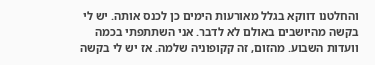והחלטנו דווקא בגלל מאורעות הימים כן לכנס אותה. יש לי בקשה מהיושבים באולם לא לדבר. אני השתתפתי בכמה וועדות השבוע. מהזום, זה קקופוניה שלמה. אז יש לי בקשה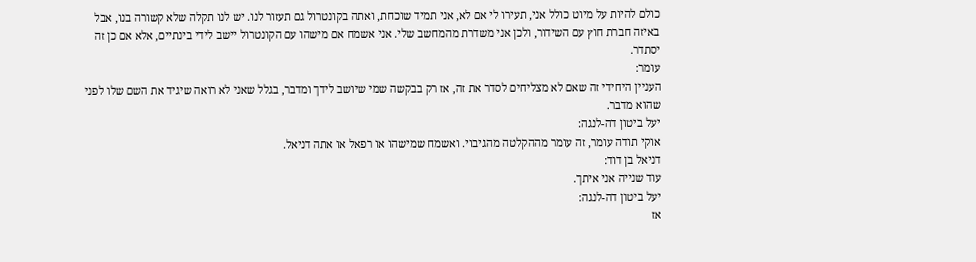כולם להיות על מיוט כולל אני, תעירו לי אם לא, אני תמיד שוכחת, ואתה בקונטרול גם תעזור לנו. יש לנו תקלה שלא קשורה בנו, אבל באיזה חברת חוץ עם השידור, ולכן אני משדרת מהמחשב שלי. אני אשמח אם מישהו עם הקונטרול יישב לידי בינתיים, אלא אם כן זה יסתדר.
עומר:
העניין היחידי זה שאם לא מצליחים לסדר את זה, אז רק בבקשה שמי שיושב לידך ומדבר, בגלל שאני לא רואה שיגיד את השם שלו לפני שהוא מדבר.
יעל ביטון דה-לנגה:
אוקי תודה עומר, זה עומר מההקלטה מהגיבוי. ואשמח שמישהו או רפאל או אתה דניאל.
דניאל בן דוד:
עוד שנייה אני איתך.
יעל ביטון דה-לנגה:
אז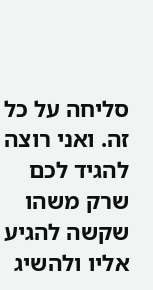סליחה על כל זה. ואני רוצה להגיד לכם שרק משהו שקשה להגיע אליו ולהשיג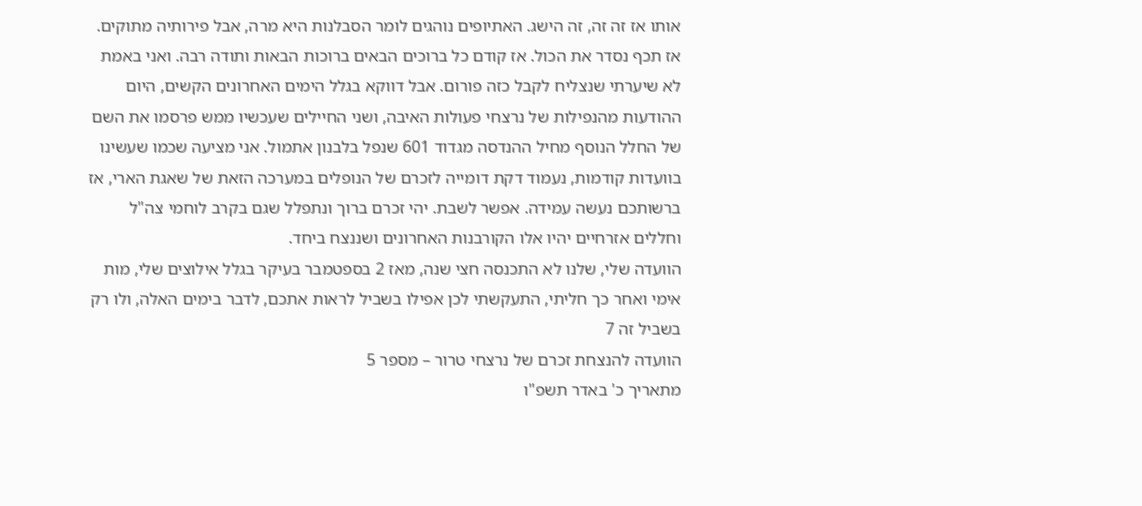אותו אז זה זה, זה הישג. האתיופים נוהגים לומר הסבלנות היא מרה, אבל פירותיה מתוקים. אז תכף נסדר את הכול. אז קודם כל ברוכים הבאים ברוכות הבאות ותודה רבה. ואני באמת לא שיערתי שנצליח לקבל כזה פורום. אבל דווקא בגלל הימים האחרונים הקשים, היום ההודעות מהנפילות של נרצחי פעולות האיבה, ושני החיילים שעכשיו ממש פרסמו את השם של החלל הנוסף מחיל ההנדסה מגדוד 601 שנפל בלבנון אתמול. אני מציעה שכמו שעשינו בוועדות קודמות, נעמוד דקת דומייה לזכרם של הנופלים במערכה הזאת של שאגת הארי, אז ברשותכם נעשה עמידה. אפשר לשבת. יהי זכרם ברוך ונתפלל שגם בקרב לוחמי צה"ל וחללים אזרחיים יהיו אלו הקורבנות האחרונים ושננצח ביחד.
הוועדה שלי, שלנו לא התכנסה חצי שנה, מאז 2 בספטמבר בעיקר בגלל אילוצים שלי, מות אימי ואחר כך חליתי, התעקשתי לכן אפילו בשביל לראות אתכם, לדבר בימים האלה, ולו רק בשביל זה 7
הוועדה להנצחת זכרם של נרצחי טרור – מספר 5
מתאריך כ' באדר תשפ"ו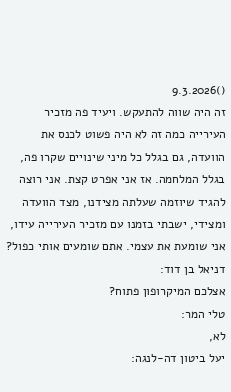()9.3.2026
זה היה שווה להתעקש. ויעיד פה מזכיר העירייה כמה זה לא היה פשוט לכנס את הוועדה, גם בגלל כל מיני שינויים שקרו פה, בגלל המלחמה. אז אני אפרט קצת. אני רוצה להגיד שיוזמה שעלתה מצידנו, מצד הוועדה ומצידי, ישבתי בזמנו עם מזכיר העירייה עידו, אני שומעת את עצמי. אתם שומעים אותי כפול?
דניאל בן דוד:
אצלכם המיקרופון פתוח?
טלי המר:
לא,
יעל ביטון דה-לנגה: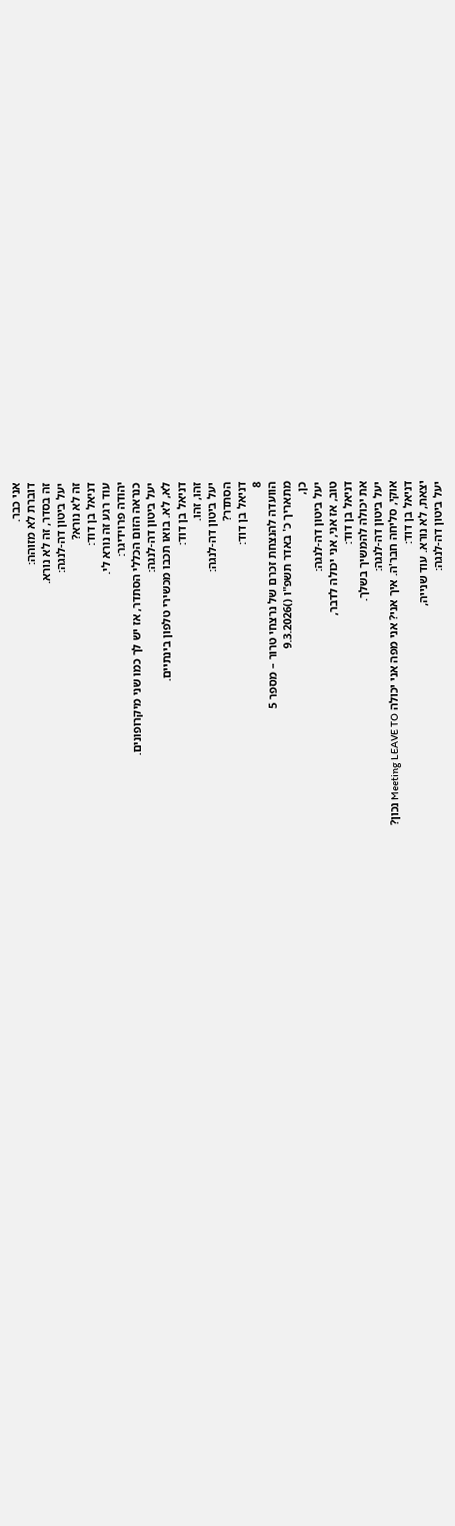אני כבר.
דוברת לא מזוהה:
זה בסדר, זה לא נורא.
יעל ביטון דה-לנגה:
זה לא נורא?
דניאל בן דוד:
עוד רגע זה נורא לי.
יהודה פרוידיגר:
כנראה הזום הכללי הסתדר, אז יש לך כמו שני מיקרופונים.
יעל ביטון דה-לנגה:
לא, לא. בואו תכבו מכשירי טלפון בינתיים.
דניאל בן דוד:
זהו, זהו.
יעל ביטון דה-לנגה:
הסתדר?
דניאל בן דוד:
8
הוועדה להנצחת זכרם של נרצחי טרור – מספר 5
מתאריך כ' באדר תשפ"ו ()9.3.2026
כן,
יעל ביטון דה-לנגה:
טוב, אז אני, אני יכולה לדבר,
דניאל בן דוד:
את יכולה להמשיך בשלך.
יעל ביטון דה-לנגה:
אוקי, סליחה חבר'ה. איך אני? אני מפה אני יכולה Meeting LEAVE TO נכון?
דניאל בן דוד:
יצאת, לא נורא. עוד שנייה,
יעל ביטון דה-לנגה: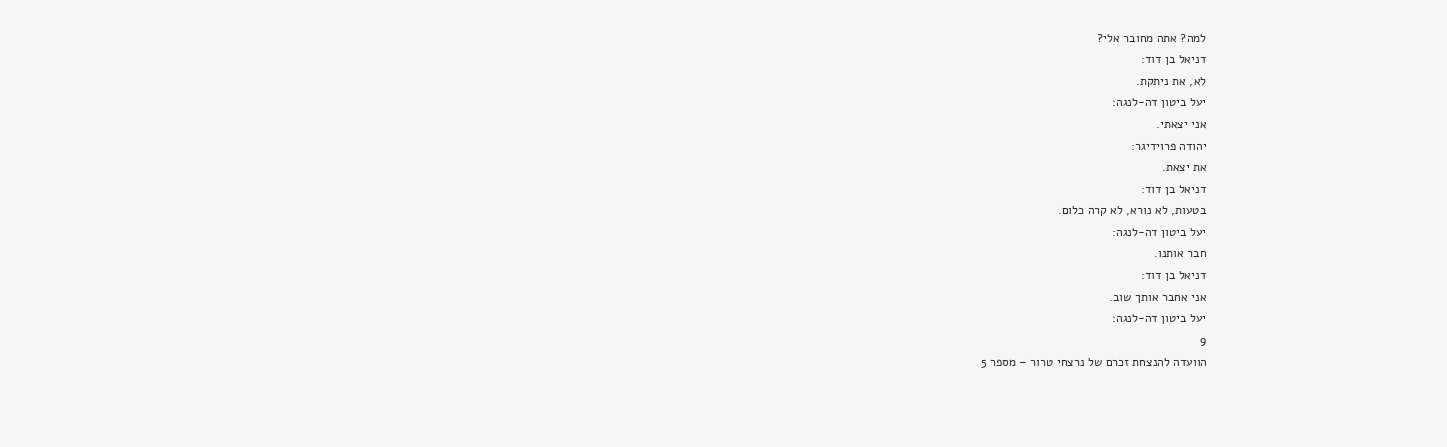למה? אתה מחובר אלי?
דניאל בן דוד:
לא, את ניתקת.
יעל ביטון דה-לנגה:
אני יצאתי.
יהודה פרוידיגר:
את יצאת.
דניאל בן דוד:
בטעות, לא נורא, לא קרה כלום.
יעל ביטון דה-לנגה:
חבר אותנו.
דניאל בן דוד:
אני אחבר אותך שוב.
יעל ביטון דה-לנגה:
9
הוועדה להנצחת זכרם של נרצחי טרור – מספר 5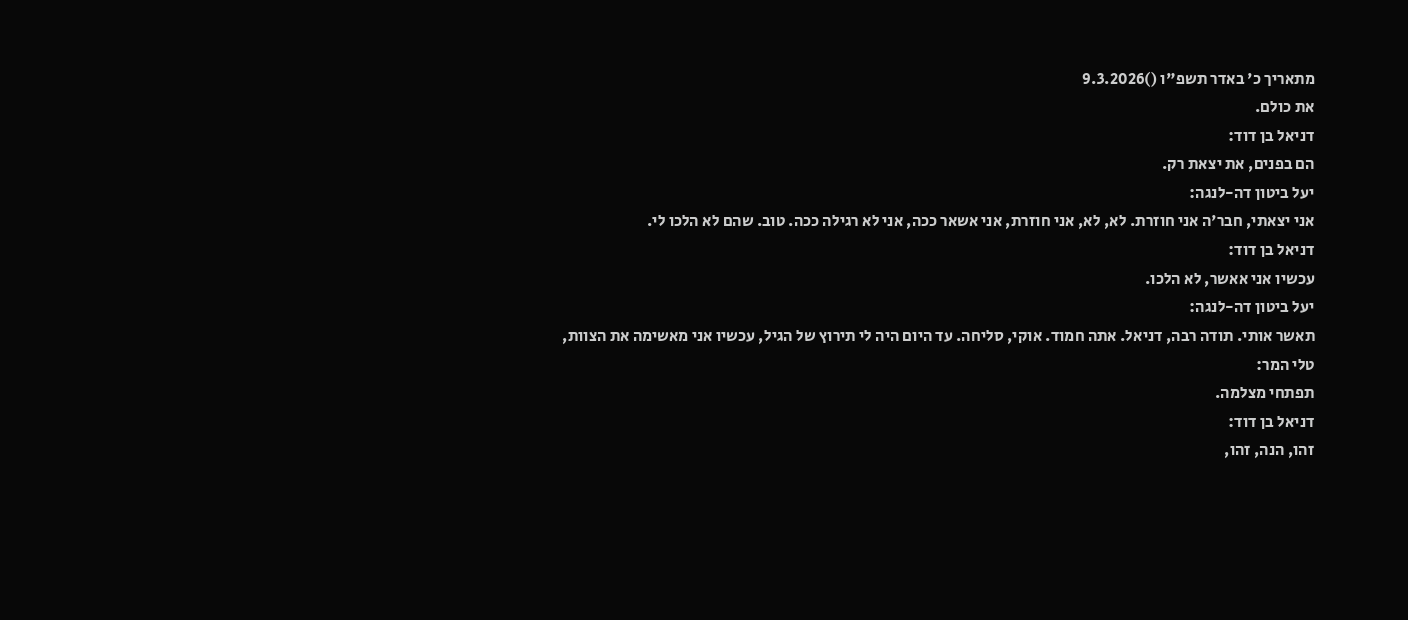מתאריך כ' באדר תשפ"ו ()9.3.2026
את כולם.
דניאל בן דוד:
הם בפנים, את יצאת רק.
יעל ביטון דה-לנגה:
אני יצאתי, חבר'ה אני חוזרת. לא, לא, אני חוזרת, אני אשאר ככה, אני לא רגילה ככה. טוב. שהם לא הלכו לי.
דניאל בן דוד:
עכשיו אני אאשר, לא הלכו.
יעל ביטון דה-לנגה:
תאשר אותי. תודה רבה, דניאל. אתה חמוד. אוקי, סליחה. עד היום היה לי תירוץ של הגיל, עכשיו אני מאשימה את הצוות,
טלי המר:
תפתחי מצלמה.
דניאל בן דוד:
זהו, הנה, זהו,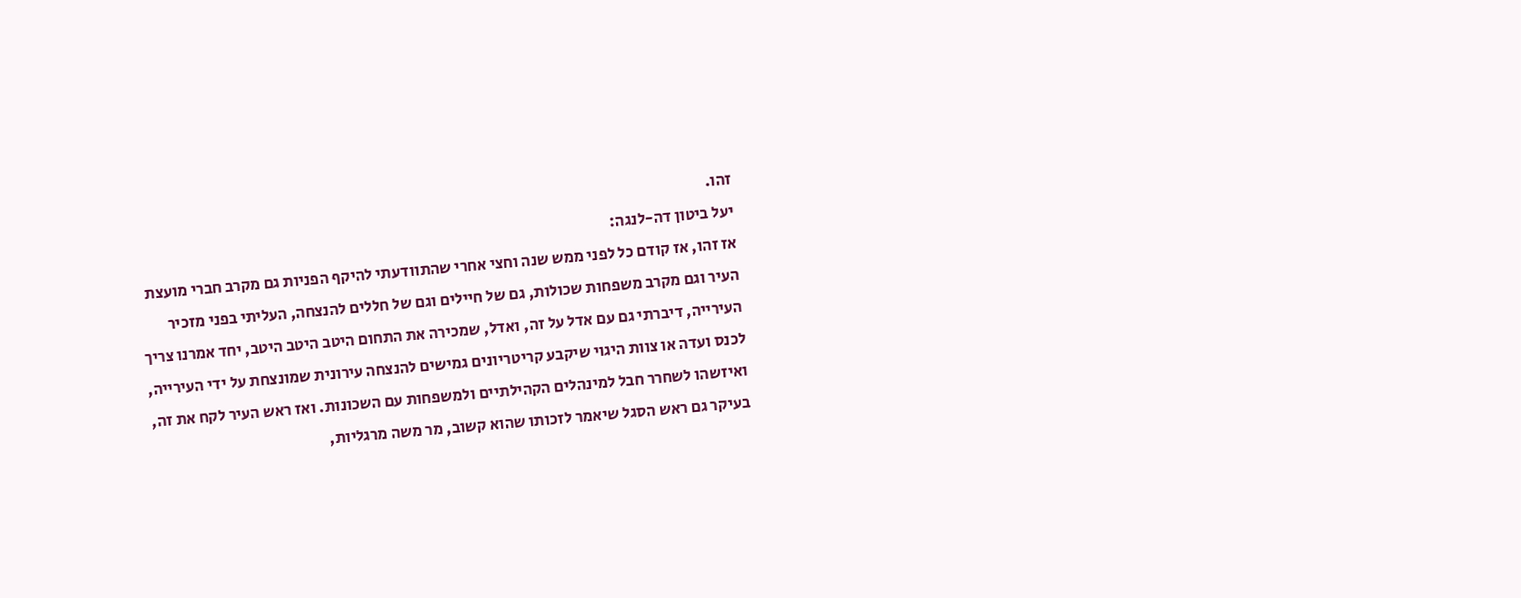זהו.
יעל ביטון דה-לנגה:
אז זהו, אז קודם כל לפני ממש שנה וחצי אחרי שהתוודעתי להיקף הפניות גם מקרב חברי מועצת העיר וגם מקרב משפחות שכולות, גם של חיילים וגם של חללים להנצחה, העליתי בפני מזכיר העירייה, דיברתי גם עם אדל על זה, ואדל, שמכירה את התחום היטב היטב היטב, יחד אמרנו צריך לכנס ועדה או צוות היגוי שיקבע קריטריונים גמישים להנצחה עירונית שמונצחת על ידי העירייה, ואיזשהו לשחרר חבל למינהלים הקהילתיים ולמשפחות עם השכונות. ואז ראש העיר לקח את זה, בעיקר גם ראש הסגל שיאמר לזכותו שהוא קשוב, מר משה מרגליות,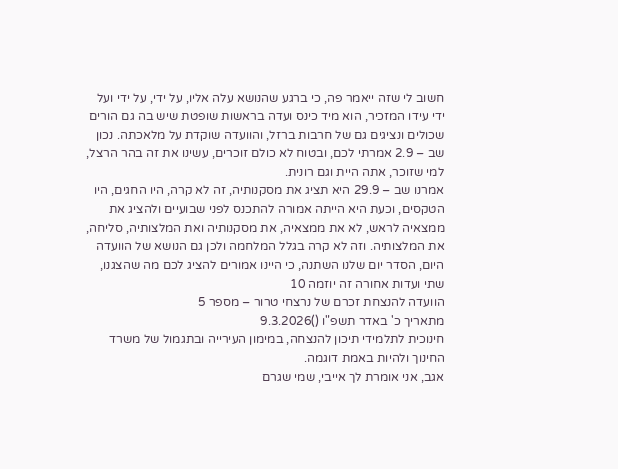חשוב לי שזה ייאמר פה, כי ברגע שהנושא עלה אליו, על ידי, על ידי ועל ידי עידו המזכיר, הוא מיד כינס ועדה בראשות שופטת שיש בה גם הורים שכולים ונציגים גם של חרבות ברזל, והוועדה שוקדת על מלאכתה. נכון שב – 2.9 אמרתי לכם, ובטוח לא כולם זוכרים, עשינו את זה בהר הרצל, למי שזוכר, אתה היית וגם רונית.
אמרנו שב – 29.9 היא תציג את מסקנותיה, זה לא קרה, היו החגים, היו הטקסים, וכעת היא הייתה אמורה להתכנס לפני שבועיים ולהציג את ממצאיה לראש, לא את ממצאיה, את מסקנותיה ואת המלצותיה, סליחה, את המלצותיה. וזה לא קרה בגלל המלחמה ולכן גם הנושא של הוועדה היום, הסדר יום שלנו השתנה, כי היינו אמורים להציג לכם מה שהצגנו, שתי ועדות אחורה זה יוזמה 10
הוועדה להנצחת זכרם של נרצחי טרור – מספר 5
מתאריך כ' באדר תשפ"ו ()9.3.2026
חינוכית לתלמידי תיכון להנצחה, במימון העירייה ובתגמול של משרד החינוך ולהיות באמת דוגמה.
אגב, אני אומרת לך אייבי, שמי שגרם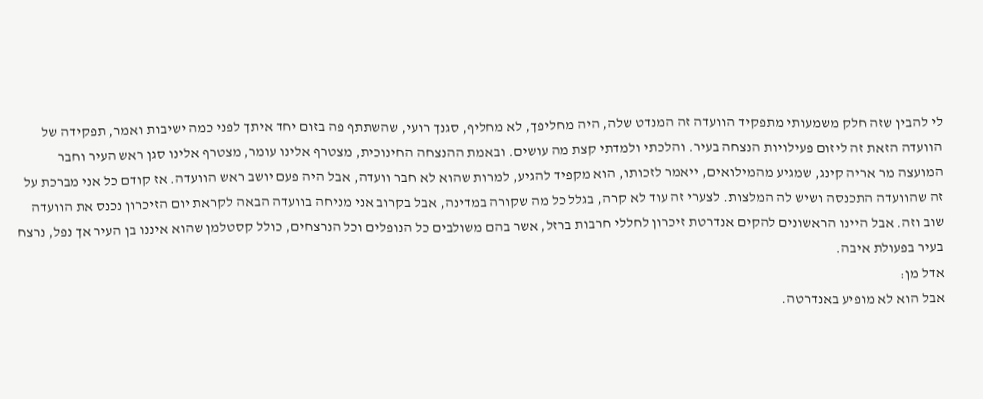לי להבין שזה חלק משמעותי מתפקיד הוועדה זה המנדט שלה, היה מחליפך, לא מחליף, סגנך רועי, שהשתתף פה בזום יחד איתך לפני כמה ישיבות ואמר, תפקידה של הוועדה הזאת זה ליזום פעילויות הנצחה בעיר. והלכתי ולמדתי קצת מה עושים. ובאמת ההנצחה החינוכית, מצטרף אלינו עומר, מצטרף אלינו סגן ראש העיר וחבר המועצה מר אריה קינג, שמגיע מהמילואים, ייאמר לזכותו, הוא מקפיד להגיע, למרות שהוא לא חבר וועדה, אבל היה פעם יושב ראש הוועדה. אז קודם כל אני מברכת על זה שהוועדה התכנסה ושיש לה המלצות. לצערי זה עוד לא קרה, בגלל כל מה שקורה במדינה, אבל בקרוב אני מניחה בוועדה הבאה לקראת יום הזיכרון נכנס את הוועדה שוב וזה. אבל היינו הראשונים להקים אנדרטת זיכרון לחללי חרבות ברזל, אשר בהם משולבים כל הנופלים וכל הנרצחים, כולל קסטלמן שהוא איננו בן העיר אך נפל, נרצח בעיר בפעולת איבה.
אדל מן:
אבל הוא לא מופיע באנדרטה.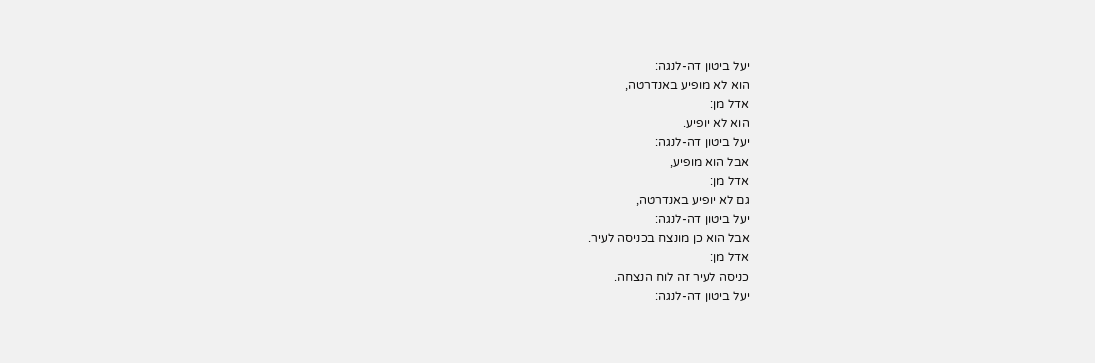יעל ביטון דה-לנגה:
הוא לא מופיע באנדרטה,
אדל מן:
הוא לא יופיע.
יעל ביטון דה-לנגה:
אבל הוא מופיע,
אדל מן:
גם לא יופיע באנדרטה,
יעל ביטון דה-לנגה:
אבל הוא כן מונצח בכניסה לעיר.
אדל מן:
כניסה לעיר זה לוח הנצחה.
יעל ביטון דה-לנגה: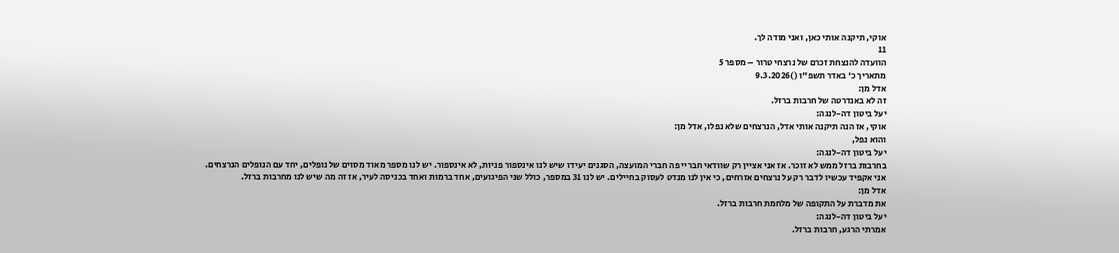אוקי, תיקנה אותי כאן, ואני מודה לך.
11
הוועדה להנצחת זכרם של נרצחי טרור – מספר 5
מתאריך כ' באדר תשפ"ו ()9.3.2026
אדל מן:
זה לא באנדרטה של חרבות ברזל.
יעל ביטון דה-לנגה:
אוקי, אז הנה תיקנה אותי אדל, הנרצחים שלא נפלו, אדל מן:
והוא נפל,
יעל ביטון דה-לנגה:
בחרבות ברזל ממש לא זוכר. אז אני אציין רק שוודאי חבריי פה חברי המועצה, הסגנים יעידו שיש לנו אינספור פניות, לא אינספור. יש לנו מספר מאוד מסוים של נופלים, יחד עם הנופלים הנרצחים.
אני אקפיד עכשיו לדבר רק על נרצחים אזרחים, כי אין לנו מנדט לעסוק בחיילים. יש לנו 31 במספר, כולל שני הפיגועים, אחד ברמות ואחד בכניסה לעיר, אז זה מה שיש לנו מחרבות ברזל.
אדל מן:
את מדברת על התקופה של מלחמת חרבות ברזל.
יעל ביטון דה-לנגה:
אמרתי הרגע, חרבות ברזל.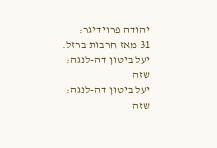יהודה פרוידיגר:
31 מאז חרבות ברזל.
יעל ביטון דה-לנגה:
שזה
יעל ביטון דה-לנגה:
שזה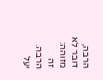הרבה,
דובר לא מזוהה:
זה הרבה.
יעל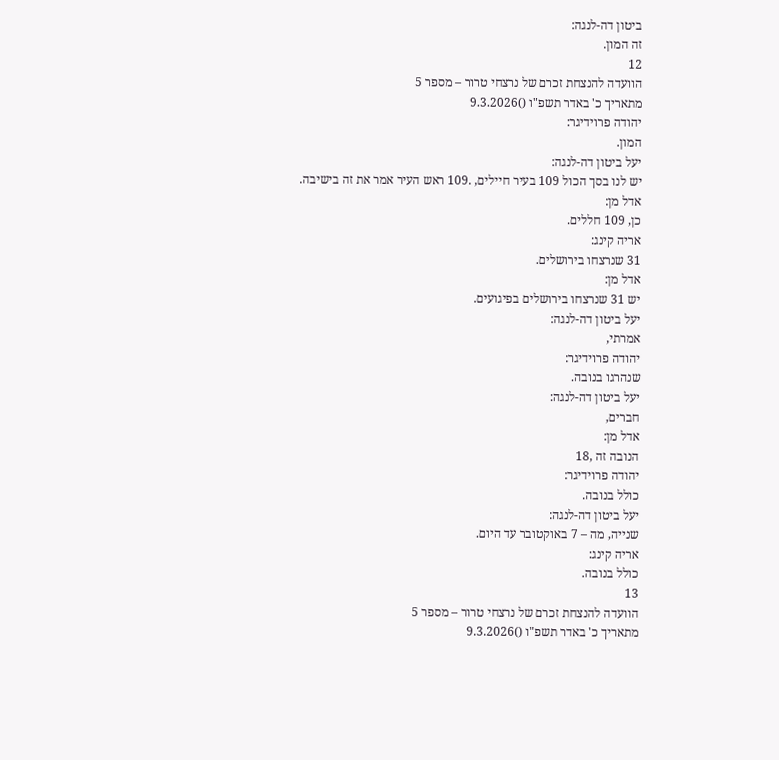ביטון דה-לנגה:
זה המון.
12
הוועדה להנצחת זכרם של נרצחי טרור – מספר 5
מתאריך כ' באדר תשפ"ו ()9.3.2026
יהודה פרוידיגר:
המון.
יעל ביטון דה-לנגה:
יש לנו בסך הכול 109 בעיר חיילים, .109 ראש העיר אמר את זה בישיבה.
אדל מן:
כן, 109 חללים.
אריה קינג:
31 שנרצחו בירושלים.
אדל מן:
יש 31 שנרצחו בירושלים בפיגועים.
יעל ביטון דה-לנגה:
אמרתי,
יהודה פרוידיגר:
שנהרגו בנובה.
יעל ביטון דה-לנגה:
חברים,
אדל מן:
הנובה זה ,18
יהודה פרוידיגר:
כולל בנובה.
יעל ביטון דה-לנגה:
שנייה, מה – 7 באוקטובר עד היום.
אריה קינג:
כולל בנובה.
13
הוועדה להנצחת זכרם של נרצחי טרור – מספר 5
מתאריך כ' באדר תשפ"ו ()9.3.2026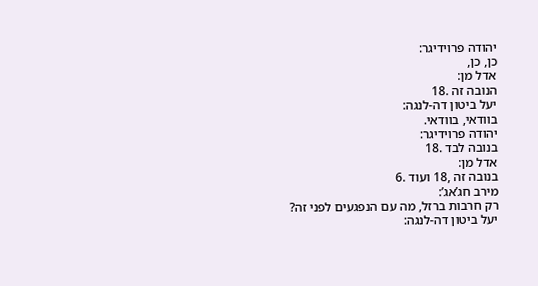יהודה פרוידיגר:
כן, כן,
אדל מן:
הנובה זה .18
יעל ביטון דה-לנגה:
בוודאי, בוודאי.
יהודה פרוידיגר:
בנובה לבד .18
אדל מן:
בנובה זה ,18 ועוד .6
מירב חג’אג’:
רק חרבות ברזל, מה עם הנפגעים לפני זה?
יעל ביטון דה-לנגה: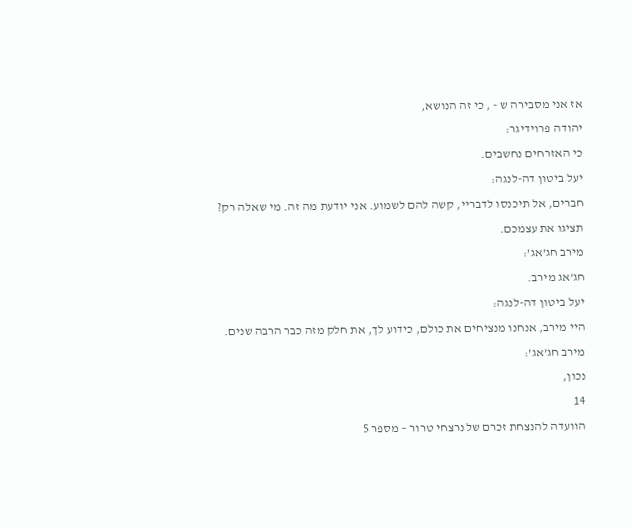אז אני מסבירה ש - , כי זה הנושא,
יהודה פרוידיגר:
כי האזרחים נחשבים.
יעל ביטון דה-לנגה:
חברים, אל תיכנסו לדבריי, קשה להם לשמוע. אני יודעת מה זה. מי שאלה רק? תציגו את עצמכם.
מירב חג’אג’:
חג'אג מירב.
יעל ביטון דה-לנגה:
היי מירב, אנחנו מנציחים את כולם, כידוע לך, את חלק מזה כבר הרבה שנים.
מירב חג’אג’:
נכון,
14
הוועדה להנצחת זכרם של נרצחי טרור – מספר 5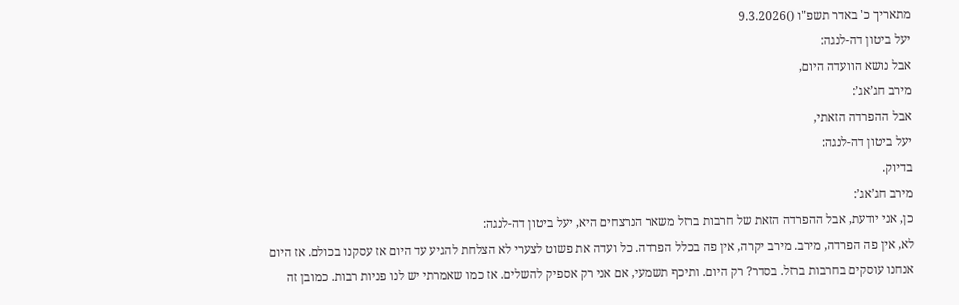מתאריך כ' באדר תשפ"ו ()9.3.2026
יעל ביטון דה-לנגה:
אבל נושא הוועדה היום,
מירב חג’אג’:
אבל ההפרדה הזאתי,
יעל ביטון דה-לנגה:
בדיוק.
מירב חג’אג’:
כן, אני יודעת, אבל ההפרדה הזאת של חרבות ברזל משאר הנרצחים היא, יעל ביטון דה-לנגה:
לא, אין פה הפרדה, מירב. מירב יקרה, אין פה בכלל הפרדה. כל ועדה את פשוט לצערי לא הצלחת להגיע עד היום אז עסקנו בכולם. אז היום אנחנו עוסקים בחרבות ברזל. בסדר? רק היום. ותיכף תשמעי, אם אני רק אספיק להשלים. אז כמו שאמרתי יש לנו פניות רבות. כמובן זה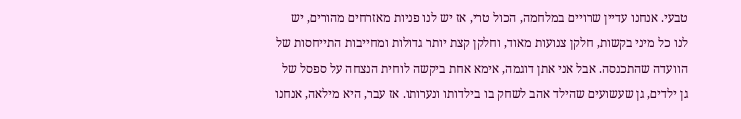טבעי. אנחנו עדיין שרויים במלחמה, הכול טרי, אז יש לנו פניות מאזרחים מהורים, יש לנו כל מיני בקשות, חלקן צנועות מאוד, וחלקן קצת יותר גדולות ומחייבות התייחסות של הוועדה שהתכנסה. אבל אני אתן דוגמה, אימא אחת ביקשה לוחית הנצחה על ספסל של גן ילדים, גן שעשועים שהילד אהב לשחק בו בילדותו ונערותו. אז עבר, היא מילאה, אנחנו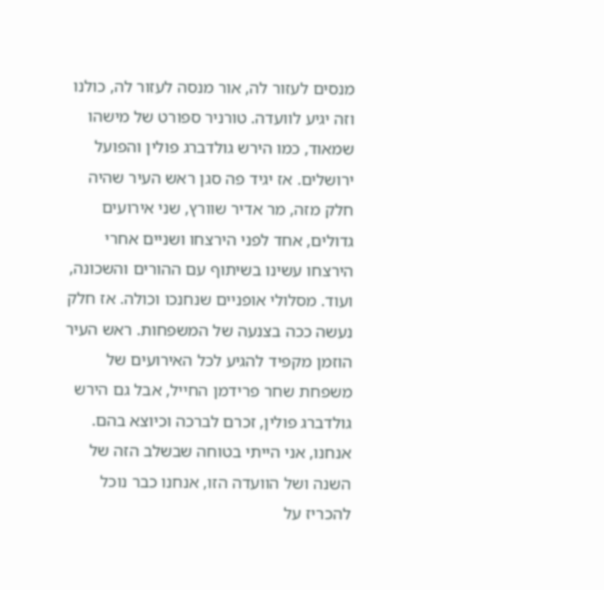מנסים לעזור לה, אור מנסה לעזור לה, כולנו וזה יגיע לוועדה. טורניר ספורט של מישהו שמאוד, כמו הירש גולדברג פולין והפועל ירושלים. אז יגיד פה סגן ראש העיר שהיה חלק מזה, מר אדיר שוורץ, שני אירועים גדולים, אחד לפני הירצחו ושניים אחרי הירצחו עשינו בשיתוף עם ההורים והשכונה, ועוד. מסלולי אופניים שנחנכו וכולה. אז חלק נעשה ככה בצנעה של המשפחות. ראש העיר הוזמן מקפיד להגיע לכל האירועים של משפחת שחר פרידמן החייל, אבל גם הירש גולדברג פולין, זכרם לברכה וכיוצא בהם. אנחנו, אני הייתי בטוחה שבשלב הזה של השנה ושל הוועדה הזו, אנחנו כבר נוכל להכריז על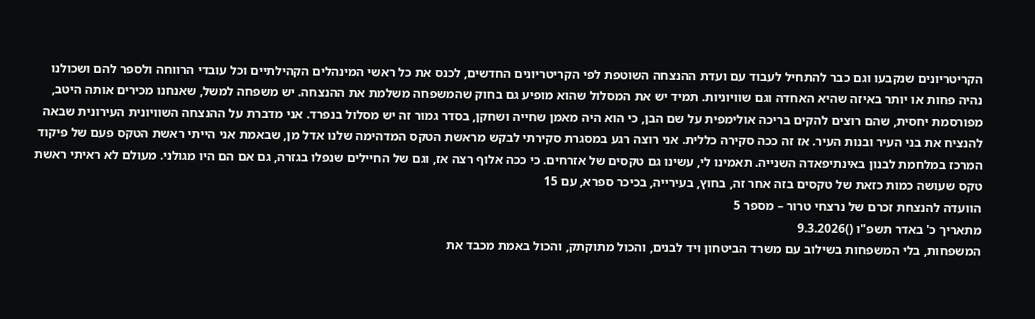הקריטריונים שנקבעו וגם כבר להתחיל לעבוד עם ועדת ההנצחה השוטפת לפי הקריטריונים החדשים, לכנס את כל ראשי המינהלים הקהילתיים וכל עובדי הרווחה ולספר להם ושכולנו נהיה פחות או יותר באיזה שהיא האחדה וגם שוויוניות. תמיד יש את המסלול שהוא מופיע גם בחוק שהמשפחה משלמת את ההנצחה. יש משפחה למשל, שאנחנו מכירים אותה היטב, מפורסמת יחסית, שהם רוצים להקים בריכה אולימפית על שם הבן, כי הוא היה מאמן שחייה ושחקן, בסדר גמור זה יש מסלול בנפרד. אני מדברת על ההנצחה השוויונית העירונית שבאה להנציח את בני העיר ובנות העיר. אז זה ככה סקירה כללית. אני רוצה רגע במסגרת סקירתי לבקש מראשת הטקס המדהימה שלנו אדל מן, שבאמת אני הייתי ראשת הטקס פעם של פיקוד המרכז במלחמת לבנון באינתיפאדה השנייה. תאמינו לי, עשינו גם טקסים של אזרחים. כי ככה אלוף רצה אז, וגם של החיילים שנפלו בגזרה, גם אם הם היו מגולני. מעולם לא ראיתי ראשת טקס שעושה כמות כזאת של טקסים בזה אחר זה, בחוץ, בעירייה, בכיכר ספרא, עם 15
הוועדה להנצחת זכרם של נרצחי טרור – מספר 5
מתאריך כ' באדר תשפ"ו ()9.3.2026
המשפחות, בלי המשפחות בשילוב עם משרד הביטחון ויד לבנים, והכול מתוקתק, והכול באמת מכבד את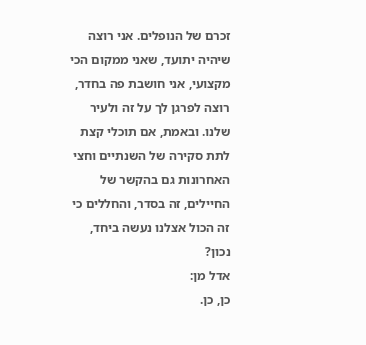זכרם של הנופלים. אני רוצה שיהיה יתועד, שאני ממקום הכי מקצועי, אני חושבת פה בחדר, רוצה לפרגן לך על זה ולעיר שלנו. ובאמת, אם תוכלי קצת לתת סקירה של השנתיים וחצי האחרונות גם בהקשר של החיילים, זה בסדר, והחללים כי זה הכול אצלנו נעשה ביחד, נכון?
אדל מן:
כן, כן.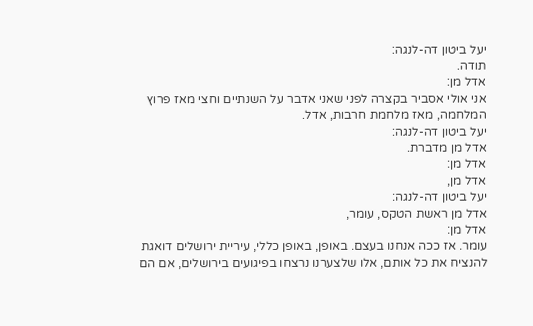יעל ביטון דה-לנגה:
תודה.
אדל מן:
אני אולי אסביר בקצרה לפני שאני אדבר על השנתיים וחצי מאז פרוץ המלחמה, מאז מלחמת חרבות, אדל.
יעל ביטון דה-לנגה:
אדל מן מדברת.
אדל מן:
אדל מן,
יעל ביטון דה-לנגה:
אדל מן ראשת הטקס, עומר,
אדל מן:
עומר. אז ככה אנחנו בעצם. באופן, באופן כללי, עיריית ירושלים דואגת להנציח את כל אותם, אלו שלצערנו נרצחו בפיגועים בירושלים, אם הם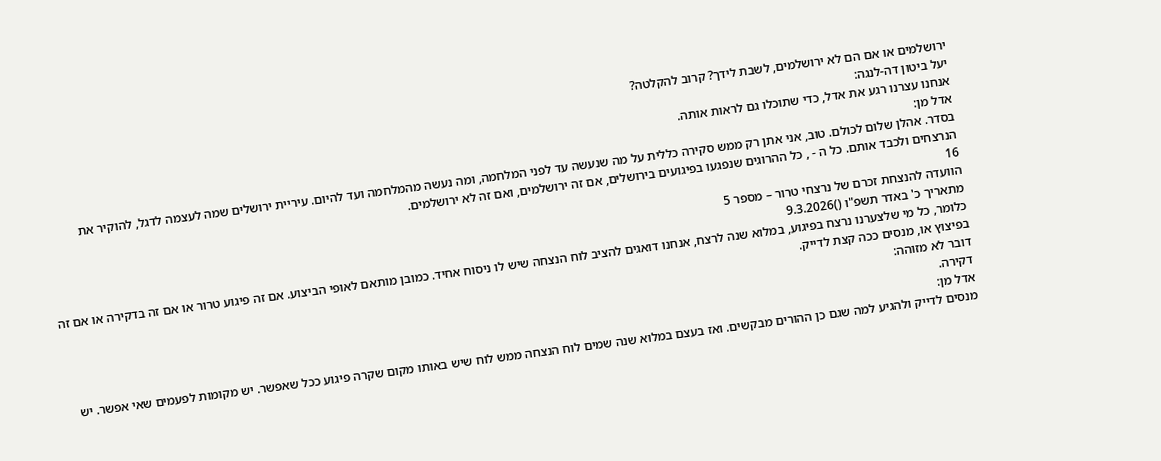ירושלמים או אם הם לא ירושלמים, לשבת לידך? קרוב להקלטה?
יעל ביטון דה-לנגה:
אנחנו עצרנו רגע את אדל, כדי שתוכלו גם לראות אותה.
אדל מן:
בסדר. אהלן שלום לכולם. טוב, אני אתן רק ממש סקירה כללית על מה שנעשה עד לפני המלחמה, ומה נעשה מהמלחמה ועד להיום. עיריית ירושלים שמה לעצמה לדגל, להוקיר את הנרצחים ולכבד אותם. כל ה - , כל ההרוגים שנפגעו בפיגועים בירושלים, אם זה ירושלמים, ואם זה לא ירושלמים.
16
הוועדה להנצחת זכרם של נרצחי טרור – מספר 5
מתאריך כ' באדר תשפ"ו ()9.3.2026
כלומר, כל מי שלצערנו נרצח בפיגוע, במלוא שנה לרצח, אנחנו דואגים להציב לוח הנצחה שיש לו ניסוח אחיד. כמובן מותאם לאופי הביצוע. אם זה פיגוע טרור או אם זה בדקירה או אם זה בפיצוץ או, מנסים ככה קצת לדייק.
דובר לא מזוהה:
דקירה.
אדל מן:
מנסים לדייק ולהגיע למה שגם כן ההורים מבקשים. ואז בעצם במלוא שנה שמים לוח הנצחה ממש לוח שיש באותו מקום שקרה פיגוע ככל שאפשר. יש מקומות לפעמים שאי אפשר. יש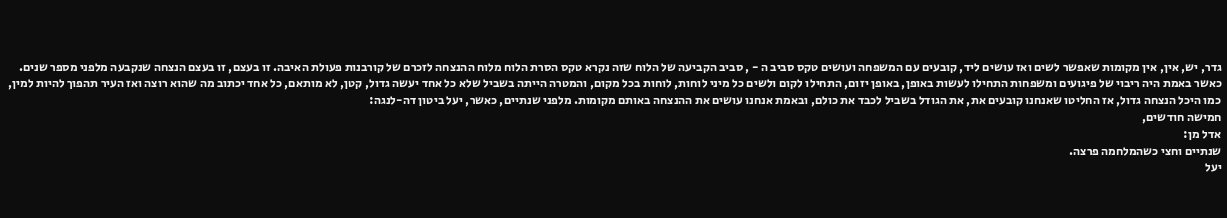גדר, יש, אין, אין מקומות שאפשר לשים ואז עושים ליד, קובעים עם המשפחה ועושים טקס סביב ה - , סביב הקביעה של הלוח שזה נקרא טקס הסרת הלוח מלוח ההנצחה לזכרם של קורבנות פעולת האיבה. זו בעצם, זו בעצם הנצחה שנקבעה מלפני מספר שנים. כאשר באמת היה ריבוי של פיגועים ומשפחות התחילו לעשות באופן, באופן יזום, התחילו לקום ולשים כל מיני לוחות, לוחות בכל מקום, והמטרה הייתה בשביל שלא כל אחד יעשה גדול, קטן, לא מותאם, כל אחד יכתוב מה שהוא רוצה ואז העיר תהפוך להיות למין, כמו היכל הנצחה גדול, אז החליטו שאנחנו קובעים את, את הגודל בשביל לכבד את כולם, ובאמת אנחנו עושים את ההנצחה באותם מקומות. מלפני שנתיים, כאשר, יעל ביטון דה-לנגה:
חמישה חודשים,
אדל מן:
שנתיים וחצי כשהמלחמה פרצה.
יעל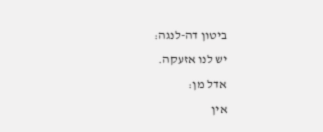ביטון דה-לנגה:
יש לנו אזעקה.
אדל מן:
אין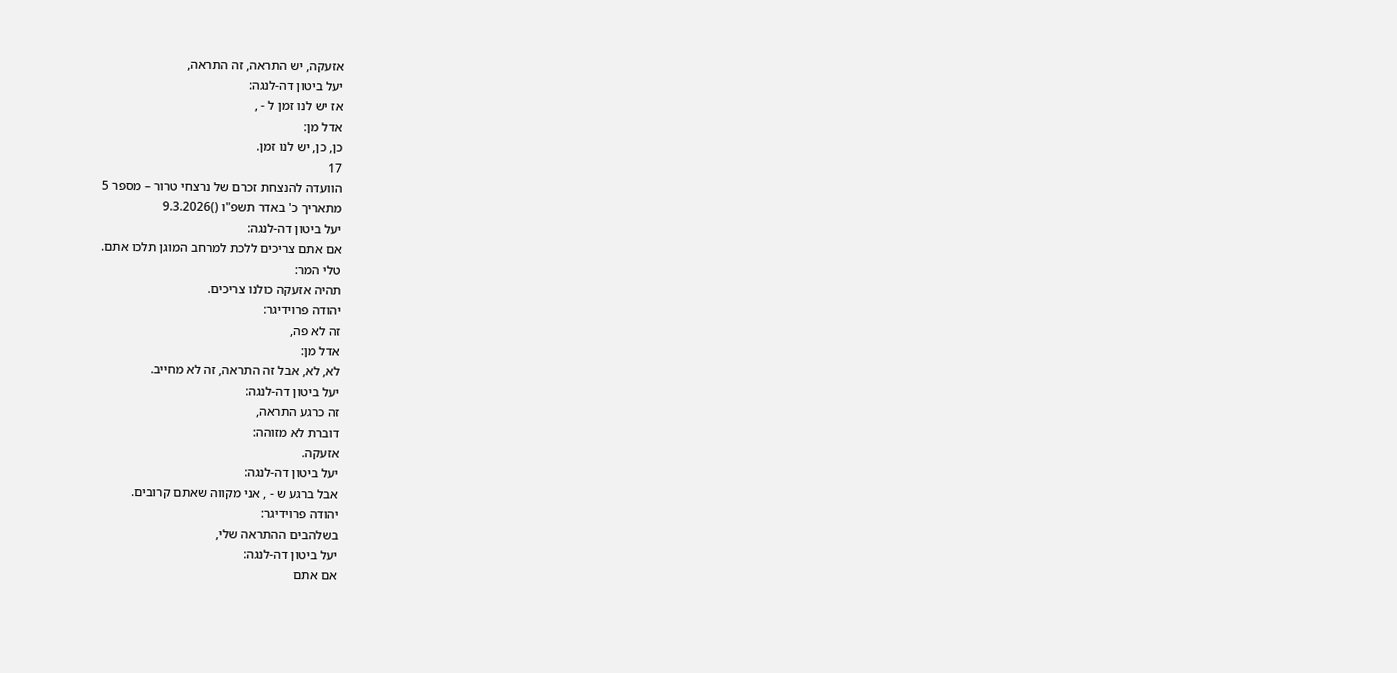אזעקה, יש התראה, זה התראה,
יעל ביטון דה-לנגה:
אז יש לנו זמן ל - ,
אדל מן:
כן, כן, יש לנו זמן.
17
הוועדה להנצחת זכרם של נרצחי טרור – מספר 5
מתאריך כ' באדר תשפ"ו ()9.3.2026
יעל ביטון דה-לנגה:
אם אתם צריכים ללכת למרחב המוגן תלכו אתם.
טלי המר:
תהיה אזעקה כולנו צריכים.
יהודה פרוידיגר:
זה לא פה,
אדל מן:
לא, לא, אבל זה התראה, זה לא מחייב.
יעל ביטון דה-לנגה:
זה כרגע התראה,
דוברת לא מזוהה:
אזעקה.
יעל ביטון דה-לנגה:
אבל ברגע ש - , אני מקווה שאתם קרובים.
יהודה פרוידיגר:
בשלהבים ההתראה שלי,
יעל ביטון דה-לנגה:
אם אתם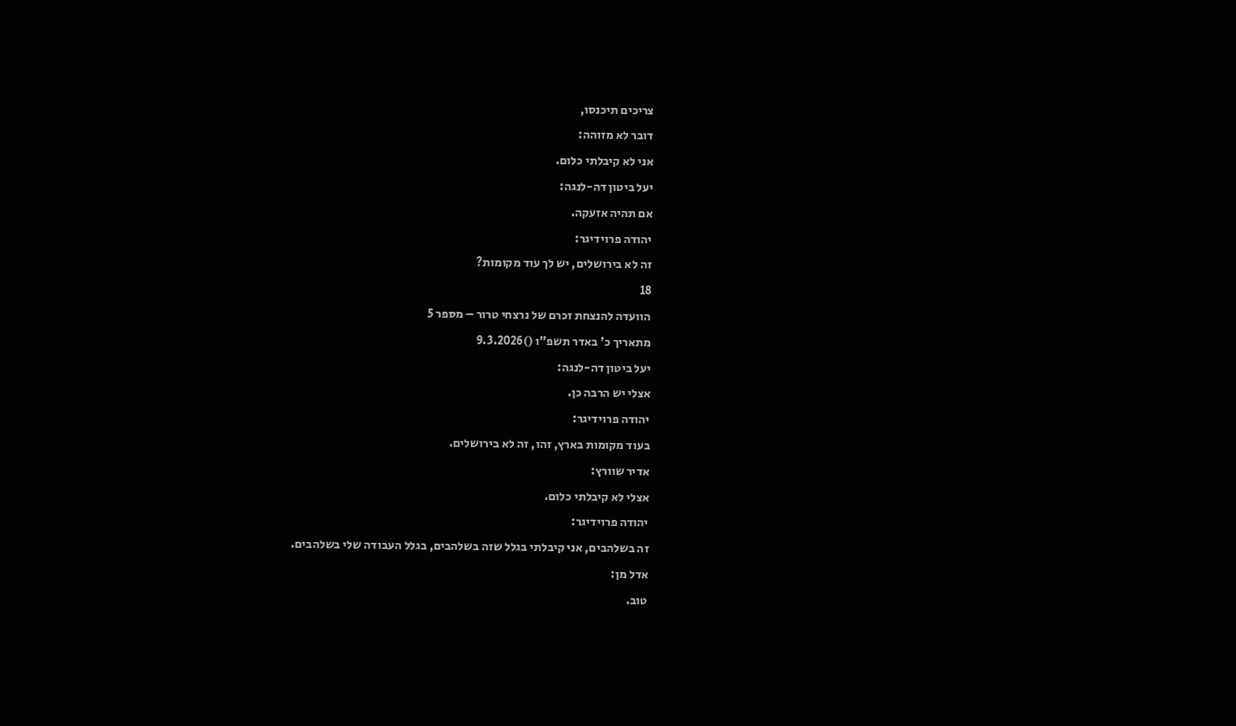צריכים תיכנסו,
דובר לא מזוהה:
אני לא קיבלתי כלום.
יעל ביטון דה-לנגה:
אם תהיה אזעקה.
יהודה פרוידיגר:
זה לא בירושלים, יש לך עוד מקומות?
18
הוועדה להנצחת זכרם של נרצחי טרור – מספר 5
מתאריך כ' באדר תשפ"ו ()9.3.2026
יעל ביטון דה-לנגה:
אצלי יש הרבה כן.
יהודה פרוידיגר:
בעוד מקומות בארץ, זהו, זה לא בירושלים.
אדיר שוורץ:
אצלי לא קיבלתי כלום.
יהודה פרוידיגר:
זה בשלהבים, אני קיבלתי בגלל שזה בשלהבים, בגלל העבודה שלי בשלהבים.
אדל מן:
טוב.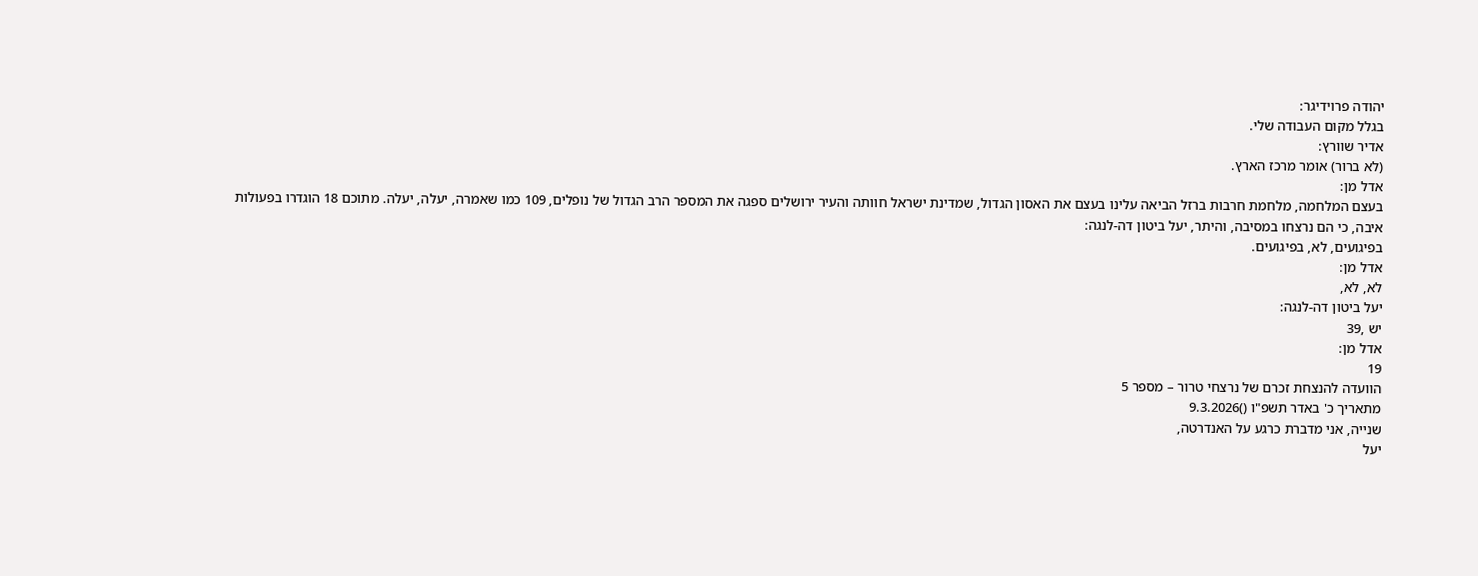יהודה פרוידיגר:
בגלל מקום העבודה שלי.
אדיר שוורץ:
(לא ברור) אומר מרכז הארץ.
אדל מן:
בעצם המלחמה, מלחמת חרבות ברזל הביאה עלינו בעצם את האסון הגדול, שמדינת ישראל חוותה והעיר ירושלים ספגה את המספר הרב הגדול של נופלים, 109 כמו שאמרה, יעלה, יעלה. מתוכם 18 הוגדרו בפעולות איבה, כי הם נרצחו במסיבה, והיתר, יעל ביטון דה-לנגה:
בפיגועים, לא, בפיגועים.
אדל מן:
לא, לא,
יעל ביטון דה-לנגה:
יש ,39
אדל מן:
19
הוועדה להנצחת זכרם של נרצחי טרור – מספר 5
מתאריך כ' באדר תשפ"ו ()9.3.2026
שנייה, אני מדברת כרגע על האנדרטה,
יעל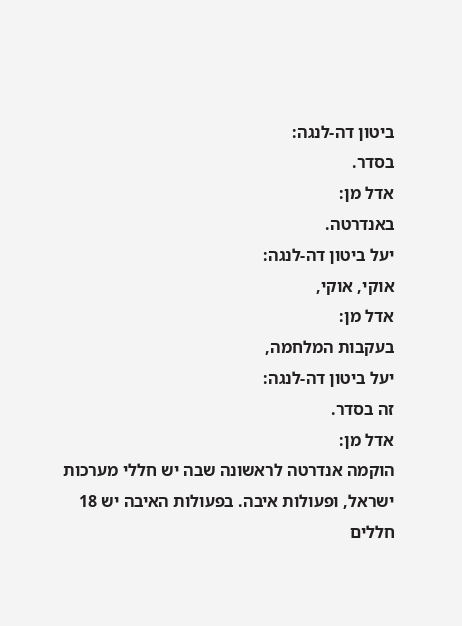ביטון דה-לנגה:
בסדר.
אדל מן:
באנדרטה.
יעל ביטון דה-לנגה:
אוקי, אוקי,
אדל מן:
בעקבות המלחמה,
יעל ביטון דה-לנגה:
זה בסדר.
אדל מן:
הוקמה אנדרטה לראשונה שבה יש חללי מערכות ישראל, ופעולות איבה. בפעולות האיבה יש 18 חללים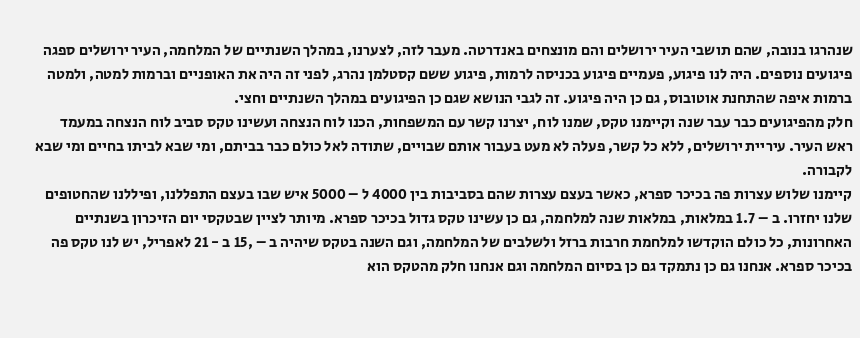שנהרגו בנובה, שהם תושבי העיר ירושלים והם מונצחים באנדרטה. מעבר לזה, לצערנו, במהלך השנתיים של המלחמה, העיר ירושלים ספגה פיגועים נוספים. היה לנו פיגוע, פעמיים פיגוע בכניסה לרמות, פיגוע ששם קסטלמן נהרג, לפני זה היה את האופניים וברמות למטה, ולמטה ברמות איפה שהתחנת אוטובוס, גם כן היה פיגוע. זה לגבי הנושא שגם כן הפיגועים במהלך השנתיים וחצי.
חלק מהפיגועים כבר עבר שנה וקיימנו טקס, שמנו לוח, יצרנו קשר עם המשפחות, הכנו לוח הנצחה ועשינו טקס סביב לוח הנצחה במעמד ראש העיר. עיריית ירושלים, ללא כל קשר, פעלה לא מעט בעבור אותם שבויים, שתודה לאל כולם כבר בביתם, ומי שבא לביתו בחיים ומי שבא לקבורה.
קיימנו שלוש עצרות פה בכיכר ספרא, כאשר בעצם עצרות שהם בסביבות בין 4000 ל – 5000 איש שבו בעצם התפללנו, ופיללנו שהחטופים שלנו יחזרו. ב – 1.7 במלאות, במלאות שנה למלחמה, גם כן עשינו טקס גדול בכיכר ספרא. מיותר לציין שבטקסי יום הזיכרון בשנתיים האחרונות, כל כולם הוקדשו למלחמת חרבות ברזל ולשלבים של המלחמה, וגם השנה בטקס שיהיה ב – ,15 ב - 21 לאפריל, יש לנו טקס פה בכיכר ספרא. אנחנו גם כן נתמקד גם כן בסיום המלחמה וגם אנחנו חלק מהטקס הוא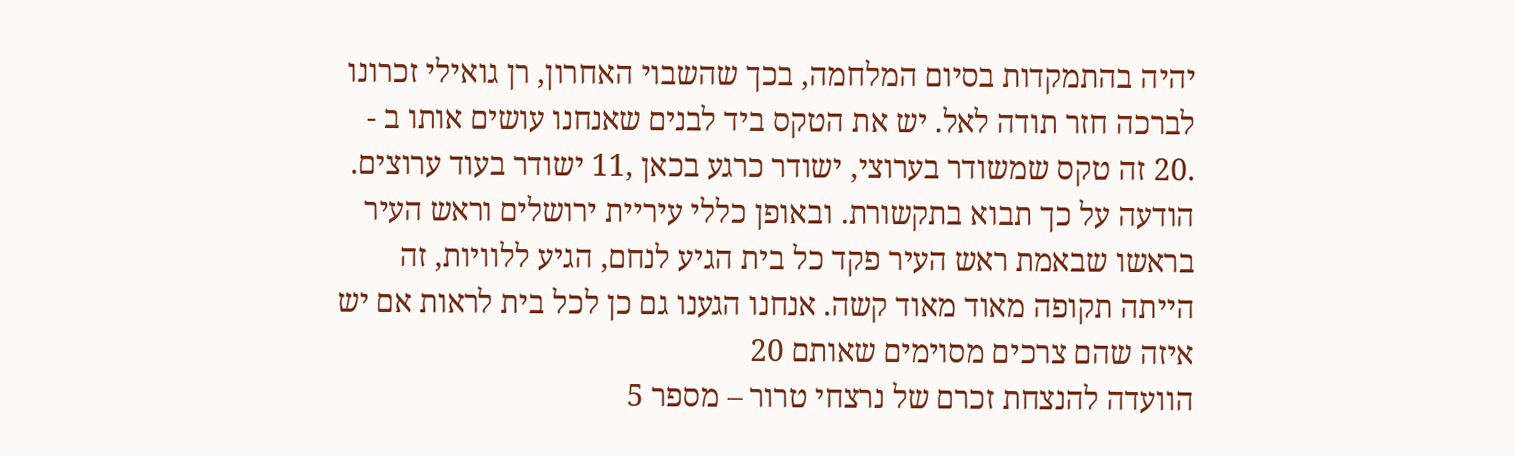יהיה בהתמקדות בסיום המלחמה, בכך שהשבוי האחרון, רן גואילי זכרונו לברכה חזר תודה לאל. יש את הטקס ביד לבנים שאנחנו עושים אותו ב - .20 זה טקס שמשודר בערוצי, ישודר כרגע בכאן ,11 ישודר בעוד ערוצים. הודעה על כך תבוא בתקשורת. ובאופן כללי עיריית ירושלים וראש העיר בראשו שבאמת ראש העיר פקד כל בית הגיע לנחם, הגיע ללוויות, זה הייתה תקופה מאוד מאוד קשה. אנחנו הגענו גם כן לכל בית לראות אם יש איזה שהם צרכים מסוימים שאותם 20
הוועדה להנצחת זכרם של נרצחי טרור – מספר 5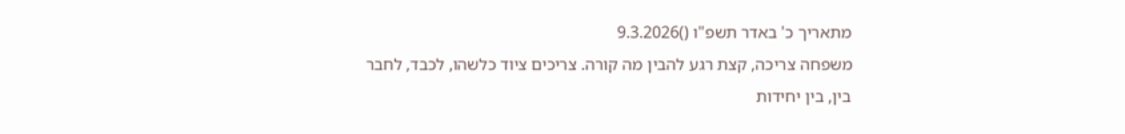מתאריך כ' באדר תשפ"ו ()9.3.2026
משפחה צריכה, קצת רגע להבין מה קורה. צריכים ציוד כלשהו, לכבד, לחבר בין, בין יחידות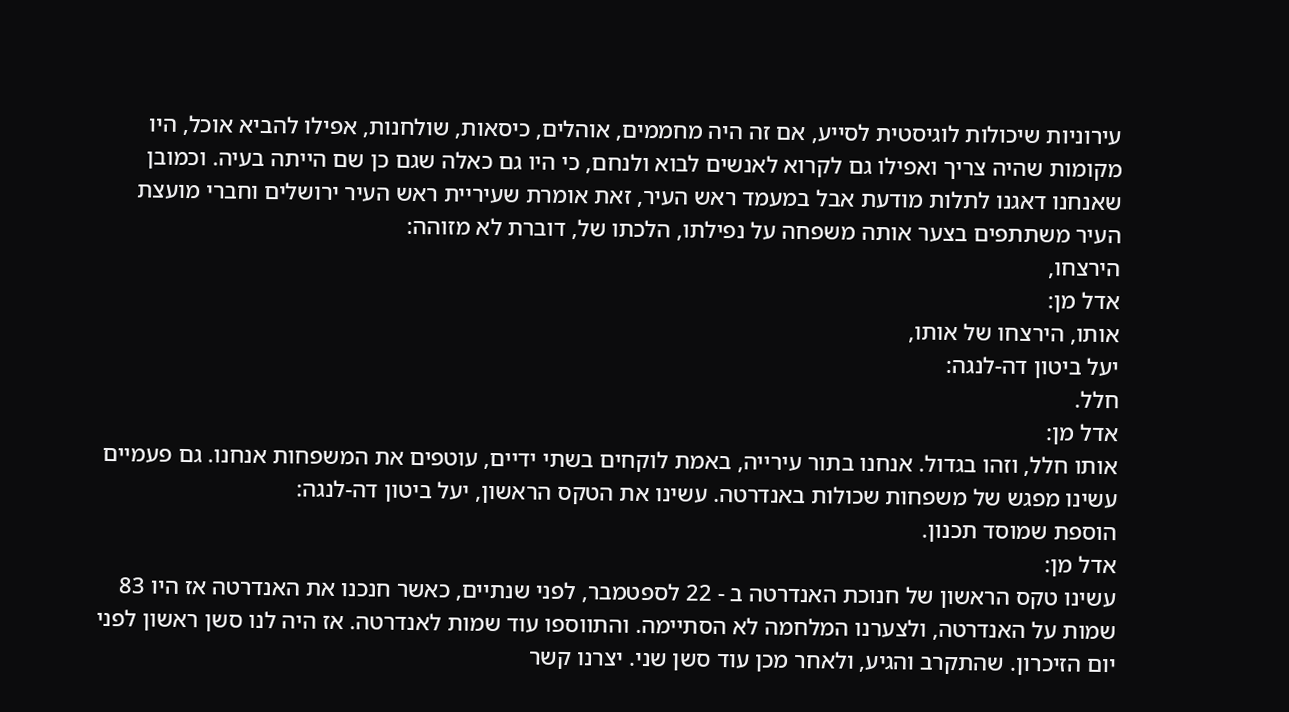עירוניות שיכולות לוגיסטית לסייע, אם זה היה מחממים, אוהלים, כיסאות, שולחנות, אפילו להביא אוכל, היו מקומות שהיה צריך ואפילו גם לקרוא לאנשים לבוא ולנחם, כי היו גם כאלה שגם כן שם הייתה בעיה. וכמובן שאנחנו דאגנו לתלות מודעת אבל במעמד ראש העיר, זאת אומרת שעיריית ראש העיר ירושלים וחברי מועצת העיר משתתפים בצער אותה משפחה על נפילתו, הלכתו של, דוברת לא מזוהה:
הירצחו,
אדל מן:
אותו, הירצחו של אותו,
יעל ביטון דה-לנגה:
חלל.
אדל מן:
אותו חלל, וזהו בגדול. אנחנו בתור עירייה, באמת לוקחים בשתי ידיים, עוטפים את המשפחות אנחנו. גם פעמיים עשינו מפגש של משפחות שכולות באנדרטה. עשינו את הטקס הראשון, יעל ביטון דה-לנגה:
הוספת שמוסד תכנון.
אדל מן:
עשינו טקס הראשון של חנוכת האנדרטה ב - 22 לספטמבר, לפני שנתיים, כאשר חנכנו את האנדרטה אז היו 83 שמות על האנדרטה, ולצערנו המלחמה לא הסתיימה. והתווספו עוד שמות לאנדרטה. אז היה לנו סשן ראשון לפני יום הזיכרון. שהתקרב והגיע, ולאחר מכן עוד סשן שני. יצרנו קשר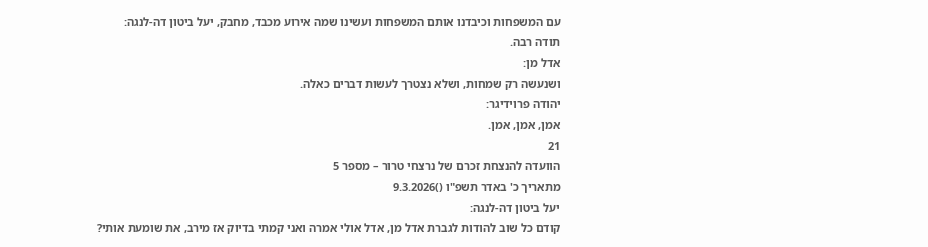עם המשפחות וכיבדנו אותם המשפחות ועשינו שמה אירוע מכבד, מחבק, יעל ביטון דה-לנגה:
תודה רבה.
אדל מן:
ושנעשה רק שמחות, ושלא נצטרך לעשות דברים כאלה.
יהודה פרוידיגר:
אמן, אמן, אמן.
21
הוועדה להנצחת זכרם של נרצחי טרור – מספר 5
מתאריך כ' באדר תשפ"ו ()9.3.2026
יעל ביטון דה-לנגה:
קודם כל שוב להודות לגברת אדל מן, אדל אולי אמרה ואני קמתי בדיוק אז מירב, את שומעת אותי?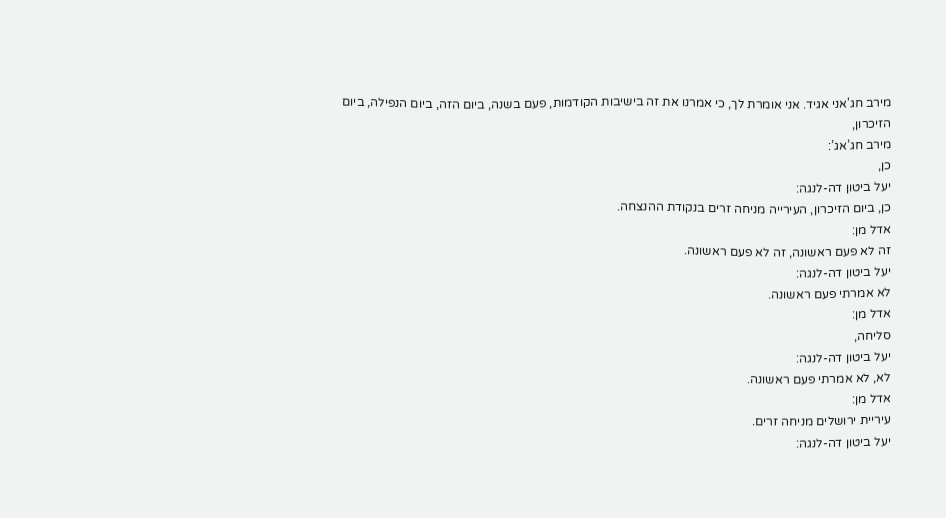מירב חג'אני אגיד. אני אומרת לך, כי אמרנו את זה בישיבות הקודמות, פעם בשנה, ביום הזה, ביום הנפילה, ביום הזיכרון,
מירב חג’אג’:
כן,
יעל ביטון דה-לנגה:
כן, ביום הזיכרון, העירייה מניחה זרים בנקודת ההנצחה.
אדל מן:
זה לא פעם ראשונה, זה לא פעם ראשונה.
יעל ביטון דה-לנגה:
לא אמרתי פעם ראשונה.
אדל מן:
סליחה,
יעל ביטון דה-לנגה:
לא, לא אמרתי פעם ראשונה.
אדל מן:
עיריית ירושלים מניחה זרים.
יעל ביטון דה-לנגה: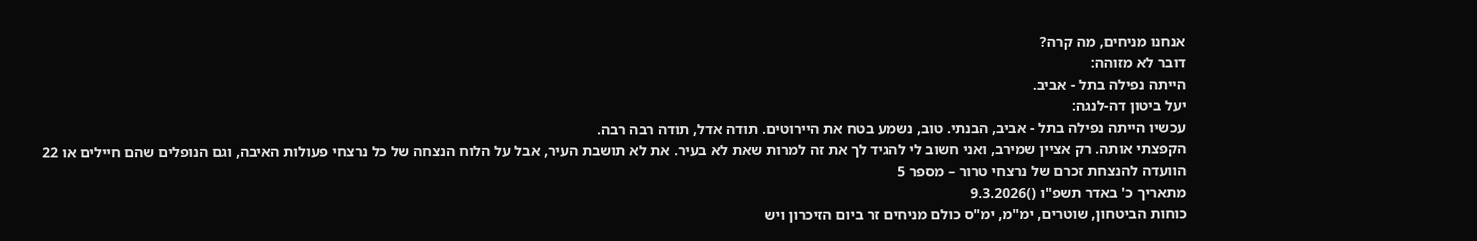אנחנו מניחים, מה קרה?
דובר לא מזוהה:
הייתה נפילה בתל - אביב.
יעל ביטון דה-לנגה:
עכשיו הייתה נפילה בתל - אביב, הבנתי. טוב, נשמע בטח את היירוטים. תודה אדל, תודה רבה רבה.
הקפצתי אותה. רק אציין שמירב, ואני חשוב לי להגיד לך את זה למרות שאת לא בעיר. את לא תושבת העיר, אבל על הלוח הנצחה של כל נרצחי פעולות האיבה, וגם הנופלים שהם חיילים או 22
הוועדה להנצחת זכרם של נרצחי טרור – מספר 5
מתאריך כ' באדר תשפ"ו ()9.3.2026
כוחות הביטחון, שוטרים, ימ"מ, ימ"ס כולם מניחים זר ביום הזיכרון ויש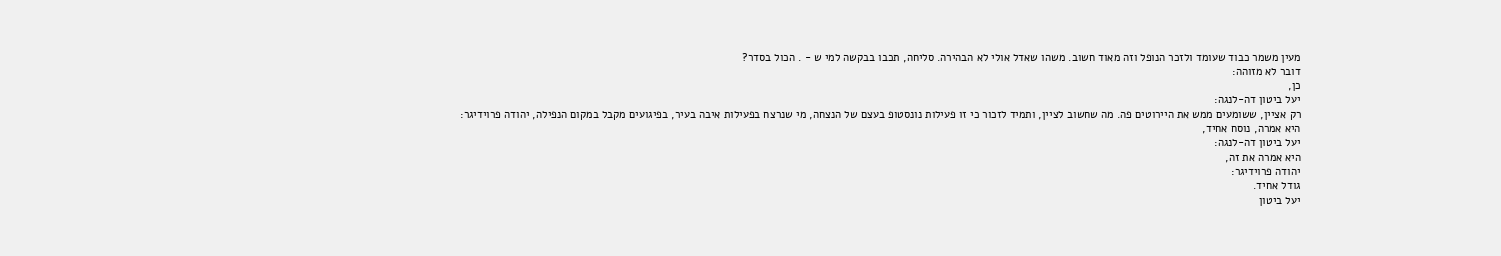מעין משמר כבוד שעומד ולזכר הנופל וזה מאוד חשוב. משהו שאדל אולי לא הבהירה. סליחה, תכבו בבקשה למי ש - . הכול בסדר?
דובר לא מזוהה:
כן,
יעל ביטון דה-לנגה:
רק אציין, ששומעים ממש את היירוטים פה. מה שחשוב לציין, ותמיד לזכור כי זו פעילות נונסטופ בעצם של הנצחה, מי שנרצח בפעילות איבה בעיר, בפיגועים מקבל במקום הנפילה, יהודה פרוידיגר:
היא אמרה, נוסח אחיד,
יעל ביטון דה-לנגה:
היא אמרה את זה,
יהודה פרוידיגר:
גודל אחיד.
יעל ביטון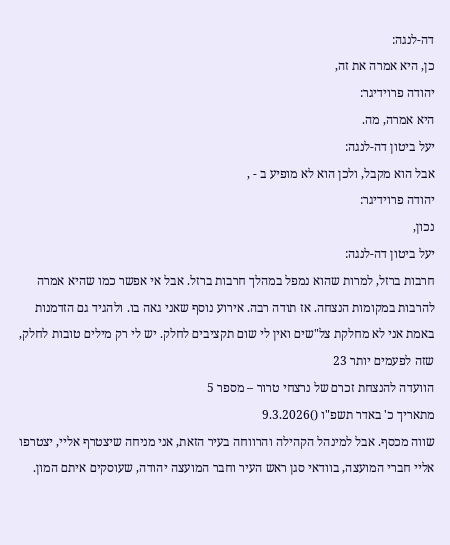דה-לנגה:
כן, היא אמרה את זה,
יהודה פרוידיגר:
היא אמרה, מה.
יעל ביטון דה-לנגה:
אבל הוא מקבל, ולכן הוא לא מופיע ב - ,
יהודה פרוידיגר:
נכון,
יעל ביטון דה-לנגה:
חרבות ברזל, למרות שהוא נמפל במהלך חרבות ברזל. אבל אי אפשר כמו שהיא אמרה להרבות במקומות הנצחה. אז תודה רבה. אירוע נוסף שאני גאה בו. ולהגיד גם הזדמנות באמת אני לא מחלקת צל"שים ואין לי שום תקציבים לחלק. יש לי רק מילים טובות לחלק, שזה לפעמים יותר 23
הוועדה להנצחת זכרם של נרצחי טרור – מספר 5
מתאריך כ' באדר תשפ"ו ()9.3.2026
שווה מכסף. אבל למינהל הקהילה והרווחה בעיר הזאת, אני מניחה שיצטרף אליי, יצטרפו אליי חברי המועצה, בוודאי סגן ראש העיר וחבר המועצה יהודה, שעוסקים איתם המון.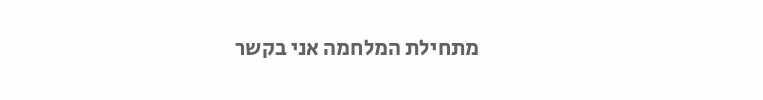מתחילת המלחמה אני בקשר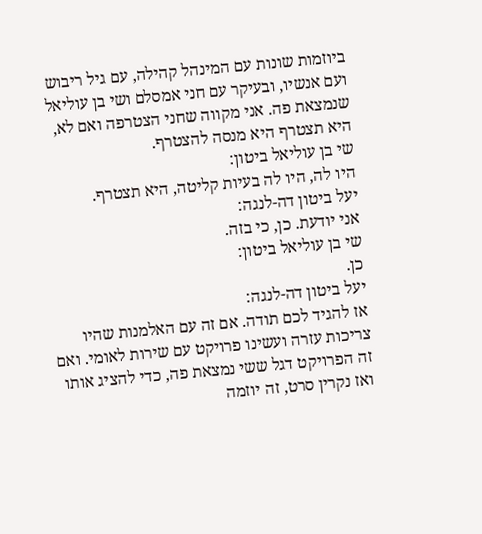ביוזמות שונות עם המינהל קהילה, עם גיל ריבוש ועם אנשיו, ובעיקר עם חני אמסלם ושי בן עוליאל שנמצאת פה. אני מקווה שחני הצטרפה ואם לא, היא תצטרף היא מנסה להצטרף.
שי בן עוליאל ביטון:
היו לה, היו לה בעיות קליטה, היא תצטרף.
יעל ביטון דה-לנגה:
אני יודעת. כן, כי בזה.
שי בן עוליאל ביטון:
כן.
יעל ביטון דה-לנגה:
אז להגיד לכם תודה. אם זה עם האלמנות שהיו צריכות עזרה ועשינו פרויקט עם שירות לאומי. ואם זה הפרויקט דגל ששי נמצאת פה, כדי להציג אותו ואז נקרין סרט, זה יוזמה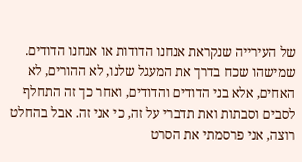של העירייה שנקראת אנחנו הדודות או אנחנו הדודים. שמישהו שכח בדרך את המעגל שלנו, לא ההורים, לא האחים, אלא בני הדודים והדודים, ואחר כך זה התחלף לסבים וסבתות ואת תדברי על זה, כי אני זה. אבל בהחלט רוצה, אני פרסמתי את הסרט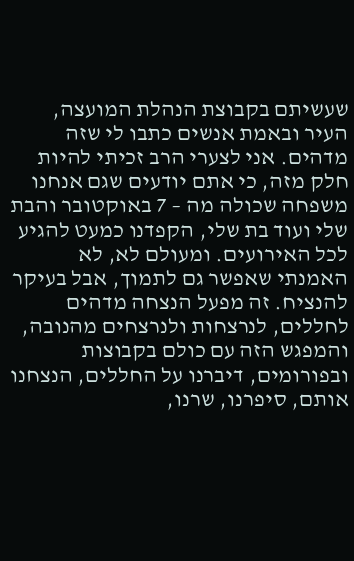שעשיתם בקבוצת הנהלת המועצה, העיר ובאמת אנשים כתבו לי שזה מדהים. אני לצערי הרב זכיתי להיות חלק מזה, כי אתם יודעים שגם אנחנו משפחה שכולה מה – 7 באוקטובר והבת שלי ועוד בת שלי, הקפדנו כמעט להגיע לכל האירועים. ומעולם לא, לא האמנתי שאפשר גם לתמוך, אבל בעיקר להנציח. זה מפעל הנצחה מדהים לחללים, לנרצחות ולנרצחים מהנובה, והמפגש הזה עם כולם בקבוצות ובפורומים, דיברנו על החללים, הנצחנו אותם, סיפרנו, שרנו,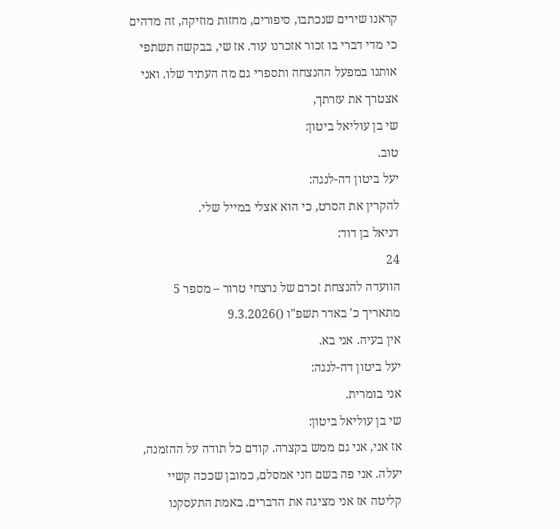קראנו שירים שנכתבו, סיפורים, מחזות מוזיקה, זה מדהים כי מדי דברי בו זכור אזכרנו עוד. אז שי, בבקשה תשתפי אותנו במפעל ההנצחה ותספרי גם מה העתיד שלו. ואני אצטרך את עזרתך,
שי בן עוליאל ביטון:
טוב.
יעל ביטון דה-לנגה:
להקרין את הסרט, כי הוא אצלי במייל שלי.
דניאל בן דוד:
24
הוועדה להנצחת זכרם של נרצחי טרור – מספר 5
מתאריך כ' באדר תשפ"ו ()9.3.2026
אין בעיה. אני בא.
יעל ביטון דה-לנגה:
אני בומרית.
שי בן עוליאל ביטון:
אז אני, אני גם ממש בקצרה. קודם כל תודה על ההזמנה, יעלה. אני פה בשם חני אמסלם, כמובן שככה קשיי קליטה אז אני מציגה את הדברים. באמת התעסקנו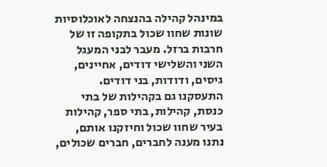במינהל קהילה בהנצחה לאוכלוסיות שונות שחוו שכול בתקופה זו של חרבות ברזל. מעבר לבני המעגל השני והשלישי דודים, אחיינים, גיסים, ודודות, בני דודים. התעסקנו גם בקהילות של בתי כנסת, קהילות, בתי ספר, קהילות בעיר שחוו שכול וחיזקנו אותם, נתנו מענה לחברים, חברים שכולים,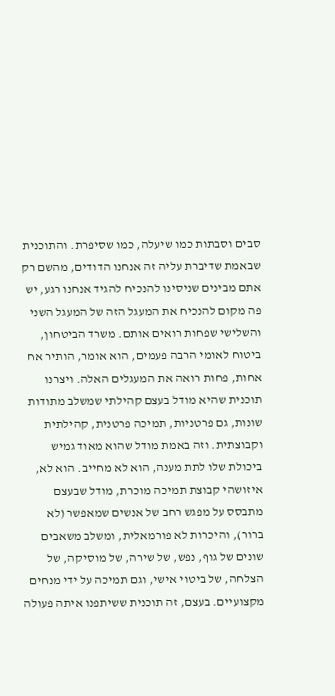סבים וסבתות כמו שיעלה, כמו שסיפרת. והתוכנית שבאמת שדיברת עליה זה אנחנו הדודים, מהשם רק אתם מבינים שניסינו להנכיח להגיד אנחנו רגע, יש פה מקום להנכיח את המעגל הזה של המעגל השני והשלישי שפחות רואים אותם. משרד הביטחון, ביטוח לאומי הרבה פעמים, הוא אומר, הותיר אח אחות, פחות רואה את המעגלים האלה. ויצרנו תוכנית שהיא מודל בעצם קהילתי שמשלב מתודות שונות, גם פרטניות, תמיכה פרטנית, קהילתית וקבוצתית. וזה באמת מודל שהוא מאוד גמיש ביכולת שלו לתת מענה, הוא לא מחייב. הוא לא, איזושהי קבוצת תמיכה מוכרת, מודל שבעצם מתבסס על מפגש רחב של אנשים שמאפשר (לא ברור), והיכרות לא פורמאלית, ומשלב משאבים שונים של גוף, נפש, של שירה, של מוסיקה, של הצלחה, של ביטוי אישי, וגם תמיכה על ידי מנחים מקצועיים. בעצם, זה תוכנית ששיתפנו איתה פעולה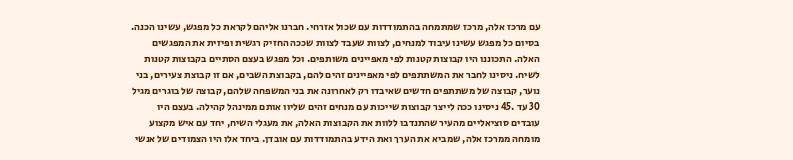עם מרכז אלה, מרכז שמתמחה בהתמודדות עם שכול אזרחי. חברנו אליהם לקראת כל מפגש, עשינו הכנה. בסיום כל מפגש עשינו עיבוד למנחים, לצוות שעבד לצוות שככה החזיק רגשית ופיזית את המפגשים האלה. התכוננו היו קבוצות קטנות לפי מאפיינים משותפים. וכל מפגש בעצם הסתיים בקבוצות קטנות לשיח. ניסינו לחבר את המשתתפים לפי מאפיינים זהים להם, בקבוצת השבים, אם זו קבוצת צעירים, בני נוער, קבוצה של משתתפים חדשים שאיבדו רק לאחרונה את בני המשפחה שלהם, קבוצה של בוגרים מגיל 30 עד .45 ניסינו ככה לייצר קבוצות שייכות עם מנחים זהים שליוו אותם ממינהל קהילה. בעצם היו עובדים סוציאליים מהעיר שהתנדבו ללוות את הקבוצות האלה, את מעגלי השיח, יחד עם איש מקצוע מומחה ממרכז אלה, שמביא את הערך ואת הידע בהתמודדות עם אובדן. ביחד אלו היו הצמודים של אנשי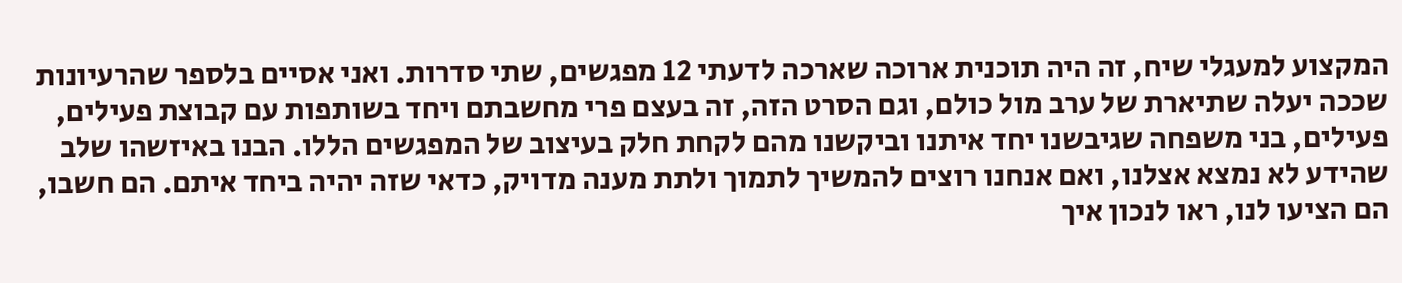המקצוע למעגלי שיח, זה היה תוכנית ארוכה שארכה לדעתי 12 מפגשים, שתי סדרות. ואני אסיים בלספר שהרעיונות שככה יעלה שתיארת של ערב מול כולם, וגם הסרט הזה, זה בעצם פרי מחשבתם ויחד בשותפות עם קבוצת פעילים, פעילים, בני משפחה שגיבשנו יחד איתנו וביקשנו מהם לקחת חלק בעיצוב של המפגשים הללו. הבנו באיזשהו שלב שהידע לא נמצא אצלנו, ואם אנחנו רוצים להמשיך לתמוך ולתת מענה מדויק, כדאי שזה יהיה ביחד איתם. הם חשבו, הם הציעו לנו, ראו לנכון איך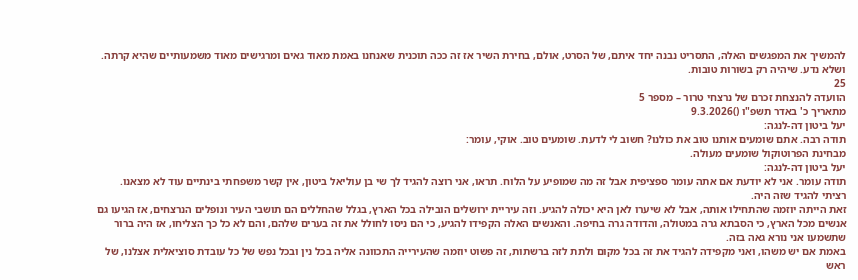להמשיך את המפגשים האלה, התסריט נבנה יחד איתם, של הסרט, אולם, בחירת השיר אז זה ככה תוכנית שאנחנו באמת מאוד גאים ומרגישים מאוד משמעותיים שהיא קרתה. ושלא נדע. שיהיה רק בשורות טובות.
25
הוועדה להנצחת זכרם של נרצחי טרור – מספר 5
מתאריך כ' באדר תשפ"ו ()9.3.2026
יעל ביטון דה-לנגה:
תודה רבה. אתם שומעים אותנו טוב את כולנו? חשוב לי לדעת. שומעים טוב. אוקי, עומר:
מבחינת הפרוטוקול שומעים מעולה.
יעל ביטון דה-לנגה:
תודה עומר. אני לא יודעת אם אתה עומר ספציפית אבל זה מה שמופיע על הלוח. תראו, אני רוצה להגיד לך שי בן עוליאל ביטון, אין קשר משפחתי בינתיים עוד לא מצאנו. רציתי להגיד שזה היה.
זאת הייתה יוזמה שהתחילו אותה, אבל לא שיערו לאן היא יכולה להגיע. וזה עיריית ירושלים הובילה בכל הארץ, בגלל שהחללים הם תושבי העיר ונופלים הנרצחים, אז הגיעו גם אנשים מכל הארץ, כי הסבתא גרה במטולה, והדודה גרה בחיפה. והאנשים האלה הקפידו להגיע, כי הם ניסו לחולל את זה בערים שלהם, והם לא כל כך הצליחו, אז היה ברור שתשמעו אני נורא גאה בזה.
באמת אם יש משהו, ואני מקפידה להגיד את זה בכל מקום ולתת לזה ברשתות, זה פשוט יוזמה שהעירייה התכוונה אליה בכל נין ובכל נפש של כל עובדת סוציאלית אצלנו, של ראש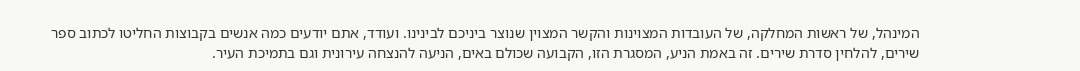המינהל, של ראשות המחלקה, של העובדות המצוינות והקשר המצוין שנוצר ביניכם לבינינו. ועודד, אתם יודעים כמה אנשים בקבוצות החליטו לכתוב ספר שירים, להלחין סדרת שירים. זה באמת הניע, המסגרת הזו, הקבועה שכולם באים, הניעה להנצחה עירונית וגם בתמיכת העיר.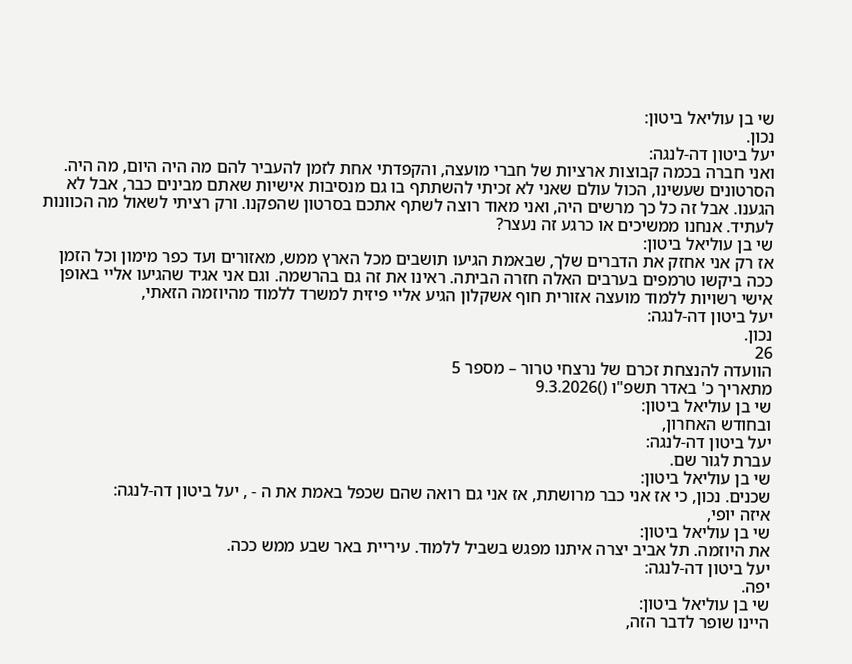שי בן עוליאל ביטון:
נכון.
יעל ביטון דה-לנגה:
ואני חברה בכמה קבוצות ארציות של חברי מועצה, והקפדתי אחת לזמן להעביר להם מה היה היום, מה היה. הסרטונים שעשינו, הכול עולם שאני לא זכיתי להשתתף בו גם מנסיבות אישיות שאתם מבינים כבר, אבל לא הגענו. אבל זה כל כך מרשים היה, ואני מאוד רוצה לשתף אתכם בסרטון שהפקנו. ורק רציתי לשאול מה הכוונות לעתיד. אנחנו ממשיכים או כרגע זה נעצר?
שי בן עוליאל ביטון:
אז רק אני אחזק את הדברים שלך, שבאמת הגיעו תושבים מכל הארץ ממש, מאזורים ועד כפר מימון וכל הזמן ככה ביקשו טרמפים בערבים האלה חזרה הביתה. ראינו את זה גם בהרשמה. וגם אני אגיד שהגיעו אליי באופן אישי רשויות ללמוד מועצה אזורית חוף אשקלון הגיע אליי פיזית למשרד ללמוד מהיוזמה הזאתי,
יעל ביטון דה-לנגה:
נכון.
26
הוועדה להנצחת זכרם של נרצחי טרור – מספר 5
מתאריך כ' באדר תשפ"ו ()9.3.2026
שי בן עוליאל ביטון:
ובחודש האחרון,
יעל ביטון דה-לנגה:
עברת לגור שם.
שי בן עוליאל ביטון:
שכנים. נכון, כי אז אני כבר מרושתת, אז אני גם רואה שהם שכפל באמת את ה - , יעל ביטון דה-לנגה:
איזה יופי,
שי בן עוליאל ביטון:
את היוזמה. תל אביב יצרה איתנו מפגש בשביל ללמוד. עיריית באר שבע ממש ככה.
יעל ביטון דה-לנגה:
יפה.
שי בן עוליאל ביטון:
היינו שופר לדבר הזה,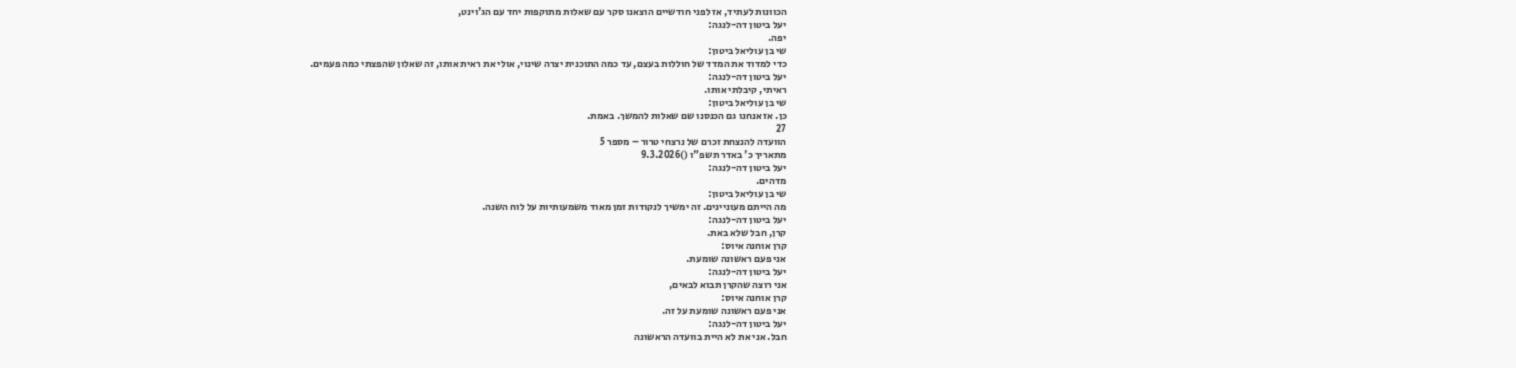הכוונות לעתיד, אז לפני חודשיים הוצאנו סקר עם שאלות מתוקפות יחד עם הג'וינט,
יעל ביטון דה-לנגה:
יפה.
שי בן עוליאל ביטון:
כדי למדוד את המדד של חוללות בעצם, עד כמה התוכנית יצרה שינוי, אולי את ראית אותו, זה שאלון שהפצתי כמה פעמים.
יעל ביטון דה-לנגה:
ראיתי, קיבלתי אותו.
שי בן עוליאל ביטון:
כן. אז אנחנו גם הכנסנו שם שאלות להמשך. באמת.
27
הוועדה להנצחת זכרם של נרצחי טרור – מספר 5
מתאריך כ' באדר תשפ"ו ()9.3.2026
יעל ביטון דה-לנגה:
מדהים.
שי בן עוליאל ביטון:
מה הייתם מעוניינים. זה ימשיך לנקודות זמן מאוד משמעותיות על לוח השנה.
יעל ביטון דה-לנגה:
קרן, חבל שלא באת.
קרן אוחנה איוס:
אני פעם ראשונה שומעת.
יעל ביטון דה-לנגה:
אני רוצה שהקרן תבוא לבאים,
קרן אוחנה איוס:
אני פעם ראשונה שומעת על זה.
יעל ביטון דה-לנגה:
חבל. אני את לא היית בוועדה הראשונה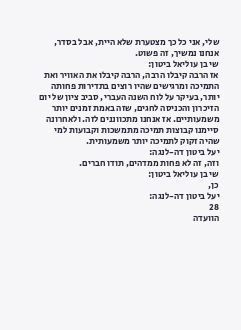שלי, אני כל כך מצטערת שלא היית, אבל בסדר, אנחנו נמשיך, זה פשוט.
שי בן עוליאל ביטון:
אז הרבה קיבלו הרבה, הרבה קיבלו את האוויר ואת התמיכה ומרגישים שהיו רוצים בתדירות פחותה יותר, בעיקר על לוח השנה העברי, סביב ציון של יום הזיכרון והכניסה לחגים, שזה באמת זמנים יותר משמעותיים. אז אנחנו מתכווננים לזה. ולאחרונה סיימנו קבוצות תמיכה מתמשכות וקבועות למי שהיה זקוק לתמיכה יותר משמעותית.
יעל ביטון דה-לנגה:
וזה, זה לא פחות ממדהים, תודו חברים.
שי בן עוליאל ביטון:
כן,
יעל ביטון דה-לנגה:
28
הוועדה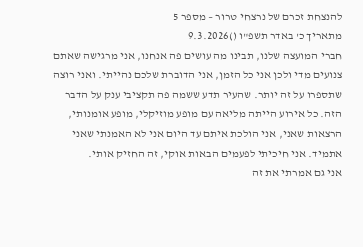להנצחת זכרם של נרצחי טרור – מספר 5
מתאריך כ' באדר תשפ"ו ()9.3.2026
חברי המועצה שלנו, תבינו מה עושים פה אנחנו, אני מרגישה שאתם צנועים מדי ולכן אני כל הזמן, אני הדוברת שלכם נהייתי. ואני רוצה שתספרו על זה יותר. שהעיר תדע ששמה פה תקציבי ענק על הדבר הזה. כל אירוע הייתה מליאה עם מופע מוזיקלי, מופע אומנותי, הרצאות שאני, אני הולכת איתם עד היום אני לא האמנתי שאני אתמיד. אני חיכיתי לפעמים הבאות אוקי, זה החזיק אותי.
אני גם אמרתי את זה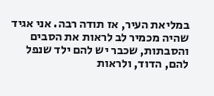במליאת העיר, אז תודה רבה. אני אגיד שהיה מכמיר לב לראות את הסבים והסבתות, שכבר יש להם ילד שנפל להם, הדוד, ולראות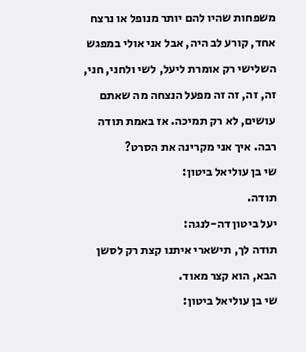משפחות שהיו להם יותר מנופל או נרצח אחד, קורע לב היה, אבל אני אולי במפגש השלישי רק אומרת ליעל, לשי ולחני, חני, זה, זה, זה זה מפעל הנצחה מה שאתם עושים, לא רק תמיכה. אז באמת תודה רבה. איך אני מקרינה את הסרט?
שי בן עוליאל ביטון:
תודה.
יעל ביטון דה-לנגה:
תודה לך, תישארי איתנו קצת רק לסשן הבא, הוא קצר מאוד.
שי בן עוליאל ביטון: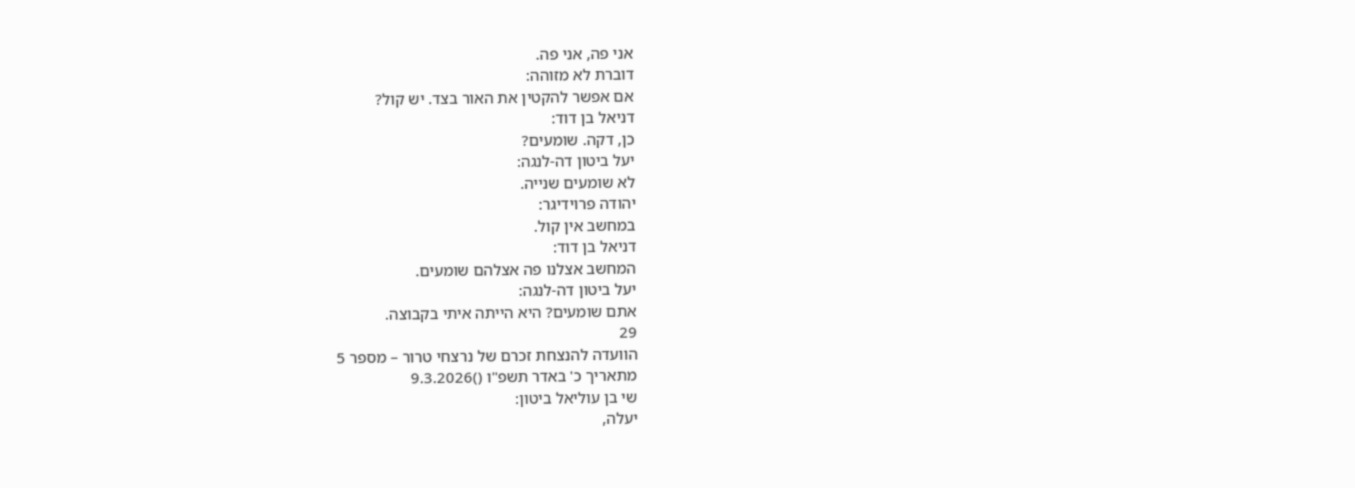אני פה, אני פה.
דוברת לא מזוהה:
אם אפשר להקטין את האור בצד. יש קול?
דניאל בן דוד:
כן, דקה. שומעים?
יעל ביטון דה-לנגה:
לא שומעים שנייה.
יהודה פרוידיגר:
במחשב אין קול.
דניאל בן דוד:
המחשב אצלנו פה אצלהם שומעים.
יעל ביטון דה-לנגה:
אתם שומעים? היא הייתה איתי בקבוצה.
29
הוועדה להנצחת זכרם של נרצחי טרור – מספר 5
מתאריך כ' באדר תשפ"ו ()9.3.2026
שי בן עוליאל ביטון:
יעלה,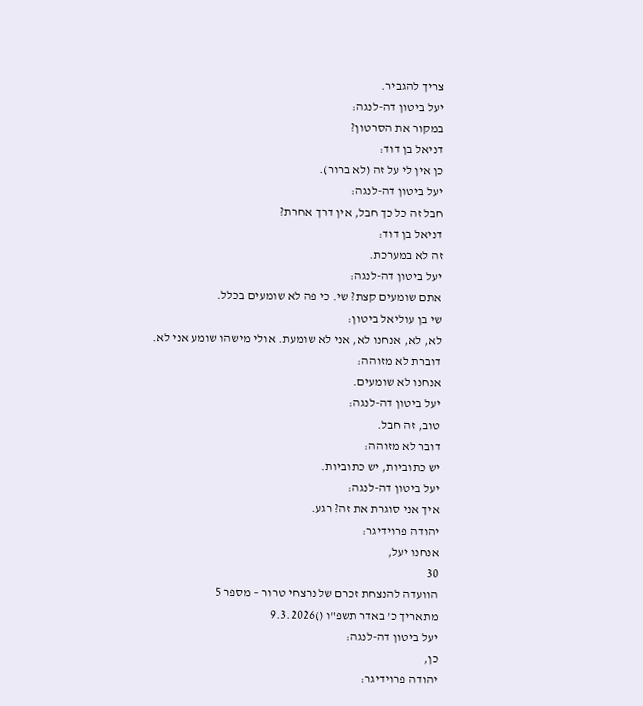צריך להגביר.
יעל ביטון דה-לנגה:
במקור את הסרטון?
דניאל בן דוד:
כן אין לי על זה (לא ברור).
יעל ביטון דה-לנגה:
חבל זה כל כך חבל, אין דרך אחרת?
דניאל בן דוד:
זה לא במערכת.
יעל ביטון דה-לנגה:
אתם שומעים קצת? שי. כי פה לא שומעים בכלל.
שי בן עוליאל ביטון:
לא, לא, אנחנו לא, אני לא שומעת. אולי מישהו שומע אני לא.
דוברת לא מזוהה:
אנחנו לא שומעים.
יעל ביטון דה-לנגה:
טוב, זה חבל.
דובר לא מזוהה:
יש כתוביות, יש כתוביות.
יעל ביטון דה-לנגה:
איך אני סוגרת את זה? רגע.
יהודה פרוידיגר:
אנחנו יעל,
30
הוועדה להנצחת זכרם של נרצחי טרור – מספר 5
מתאריך כ' באדר תשפ"ו ()9.3.2026
יעל ביטון דה-לנגה:
כן,
יהודה פרוידיגר: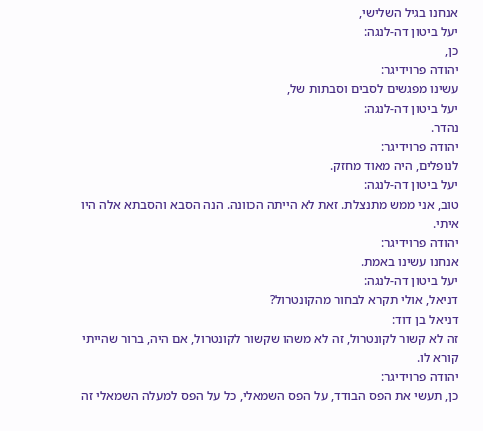אנחנו בגיל השלישי,
יעל ביטון דה-לנגה:
כן,
יהודה פרוידיגר:
עשינו מפגשים לסבים וסבתות של,
יעל ביטון דה-לנגה:
נהדר.
יהודה פרוידיגר:
לנופלים, היה מאוד מחזק.
יעל ביטון דה-לנגה:
טוב, אני ממש מתנצלת. זאת לא הייתה הכוונה. הנה הסבא והסבתא אלה היו איתי.
יהודה פרוידיגר:
אנחנו עשינו באמת.
יעל ביטון דה-לנגה:
דניאל, אולי תקרא לבחור מהקונטרול?
דניאל בן דוד:
זה לא קשור לקונטרול, זה לא משהו שקשור לקונטרול, אם היה, ברור שהייתי קורא לו.
יהודה פרוידיגר:
כן, תעשי את הפס הבודד, על הפס השמאלי, כל על הפס למעלה השמאלי זה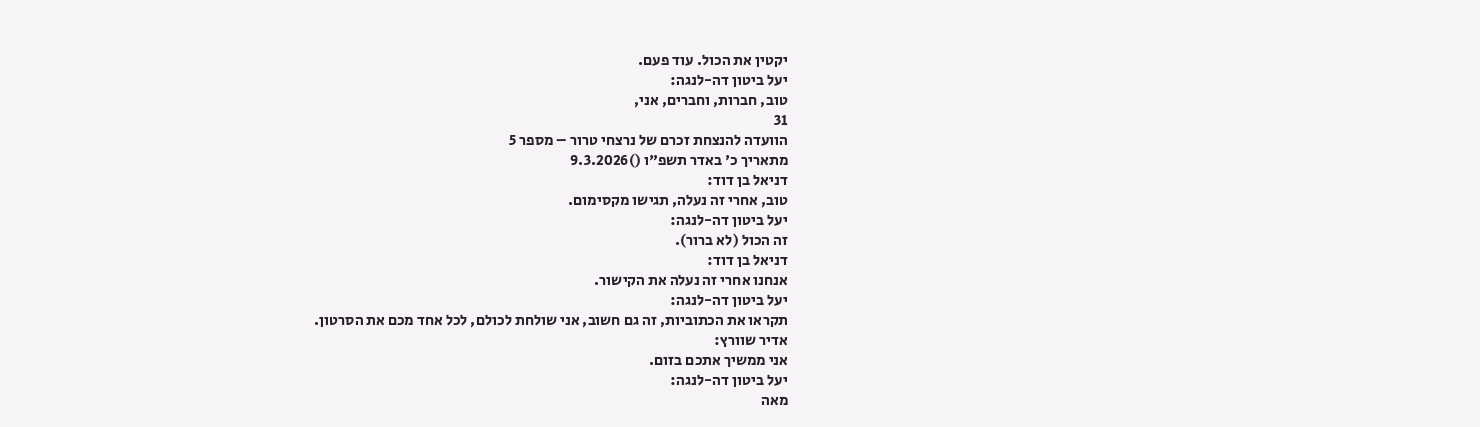יקטין את הכול. עוד פעם.
יעל ביטון דה-לנגה:
טוב, חברות, וחברים, אני,
31
הוועדה להנצחת זכרם של נרצחי טרור – מספר 5
מתאריך כ' באדר תשפ"ו ()9.3.2026
דניאל בן דוד:
טוב, אחרי זה נעלה, תגישו מקסימום.
יעל ביטון דה-לנגה:
זה הכול (לא ברור).
דניאל בן דוד:
אנחנו אחרי זה נעלה את הקישור.
יעל ביטון דה-לנגה:
תקראו את הכתוביות, זה גם חשוב, אני שולחת לכולם, לכל אחד מכם את הסרטון.
אדיר שוורץ:
אני ממשיך אתכם בזום.
יעל ביטון דה-לנגה:
מאה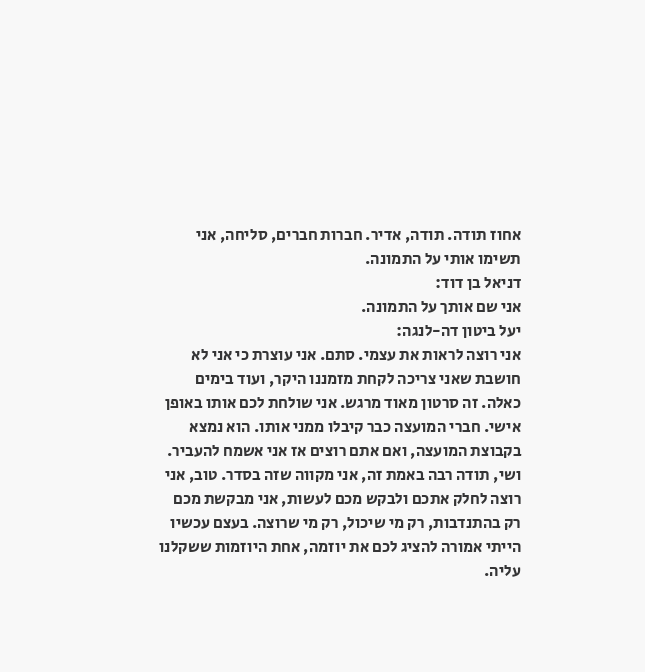אחוז תודה. תודה, אדיר. חברות חברים, סליחה, אני תשימו אותי על התמונה.
דניאל בן דוד:
אני שם אותך על התמונה.
יעל ביטון דה-לנגה:
אני רוצה לראות את עצמי. סתם. אני עוצרת כי אני לא חושבת שאני צריכה לקחת מזמננו היקר, ועוד בימים כאלה. זה סרטון מאוד מרגש. אני שולחת לכם אותו באופן אישי. חברי המועצה כבר קיבלו ממני אותו. הוא נמצא בקבוצת המועצה, ואם אתם רוצים אז אני אשמח להעביר. ושי, תודה רבה באמת זה, אני מקווה שזה בסדר. טוב, אני רוצה לחלק אתכם ולבקש מכם לעשות, אני מבקשת מכם רק בהתנדבות, רק מי שיכול, רק מי שרוצה. בעצם עכשיו הייתי אמורה להציג לכם את יוזמה, אחת היוזמות ששקלנו עליה.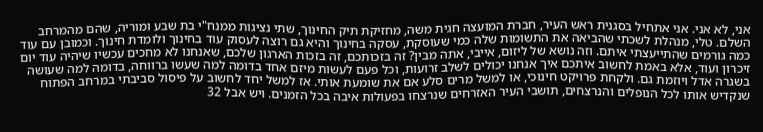אני, לא אני. אני אתחיל בסגנית ראש העיר, חברת המועצה חגית משה, מחזיקת תיק החינוך, שתי נציגות ממנח"י בת שבע ומוריה, שהם מהמרחב השלם. טלי, מנהלת לשכתי שהביאה את התשומות שלה כמי שעוסקת, עסקה בחינוך והיא גם רוצה לעסוק עוד בחינוך ולומדת חינוך. וכמובן עם עוד כמה גורמים שהתייעצתי איתם. וזה נושא של ליזום, אייבי, אתה מבין? זה בזכותכם, זה בזכות הארגון שלכם, שאנחנו לא מחכים עכשיו שיהיה עוד יום זיכרון ועוד, אלא באמת לחשוב איתכם איך אנחנו יכולים לשלב זרועות, וכל פעם לעשות מיזם אחד בדומה למה שעשו ברווחה, בדומה למה שעושה בשגרה אדל ויוזמת גם. ולקחת פרויקט חינוכי, או למשל מרים סלע אם את שומעת אותי. אז למשל יחד לחשוב על פיסול סביבתי במרחב הפתוח שנקדיש אותו לכל הנופלים והנרצחים, תושבי העיר האזרחים שנרצחו בפעולות איבה בכל הזמנים. ויש אבל 32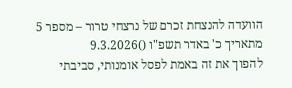הוועדה להנצחת זכרם של נרצחי טרור – מספר 5
מתאריך כ' באדר תשפ"ו ()9.3.2026
להפוך את זה באמת לפסל אומנותי, סביבתי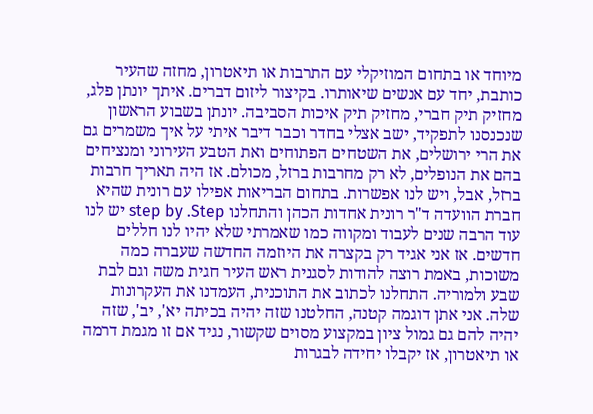מיוחד או בתחום המוזיקלי עם התרבות או תיאטרון, מחזה שהעיר כותבת, יחד עם אנשים שיאותרו. בקיצור ליזום דברים. איתך יונתן פלג, מחזיק תיק חברי, מחזיק תיק איכות הסביבה. יונתן בשבוע הראשון שנכנסנו לתפקיד, ישב אצלי בחדר וכבר דיבר איתי על איך משמרים גם את הרי ירושלים, את השטחים הפתוחים ואת הטבע העירוני ומנציחים בהם את הנופלים, לא רק מחרבות ברזל, מכולם. אז היה תאריך חרבות ברזל, אבל, ויש לנו אפשרות. בתחום הבריאות אפילו עם רונית שהיא חברת הוועדה ד"ר רונית אחדות הכהן והתחלנו step by .Step יש לנו עוד הרבה שנים לעבוד ומקווה כמו שאמרתי שלא יהיו לנו חללים חדשים. אז אני אגיד רק בקצרה את היוזמה החדשה שעברה כמה משוכות, באמת רוצה להודות לסגנית ראש העיר חגית משה וגם לבת שבע ולמוריה. התחלנו לכתוב את התוכנית, העמדנו את העקרונות שלה. אני אתן דוגמה קטנה, החלטנו שזה יהיה בכיתה יא', יב', שזה יהיה להם גם גמול ציון במקצוע מסוים שקשור, נגיד אם זו מגמת דרמה או תיאטרון, אז יקבלו יחידה לבגרות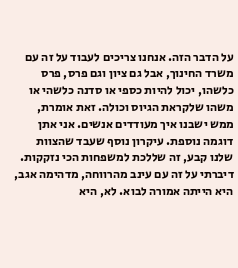על הדבר הזה. אנחנו צריכים לעבוד על זה עם משרד החינוך, אבל גם ציון וגם פרס, פרס כלשהו, יכול להיות כספי או סדנה כלשהי או משהו שלקראת הגיוס וכולה. זאת אומרת, ממש ישבנו איך מעודדים אנשים. אני אתן דוגמה נוספת. עיקרון נוסף שעבד שהצוות שלנו קבע, זה שללכת למשפחות הכי נזקקות. דיברתי על זה עם עינב מהרווחה, מדהימה אגב, היא הייתה אמורה לבוא. לא, היא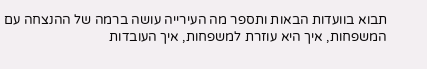תבוא בוועדות הבאות ותספר מה העירייה עושה ברמה של ההנצחה עם המשפחות, איך היא עוזרת למשפחות, איך העובדות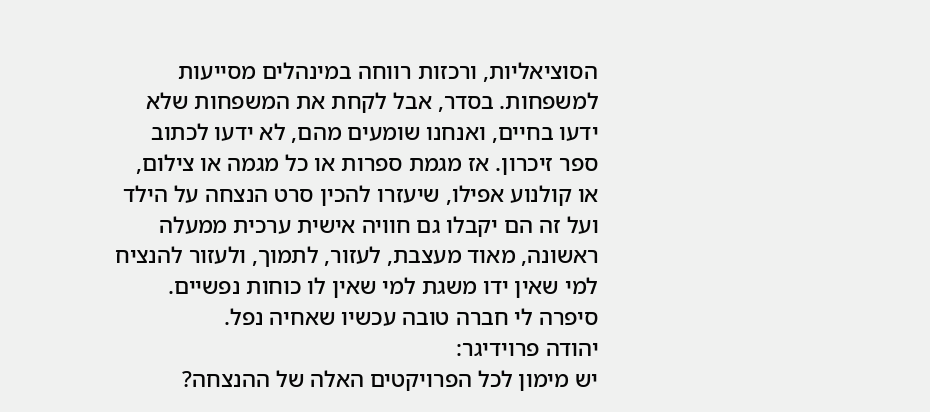הסוציאליות, ורכזות רווחה במינהלים מסייעות למשפחות. בסדר, אבל לקחת את המשפחות שלא ידעו בחיים, ואנחנו שומעים מהם, לא ידעו לכתוב ספר זיכרון. אז מגמת ספרות או כל מגמה או צילום, או קולנוע אפילו, שיעזרו להכין סרט הנצחה על הילד ועל זה הם יקבלו גם חוויה אישית ערכית ממעלה ראשונה, מאוד מעצבת, לעזור, לתמוך, ולעזור להנציח למי שאין ידו משגת למי שאין לו כוחות נפשיים. סיפרה לי חברה טובה עכשיו שאחיה נפל.
יהודה פרוידיגר:
יש מימון לכל הפרויקטים האלה של ההנצחה?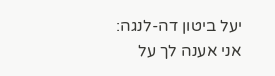יעל ביטון דה-לנגה:
אני אענה לך על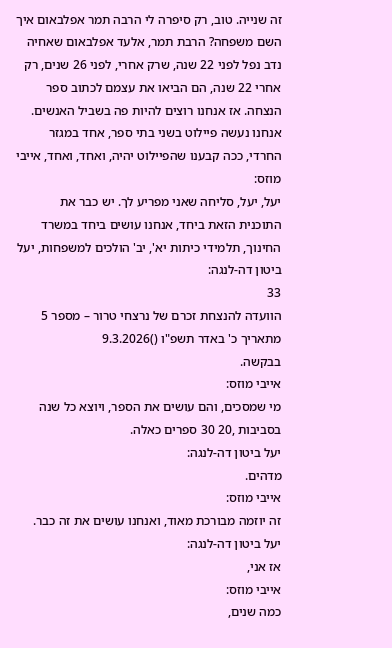זה שנייה. טוב, רק סיפרה לי הרבה תמר אפלבאום איך השם משפחה? הרבת תמר, אלעד אפלבאום שאחיה נדב נפל לפני 22 שנה, שרק אחרי, לפני 26 שנים, רק אחרי 22 שנה, הם הביאו את עצמם לכתוב ספר הנצחה. אז אנחנו רוצים להיות פה בשביל האנשים. אנחנו נעשה פיילוט בשני בתי ספר, אחד במגזר החרדי, ככה קבענו שהפיילוט יהיה, ואחד, ואחד, אייבי מוזס:
יעל, יעל, סליחה שאני מפריע לך. יש כבר את התוכנית הזאת ביחד, אנחנו עושים ביחד במשרד החינוך, תלמידי כיתות יא', יב' הולכים למשפחות, יעל ביטון דה-לנגה:
33
הוועדה להנצחת זכרם של נרצחי טרור – מספר 5
מתאריך כ' באדר תשפ"ו ()9.3.2026
בבקשה.
אייבי מוזס:
מי שמסכים, והם עושים את הספר, ויוצא כל שנה בסביבות ,20 30 ספרים כאלה.
יעל ביטון דה-לנגה:
מדהים.
אייבי מוזס:
זה יוזמה מבורכת מאוד, ואנחנו עושים את זה כבר.
יעל ביטון דה-לנגה:
אז אני,
אייבי מוזס:
כמה שנים,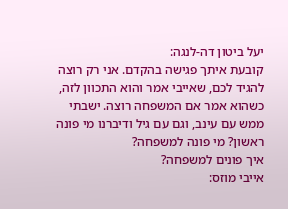יעל ביטון דה-לנגה:
קובעת איתך פגישה בהקדם. אני רק רוצה להגיד לכם, שאייבי אמר והוא התכוון לזה, כשהוא אמר אם המשפחה רוצה. ישבתי ממש עם עינב, וגם עם גיל ודיברנו מי פונה ראשון? מי פונה למשפחה?
איך פונים למשפחה?
אייבי מוזס: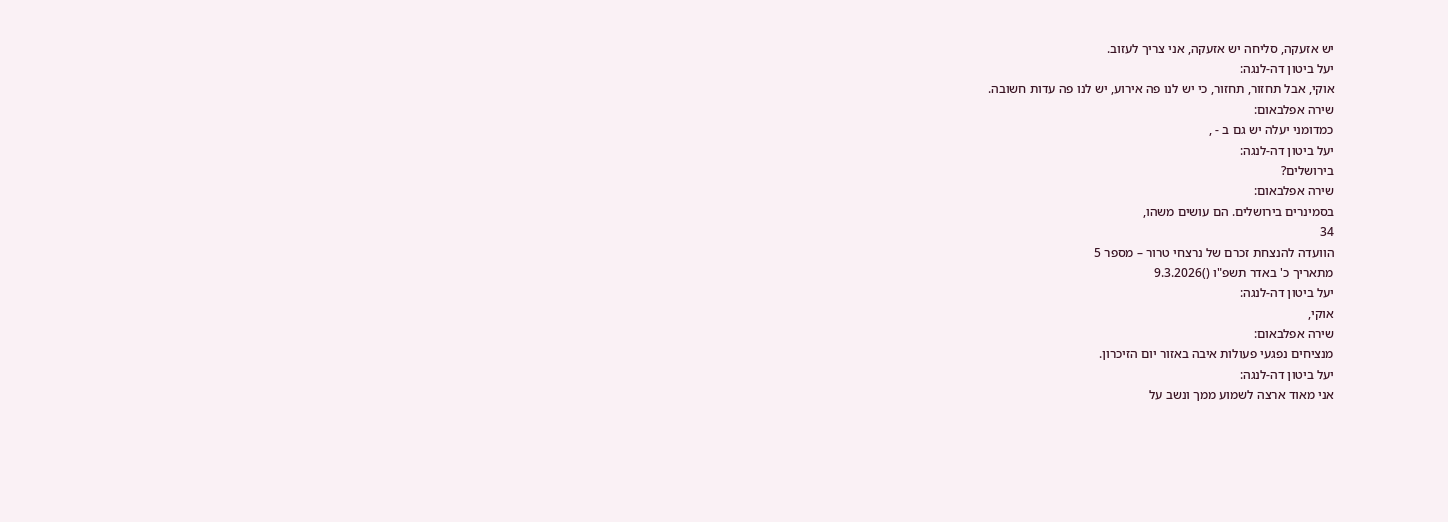יש אזעקה, סליחה יש אזעקה, אני צריך לעזוב.
יעל ביטון דה-לנגה:
אוקי, אבל תחזור, תחזור, כי יש לנו פה אירוע, יש לנו פה עדות חשובה.
שירה אפלבאום:
כמדומני יעלה יש גם ב - ,
יעל ביטון דה-לנגה:
בירושלים?
שירה אפלבאום:
בסמינרים בירושלים. הם עושים משהו,
34
הוועדה להנצחת זכרם של נרצחי טרור – מספר 5
מתאריך כ' באדר תשפ"ו ()9.3.2026
יעל ביטון דה-לנגה:
אוקי,
שירה אפלבאום:
מנציחים נפגעי פעולות איבה באזור יום הזיכרון.
יעל ביטון דה-לנגה:
אני מאוד ארצה לשמוע ממך ונשב על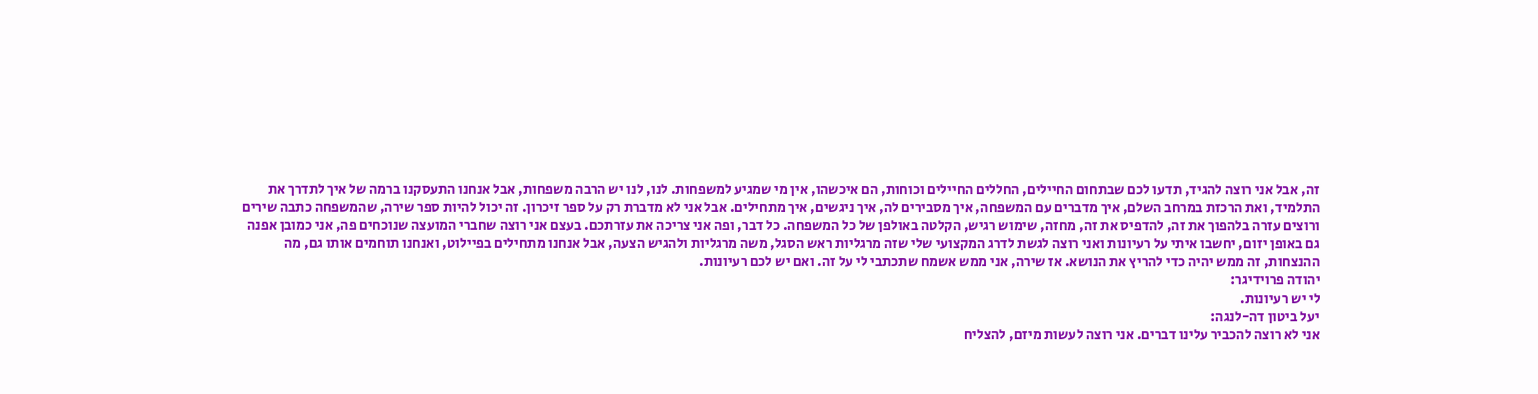זה, אבל אני רוצה להגיד, תדעו לכם שבתחום החיילים, החללים החיילים וכוחות, הם איכשהו, אין מי שמגיע למשפחות. לנו, לנו יש הרבה משפחות, אבל אנחנו התעסקנו ברמה של איך לתדרך את התלמיד, ואת הרכזת במרחב השלם, איך מדברים עם המשפחה, איך מסבירים לה, איך ניגשים, איך מתחילים. אבל אני לא מדברת רק על ספר זיכרון. זה יכול להיות ספר שירה, שהמשפחה כתבה שירים ורוצים עזרה בלהפוך את זה, להדפיס את זה, מחזה, שימוש רגיש, הקלטה באולפן של כל המשפחה. כל דבר, ופה אני צריכה את עזרתכם. בעצם אני רוצה שחברי המועצה שנוכחים פה, אני כמובן אפנה גם באופן יזום, יחשבו איתי על רעיונות ואני רוצה לגשת לדרג המקצועי שלי שזה מרגליות ראש הסגל, משה מרגליות ולהגיש הצעה, אבל אנחנו מתחילים בפיילוט, ואנחנו תוחמים אותו גם, מה ההנצחות, זה ממש יהיה כדי להריץ את הנושא. אז שירה, אני ממש אשמח שתכתבי לי על זה. ואם יש לכם רעיונות.
יהודה פרוידיגר:
לי יש רעיונות.
יעל ביטון דה-לנגה:
אני לא רוצה להכביר עלינו דברים. אני רוצה לעשות מיזם, להצליח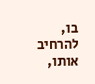בו, להרחיב אותו,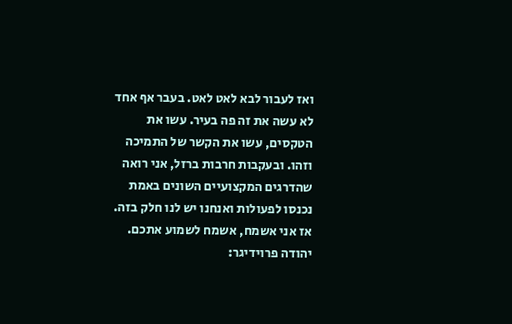ואז לעבור לבא לאט לאט. בעבר אף אחד לא עשה את זה פה בעיר. עשו את הטקסים, עשו את הקשר של התמיכה וזהו. ובעקבות חרבות ברזל, אני רואה שהדרגים המקצועיים השונים באמת נכנסו לפעולות ואנחנו יש לנו חלק בזה. אז אני אשמח, אשמח לשמוע אתכם.
יהודה פרוידיגר: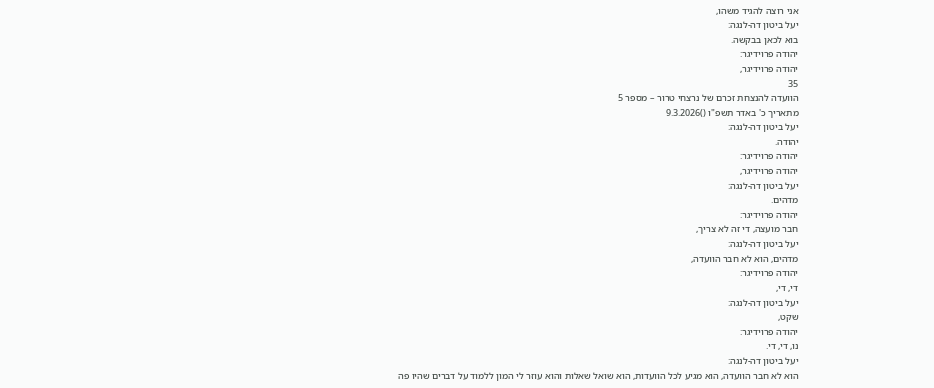אני רוצה להגיד משהו,
יעל ביטון דה-לנגה:
בוא לכאן בבקשה.
יהודה פרוידיגר:
יהודה פרוידיגר,
35
הוועדה להנצחת זכרם של נרצחי טרור – מספר 5
מתאריך כ' באדר תשפ"ו ()9.3.2026
יעל ביטון דה-לנגה:
יהודה.
יהודה פרוידיגר:
יהודה פרוידיגר,
יעל ביטון דה-לנגה:
מדהים.
יהודה פרוידיגר:
חבר מועצה, די זה לא צריך,
יעל ביטון דה-לנגה:
מדהים, הוא לא חבר הוועדה,
יהודה פרוידיגר:
די, די,
יעל ביטון דה-לנגה:
שקט,
יהודה פרוידיגר:
נו, די, די.
יעל ביטון דה-לנגה:
הוא לא חבר הוועדה, הוא מגיע לכל הוועדות, הוא שואל שאלות והוא עוזר לי המון ללמוד על דברים שהיו פה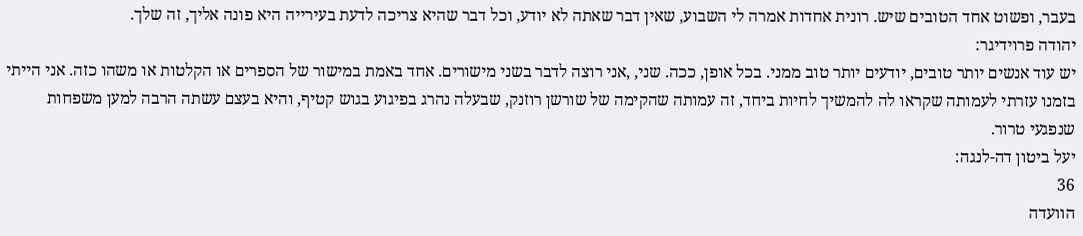בעבר, ופשוט אחד הטובים שיש. רונית אחדות אמרה לי השבוע, שאין דבר שאתה לא יודע, וכל דבר שהיא צריכה לדעת בעירייה היא פונה אליך, זה שלך.
יהודה פרוידיגר:
יש עוד אנשים יותר טובים, יודעים יותר טוב ממני. בכל אופן, ככה. שני, ,אני רוצה לדבר בשני מישורים. אחד באמת במישור של הספרים או הקלטות או משהו כזה. אני הייתי בזמנו עזרתי לעמותה שקראו לה להמשיך לחיות ביחד, זה עמותה שהקימה של שורשן רוזנק, שבעלה נהרג בפיגוע בגוש קטיף, והיא בעצם עשתה הרבה למען משפחות שנפגעי טרור.
יעל ביטון דה-לנגה:
36
הוועדה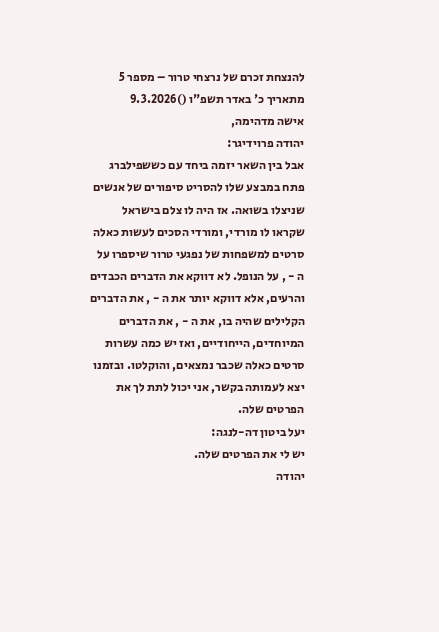להנצחת זכרם של נרצחי טרור – מספר 5
מתאריך כ' באדר תשפ"ו ()9.3.2026
אישה מדהימה,
יהודה פרוידיגר:
אבל בין השאר יזמה ביחד עם כששפילברג פתח במבצע שלו להסריט סיפורים של אנשים שניצלו בשואה. אז היה לו צלם בישראל שקראו לו מורדי, ומורדי הסכים לעשות כאלה סרטים למשפחות של נפגעי טרור שיספרו על ה - , על הנופל. לא דווקא את הדברים הכבדים והרעים, אלא דווקא יותר את ה - , את הדברים הקלילים שהיה בו, את ה - , את הדברים המיוחדים, הייחודיים, ואז יש כמה עשרות סרטים כאלה שכבר נמצאים, והוקלטו. ובזמנו יצא לעמותה בקשר, אני יכול לתת לך את הפרטים שלה.
יעל ביטון דה-לנגה:
יש לי את הפרטים שלה.
יהודה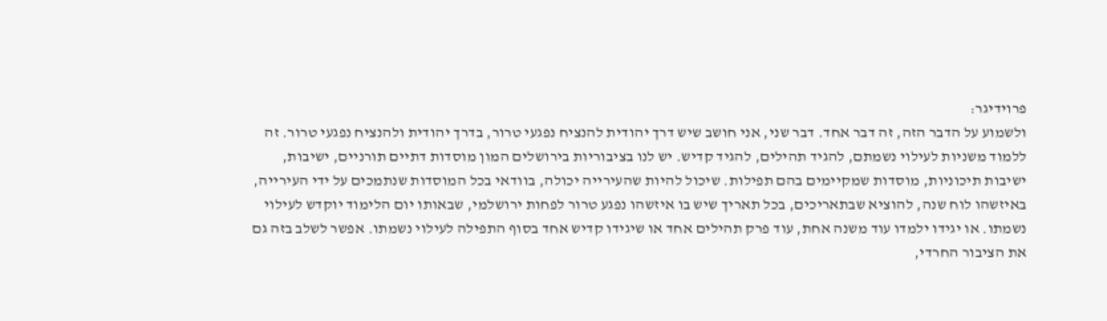פרוידיגר:
ולשמוע על הדבר הזה, זה דבר אחד. דבר שני, אני חושב שיש דרך יהודית להנציח נפגעי טרור, בדרך יהודית ולהנציח נפגעי טרור. זה ללמוד משניות לעילוי נשמתם, להגיד תהילים, להגיד קדיש. יש לנו בציבוריות בירושלים המון מוסדות דתיים תורניים, ישיבות, ישיבות תיכוניות, מוסדות שמקיימים בהם תפילות. שיכול להיות שהעירייה יכולה, בוודאי בכל המוסדות שנתמכים על ידי העירייה, באיזשהו לוח שנה, להוציא שבתאריכים, בכל תאריך שיש בו איזשהו נפגע טרור לפחות ירושלמי, שבאותו יום הלימוד יוקדש לעילוי נשמתו. או יגידו ילמדו עוד משנה אחת, עוד פרק תהילים אחד או שיגידו קדיש אחד בסוף התפילה לעילוי נשמתו. אפשר לשלב בזה גם את הציבור החרדי,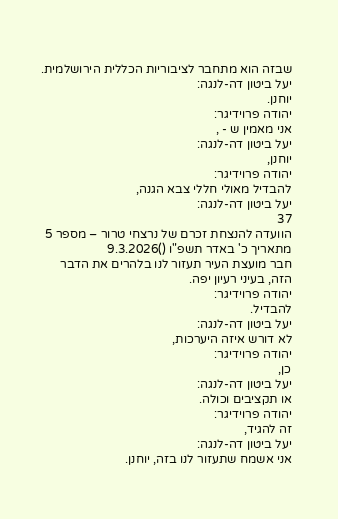שבזה הוא מתחבר לציבוריות הכללית הירושלמית.
יעל ביטון דה-לנגה:
יוחנן.
יהודה פרוידיגר:
אני מאמין ש - ,
יעל ביטון דה-לנגה:
יוחנן,
יהודה פרוידיגר:
להבדיל מאולי חללי צבא הגנה,
יעל ביטון דה-לנגה:
37
הוועדה להנצחת זכרם של נרצחי טרור – מספר 5
מתאריך כ' באדר תשפ"ו ()9.3.2026
חבר מועצת העיר תעזור לנו בלהרים את הדבר הזה, בעיני רעיון יפה.
יהודה פרוידיגר:
להבדיל.
יעל ביטון דה-לנגה:
לא דורש איזה היערכות,
יהודה פרוידיגר:
כן,
יעל ביטון דה-לנגה:
או תקציבים וכולה.
יהודה פרוידיגר:
זה להגיד,
יעל ביטון דה-לנגה:
אני אשמח שתעזור לנו בזה, יוחנן.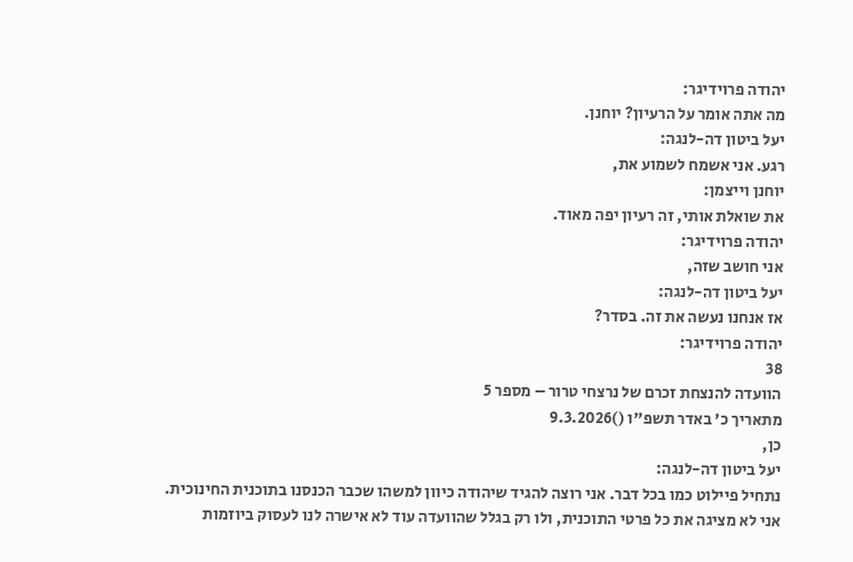יהודה פרוידיגר:
מה אתה אומר על הרעיון? יוחנן.
יעל ביטון דה-לנגה:
רגע. אני אשמח לשמוע את,
יוחנן וייצמן:
את שואלת אותי, זה רעיון יפה מאוד.
יהודה פרוידיגר:
אני חושב שזה,
יעל ביטון דה-לנגה:
אז אנחנו נעשה את זה. בסדר?
יהודה פרוידיגר:
38
הוועדה להנצחת זכרם של נרצחי טרור – מספר 5
מתאריך כ' באדר תשפ"ו ()9.3.2026
כן,
יעל ביטון דה-לנגה:
נתחיל פיילוט כמו בכל דבר. אני רוצה להגיד שיהודה כיוון למשהו שכבר הכנסנו בתוכנית החינוכית.
אני לא מציגה את כל פרטי התוכנית, ולו רק בגלל שהוועדה עוד לא אישרה לנו לעסוק ביוזמות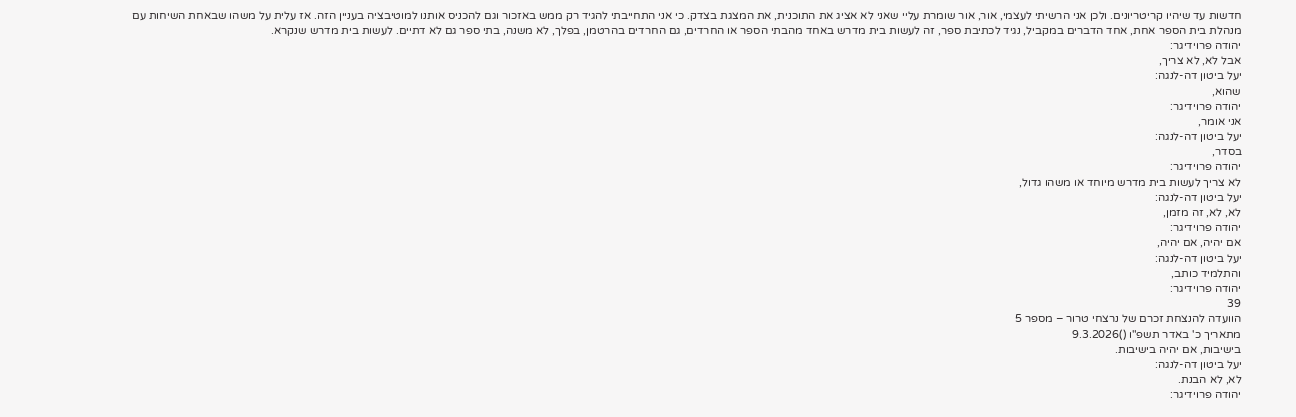חדשות עד שיהיו קריטריונים. ולכן אני הרשיתי לעצמי, אור, אור שומרת עליי שאני לא אציג את התוכנית, את המצגת בצדק. כי אני התחייבתי להגיד רק ממש באזכור וגם להכניס אותנו למוטיבציה בעניין הזה. אז עלית על משהו שבאחת השיחות עם מנהלת בית הספר אחת, אחד הדברים במקביל, נגיד לכתיבת ספר, זה לעשות בית מדרש באחד מהבתי הספר או החרדים, גם החרדים בהרטמן, בפלך, לא משנה, בתי ספר גם לא דתיים. לעשות בית מדרש שנקרא.
יהודה פרוידיגר:
אבל לא, לא צריך,
יעל ביטון דה-לנגה:
שהוא,
יהודה פרוידיגר:
אני אומר,
יעל ביטון דה-לנגה:
בסדר,
יהודה פרוידיגר:
לא צריך לעשות בית מדרש מיוחד או משהו גדול,
יעל ביטון דה-לנגה:
לא, לא, זה מזמן,
יהודה פרוידיגר:
אם יהיה, אם יהיה,
יעל ביטון דה-לנגה:
והתלמיד כותב,
יהודה פרוידיגר:
39
הוועדה להנצחת זכרם של נרצחי טרור – מספר 5
מתאריך כ' באדר תשפ"ו ()9.3.2026
בישיבות, אם יהיה בישיבות.
יעל ביטון דה-לנגה:
לא, לא הבנת.
יהודה פרוידיגר: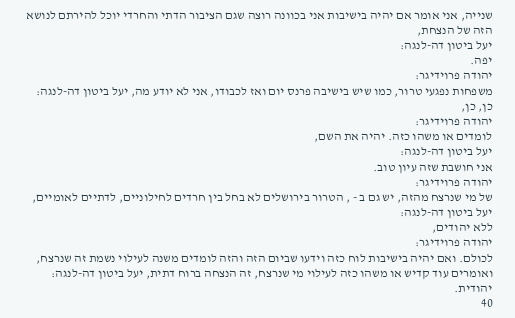שנייה, אני אומר אם יהיה בישיבות אני בכוונה רוצה שגם הציבור הדתי והחרדי יוכל להירתם לנושא הזה של הנצחת,
יעל ביטון דה-לנגה:
יפה.
יהודה פרוידיגר:
משפחות נפגעי טרור, כמו שיש בישיבה פרנס יום ואז לכבודו, אני לא יודע מה, יעל ביטון דה-לנגה:
כן, כן,
יהודה פרוידיגר:
לומדים או משהו כזה. יהיה את השם,
יעל ביטון דה-לנגה:
אני חושבת שזה עיון טוב.
יהודה פרוידיגר:
של מי שנרצח מהזה, יש גם ב - , הטרור בירושלים לא בחל בין חרדים לחילוניים, לדתיים לאומיים, יעל ביטון דה-לנגה:
ללא יהודים,
יהודה פרוידיגר:
לכולם. ואם יהיה בישיבות לוח כזה וידעו שביום הזה והזה לומדים משנה לעילוי נשמת זה שנרצח, ואומרים עוד קדיש או משהו כזה לעילוי מי שנרצח, זה הנצחה ברוח דתית, יעל ביטון דה-לנגה:
יהודית.
40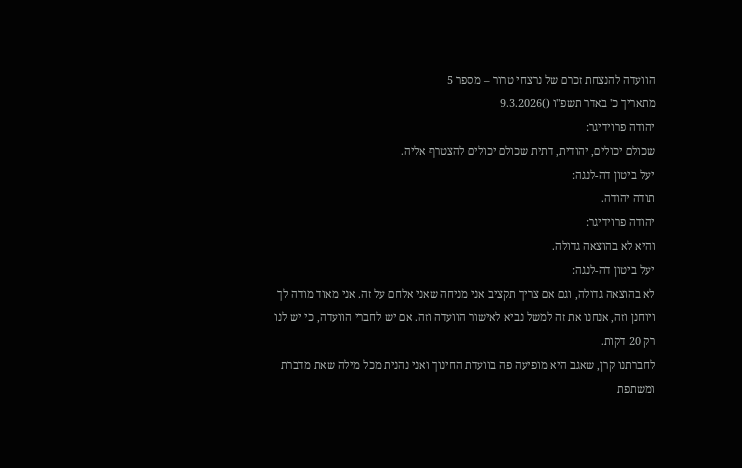הוועדה להנצחת זכרם של נרצחי טרור – מספר 5
מתאריך כ' באדר תשפ"ו ()9.3.2026
יהודה פרוידיגר:
שכולם יכולים, יהודית, דתית שכולם יכולים להצטרף אליה.
יעל ביטון דה-לנגה:
תודה יהודה.
יהודה פרוידיגר:
והיא לא בהוצאה גדולה.
יעל ביטון דה-לנגה:
לא בהוצאה גדולה, וגם אם צריך תקציב אני מניחה שאני אלחם על זה. אני מאוד מודה לך ויוחנן וזה, אנחנו את זה למשל נביא לאישור הוועדה וזה. אם יש לחברי הוועדה, כי יש לנו רק 20 דקות.
לחברתנו קרן, שאגב היא מופיעה פה בוועדת החינוך ואני נהנית מכל מילה שאת מדברת ומשתפת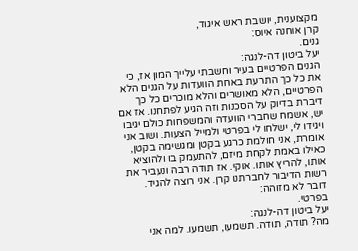מקצוענית, יושבת ראש איגוד,
קרן אוחנה איוס:
גנים.
יעל ביטון דה-לנגה:
הגנים הפרטיים בעיר וחשבתי עלייך המון אז, כי את כל כך התרעת באחת הוועדות על הגנים הלא הפרטיים, הלא מאושרים והלא מוכרים כל כך דיברת בדיוק על הסכנות וזה הגיע לפתחנו. אז אם יש, אשמח שחברי הוועדה והמשפחות כולם יגיבו ויגידו לי, ישלחו לי בפרטי ולמייל הצעות. ושוב אני אומרת, אני חולמת כרגע בקטן ומגשימה בקטן, כאילו באמת לקחת מיזם, להתעמק בו ולהוציא אותו, להריץ אותו. אוקי. אז תודה רבה ונעביר את רשות הדיבור לחברתנו קרן. אני רוצה להגיד.
דובר לא מזוהה:
בפרטי.
יעל ביטון דה-לנגה:
מה? תודה, תודה. תשמעו, תשמעו. למה אני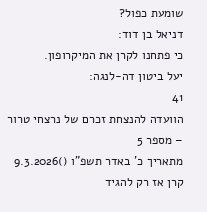שומעת כפול?
דניאל בן דוד:
כי פתחנו לקרן את המיקרופון.
יעל ביטון דה-לנגה:
41
הוועדה להנצחת זכרם של נרצחי טרור – מספר 5
מתאריך כ' באדר תשפ"ו ()9.3.2026
קרן אז רק להגיד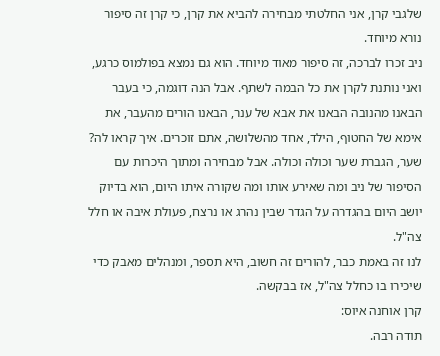שלגבי קרן, אני החלטתי מבחירה להביא את קרן, כי קרן זה סיפור נורא מיוחד.
ניב זכרו לברכה, זה סיפור מאוד מיוחד. הוא גם נמצא בפולמוס כרגע, ואני נותנת לקרן את כל הבמה לשתף. אבל הנה דוגמה, כי בעבר הבאנו מהנובה הבאנו את אבא של ענר, הבאנו הורים מהעבר, את אימא של החטוף, הילד, אחד מהשלושה, אתם זוכרים. איך קראו לה? שער, הגברת שער וכולה וכולה. אבל מבחירה ומתוך היכרות עם הסיפור של ניב ומה שאירע אותו ומה שקורה איתו היום, הוא בדיוק יושב היום בהגדרה על הגדר שבין נהרג או נרצח, פעולת איבה או חלל צה"ל.
לנו זה באמת כבר, להורים זה חשוב, היא תספר, ומנהלים מאבק כדי שיכירו בו כחלל צה"ל, אז בבקשה.
קרן אוחנה איוס:
תודה רבה.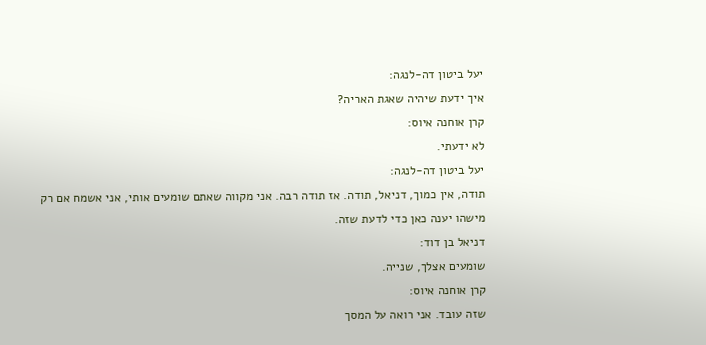יעל ביטון דה-לנגה:
איך ידעת שיהיה שאגת האריה?
קרן אוחנה איוס:
לא ידעתי.
יעל ביטון דה-לנגה:
תודה, אין כמוך, דניאל, תודה. אז תודה רבה. אני מקווה שאתם שומעים אותי, אני אשמח אם רק מישהו יענה כאן כדי לדעת שזה.
דניאל בן דוד:
שומעים אצלך, שנייה.
קרן אוחנה איוס:
שזה עובד. אני רואה על המסך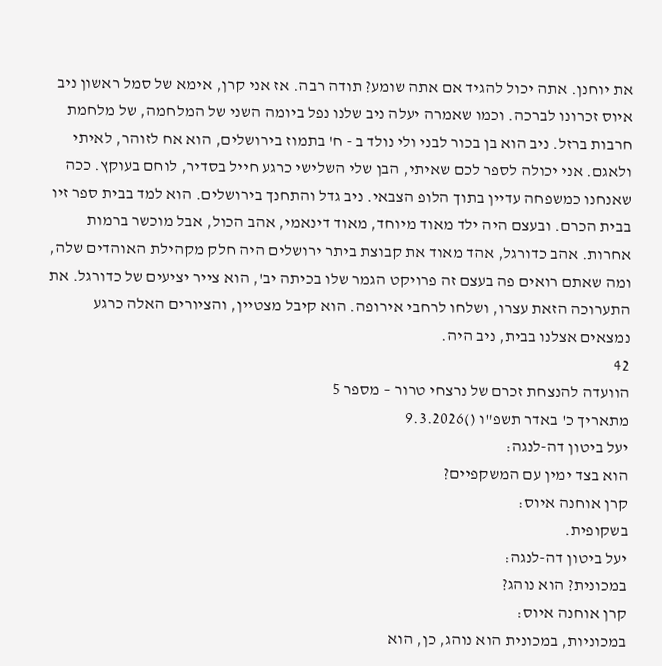את יוחנן. אתה יכול להגיד אם אתה שומע? תודה רבה. אז אני קרן, אימא של סמל ראשון ניב איוס זכרונו לברכה. וכמו שאמרה יעלה ניב שלנו נפל ביומה השני של המלחמה, של מלחמת חרבות ברזל. ניב הוא בן בכור לבני ולי נולד ב - ח' בתמוז בירושלים, הוא אח לזוהר, לאיתי ולאגם. אני יכולה לספר לכם שאיתי, הבן שלי השלישי כרגע חייל בסדיר, לוחם בעוקץ. ככה שאנחנו כמשפחה עדיין בתוך הלופ הצבאי. ניב גדל והתחנך בירושלים. הוא למד בבית ספר זיו בבית הכרם. ובעצם היה ילד מאוד מיוחד, מאוד דינאמי, אהב הכול, אבל מוכשר ברמות אחרות. אהב כדורגל, אהד מאוד את קבוצת ביתר ירושלים היה חלק מקהילת האוהדים שלה, ומה שאתם רואים פה בעצם זה פרויקט הגמר שלו בכיתה יב', הוא צייר יציעים של כדורגל. את התערוכה הזאת עצרו, ושלחו לרחבי אירופה. הוא קיבל מצטיין, והציורים האלה כרגע נמצאים אצלנו בבית, ניב היה.
42
הוועדה להנצחת זכרם של נרצחי טרור – מספר 5
מתאריך כ' באדר תשפ"ו ()9.3.2026
יעל ביטון דה-לנגה:
הוא בצד ימין עם המשקפיים?
קרן אוחנה איוס:
בשקופית.
יעל ביטון דה-לנגה:
במכונית? הוא נוהג?
קרן אוחנה איוס:
במכוניות, במכונית הוא נוהג, כן, הוא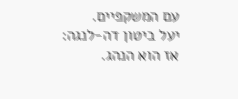עם המשקפיים.
יעל ביטון דה-לנגה:
אז הוא הנהג.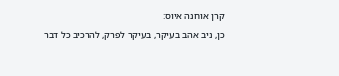קרן אוחנה איוס:
כן, ניב אהב בעיקר, בעיקר לפרק, להרכיב כל דבר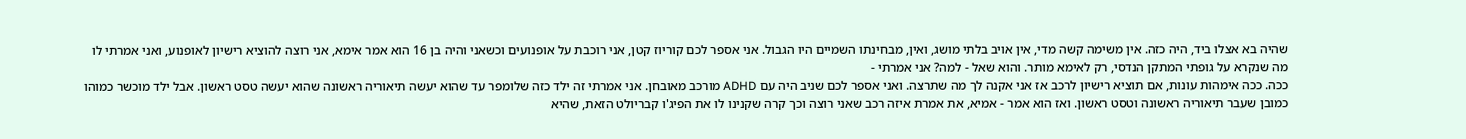שהיה בא אצלו ביד, היה כזה. אין משימה קשה מדי, אין אויב בלתי מושג, ואין, מבחינתו השמיים היו הגבול. אני אספר לכם קוריוז קטן, אני רוכבת על אופנועים וכשאני והיה בן 16 הוא אמר אימא, אני רוצה להוציא רישיון לאופנוע, ואני אמרתי לו מה שנקרא על גופתי המתקן הנדסי, רק לאימא מותר. והוא שאל - למה? אני אמרתי -
ככה. ככה אימהות עונות, אם תוציא רישיון לרכב אז אני אקנה לך מה שתרצה. ואני אספר לכם שניב היה עם ADHD מורכב מאובחן. אני אמרתי זה ילד כזה שלומפר עד שהוא יעשה תיאוריה ראשונה שהוא יעשה טסט ראשון. אבל ילד מוכשר כמוהו כמובן שעבר תיאוריה ראשונה וטסט ראשון. ואז הוא אמר - אמיא, את אמרת איזה רכב שאני רוצה וכך קרה שקנינו לו את הפיג'ו קבריולט הזאת, שהיא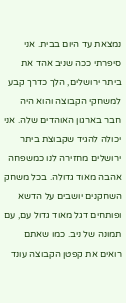נמצאת עד היום בבית. אני סיפרתי ככה שניב אהד את ביתר ירושלים, הלך כדרך קבע למשחקי הקבוצה והוא היה חבר בארגון האוהדים שלה. אני יכולה להגיד שקבוצת ביתר ירושלים מחזירה לנו כמשפחה אהבה מאוד גדולה. בכל משחק השחקנים יושבים על הדשא ופותחים דגל מאוד גדול עם, עם תמונה של ניב. כמו שאתם רואים את קפטן הקבוצה עונד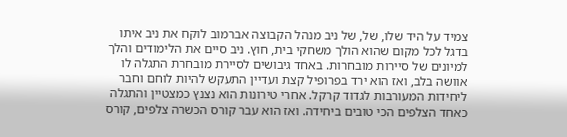צמיד על היד שלו, של, של ניב מנהל הקבוצה אברמוב לוקח את ניב איתו בדגל לכל מקום שהוא הולך משחקי בית, חוץ. ניב סיים את הלימודים והלך למיונים של סיירות מובחרות. באחד גיבושים לסיירת מובחרת התגלה לו אוושה בלב, ואז הוא ירד בפרופיל קצת ועדיין התעקש להיות לוחם וחבר ליחידות המעורבות לגדוד קרקל. אחרי טירונות הוא נצנץ כמצטיין והתגלה כאחד הצלפים הכי טובים ביחידה. ואז הוא עבר קורס הכשרה צלפים, קורס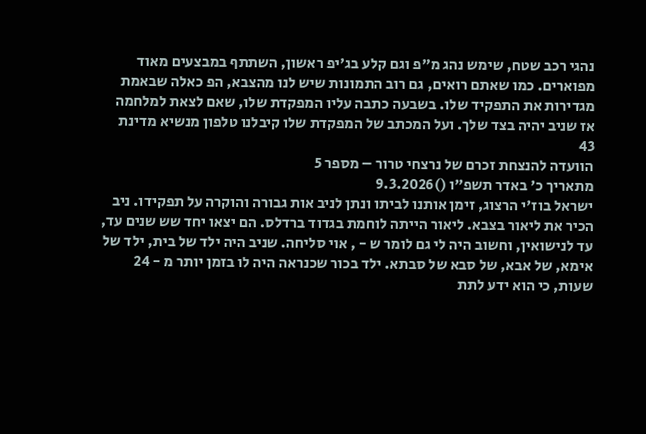נהגי רכב שטח, שימש נהג מ"פ וגם קלע בג'יפ ראשון, השתתף במבצעים מאוד מפוארים. כמו שאתם רואים, גם רוב התמונות שיש לנו מהצבא, הפ כאלה שבאמת מגדירות את התפקיד שלו. בשבעה כתבה עליו המפקדת שלו, שאם לצאת למלחמה אז שניב יהיה בצד שלך. ועל המכתב של המפקדת שלו קיבלנו טלפון מנשיא מדינת 43
הוועדה להנצחת זכרם של נרצחי טרור – מספר 5
מתאריך כ' באדר תשפ"ו ()9.3.2026
ישראל בוז'י הרצוג, זימן אותנו לביתו ונתן לניב אות גבורה והוקרה על תפקידו. ניב הכיר את ליאור בצבא. ליאור הייתה לוחמת בגדוד ברדלס. הם יצאו יחד שש שנים עד, עד לנישואין, וחשוב היה לי גם לומר ש - , אוי סליחה. שניב היה ילד של בית, ילד של אימא, של אבא, של סבא של סבתא. ילד בכור שכנראה היה לו בזמן יותר מ - 24 שעות, כי הוא ידע לתת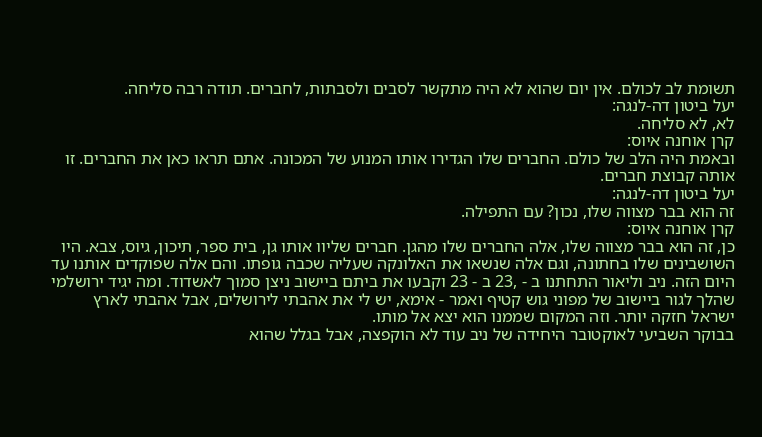תשומת לב לכולם. אין יום שהוא לא היה מתקשר לסבים ולסבתות, לחברים. תודה רבה סליחה.
יעל ביטון דה-לנגה:
לא, לא סליחה.
קרן אוחנה איוס:
ובאמת היה הלב של כולם. החברים שלו הגדירו אותו המנוע של המכונה. אתם תראו כאן את החברים. זו אותה קבוצת חברים.
יעל ביטון דה-לנגה:
זה הוא בבר מצווה שלו, נכון? עם התפילה.
קרן אוחנה איוס:
כן, זה הוא בבר מצווה שלו, אלה החברים שלו מהגן. חברים שליוו אותו גן, בית ספר, תיכון, גיוס, צבא. היו השושבינים שלו בחתונה, וגם אלה שנשאו את האלונקה שעליה שכבה גופתו. והם אלה שפוקדים אותנו עד היום הזה. ניב וליאור התחתנו ב - ,23 ב - 23 וקבעו את ביתם ביישוב ניצן סמוך לאשדוד. ומה יגיד ירושלמי שהלך לגור ביישוב של מפוני גוש קטיף ואמר - אימא, יש לי את אהבתי לירושלים, אבל אהבתי לארץ ישראל חזקה יותר. וזה המקום שממנו הוא יצא אל מותו.
בבוקר השביעי לאוקטובר היחידה של ניב עוד לא הוקפצה, אבל בגלל שהוא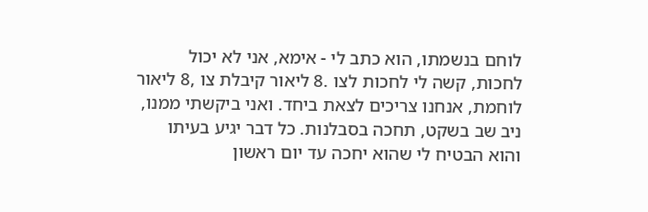לוחם בנשמתו, הוא כתב לי - אימא, אני לא יכול לחכות, קשה לי לחכות לצו .8 ליאור קיבלת צו ,8 ליאור לוחמת, אנחנו צריכים לצאת ביחד. ואני ביקשתי ממנו, ניב שב בשקט, תחכה בסבלנות. כל דבר יגיע בעיתו והוא הבטיח לי שהוא יחכה עד יום ראשון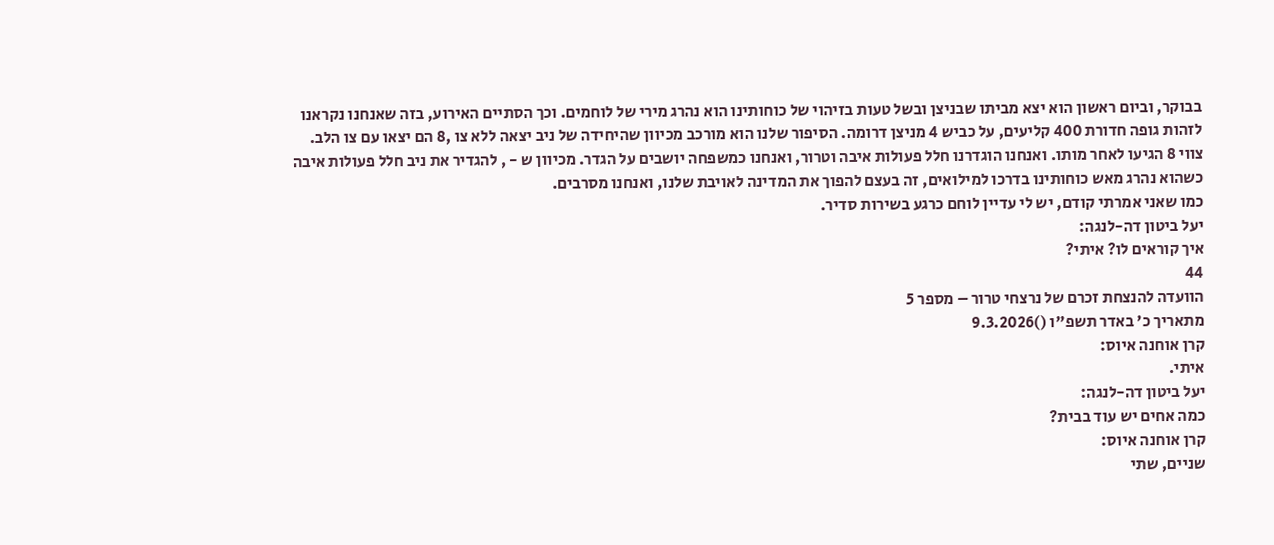בבוקר, וביום ראשון הוא יצא מביתו שבניצן ובשל טעות בזיהוי של כוחותינו הוא נהרג מירי של לוחמים. וכך הסתיים האירוע, בזה שאנחנו נקראנו לזהות גופה חדורת 400 קליעים, על כביש 4 מניצן דרומה. הסיפור שלנו הוא מורכב מכיוון שהיחידה של ניב יצאה ללא צו ,8 הם יצאו עם צו הלב. צווי 8 הגיעו לאחר מותו. ואנחנו הוגדרנו חלל פעולות איבה וטרור, ואנחנו כמשפחה יושבים על הגדר. מכיוון ש - , להגדיר את ניב חלל פעולות איבה כשהוא נהרג מאש כוחותינו בדרכו למילואים, זה בעצם להפוך את המדינה לאויבת שלנו, ואנחנו מסרבים.
כמו שאני אמרתי קודם, יש לי עדיין לוחם כרגע בשירות סדיר.
יעל ביטון דה-לנגה:
איך קוראים לו? איתי?
44
הוועדה להנצחת זכרם של נרצחי טרור – מספר 5
מתאריך כ' באדר תשפ"ו ()9.3.2026
קרן אוחנה איוס:
איתי.
יעל ביטון דה-לנגה:
כמה אחים יש עוד בבית?
קרן אוחנה איוס:
שניים, שתי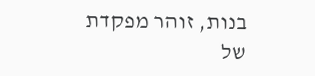בנות, זוהר מפקדת של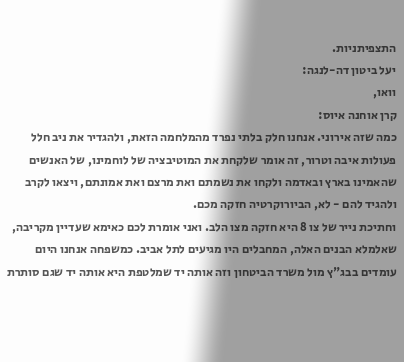התצפיתניות.
יעל ביטון דה-לנגה:
וואו,
קרן אוחנה איוס:
כמה שזה אירוני. אנחנו חלק בלתי נפרד מהמלחמה הזאת, ולהגדיר את ניב חלל פעולות איבה וטרור, זה אומר שלקחת את המוטיבציה של לוחמינו, של האנשים שהאמינו בארץ ובאדמה ולקחו את נשמתם ואת מרצם ואת אמונתם, ויצאו לקרב ולהגיד להם - לא, הביורוקרטיה חזקה מכם.
וחתיכת נייר של צו 8 היא חזקה מצו הלב. ואני אומרת לכם כאימא שעדיין מקריבה, שאלמלא הבנים האלה, המחבלים היו מגיעים לתל אביב. כמשפחה אנחנו היום עומדים בבג"ץ מול משרד הביטחון וזה אותה יד שמלטפת היא אותה יד שגם סותרת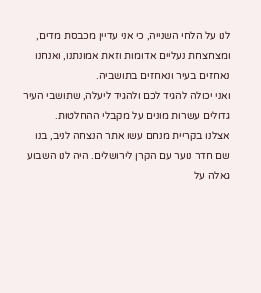לנו על הלחי השנייה, כי אני עדיין מכבסת מדים, ומצחצחת נעליים אדומות וזאת אמונתנו, ואנחנו נאחזים בעיר ונאחזים בתושביה.
ואני יכולה להגיד לכם ולהגיד ליעלה, שתושבי העיר גדולים עשרות מונים על מקבלי ההחלטות.
אצלנו בקריית מנחם עשו אתר הנצחה לניב, בנו שם חדר נוער עם הקרן לירושלים. היה לנו השבוע גאלה על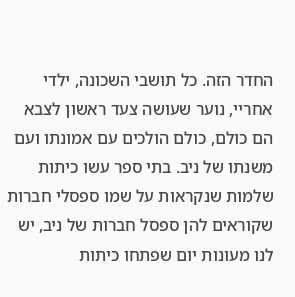החדר הזה. כל תושבי השכונה, ילדי אחריי, נוער שעושה צעד ראשון לצבא הם כולם, כולם הולכים עם אמונתו ועם משנתו של ניב. בתי ספר עשו כיתות שלמות שנקראות על שמו ספסלי חברות שקוראים להן ספסל חברות של ניב, יש לנו מעונות יום שפתחו כיתות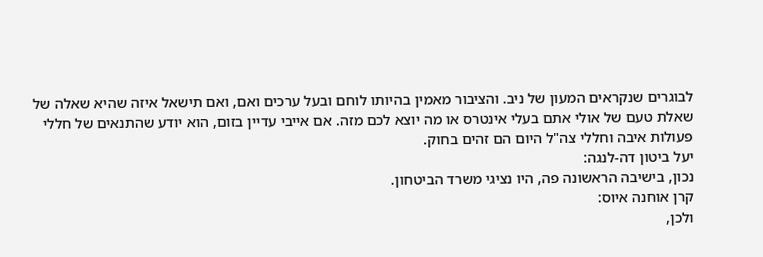לבוגרים שנקראים המעון של ניב. והציבור מאמין בהיותו לוחם ובעל ערכים ואם, ואם תישאל איזה שהיא שאלה של שאלת טעם של אולי אתם בעלי אינטרס או מה יוצא לכם מזה. אם אייבי עדיין בזום, הוא יודע שהתנאים של חללי פעולות איבה וחללי צה"ל היום הם זהים בחוק.
יעל ביטון דה-לנגה:
נכון, בישיבה הראשונה פה, היו נציגי משרד הביטחון.
קרן אוחנה איוס:
ולכן,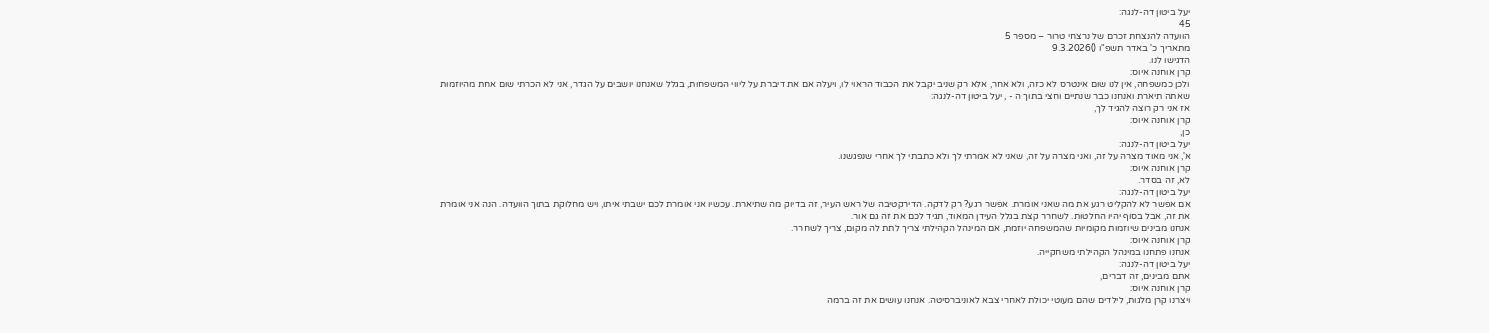יעל ביטון דה-לנגה:
45
הוועדה להנצחת זכרם של נרצחי טרור – מספר 5
מתאריך כ' באדר תשפ"ו ()9.3.2026
הדגישו לנו.
קרן אוחנה איוס:
ולכן כמשפחה, אין לנו שום אינטרס לא כזה, ולא אחר, אלא רק שניב יקבל את הכבוד הראוי לו, ויעלה אם את דיברת על ליווי המשפחות, בגלל שאנחנו יושבים על הגדר, אני לא הכרתי שום אחת מהיוזמות שאתה תיארת ואנחנו כבר שנתיים וחצי בתוך ה - , יעל ביטון דה-לנגה:
אז אני רק רוצה להגיד לך,
קרן אוחנה איוס:
כן,
יעל ביטון דה-לנגה:
א', אני מאוד מצרה על זה, ואני מצרה על זה, שאני לא אמרתי לך ולא כתבתי לך אחרי שנפגשנו.
קרן אוחנה איוס:
לא, זה בסדר.
יעל ביטון דה-לנגה:
אם אפשר לא להקליט רגע את מה שאני אומרת. אפשר רגע? רק לדקה. הדירקטיבה של ראש העיר, זה בדיוק מה שתיארת. עכשיו אני אומרת לכם ישבתי איתו, ויש מחלוקת בתוך הוועדה. הנה אני אומרת את זה, אבל בסוף יהיו החלטות. לשחרר קצת בגלל העידן המאוד, תגיד לכם את זה גם אור.
אנחנו מבינים שיוזמות מקומיות שהמשפחה יוזמת, אם המינהל הקהילתי צריך לתת לה מקום, צריך לשחרר.
קרן אוחנה איוס:
אנחנו פתחנו במינהל הקהילתי משחקייה.
יעל ביטון דה-לנגה:
אתם מבינים, זה דברים,
קרן אוחנה איוס:
ויצרנו קרן מלגות, לילדים שהם מעוטי יכולת לאחרי צבא לאוניברסיטה. אנחנו עושים את זה ברמה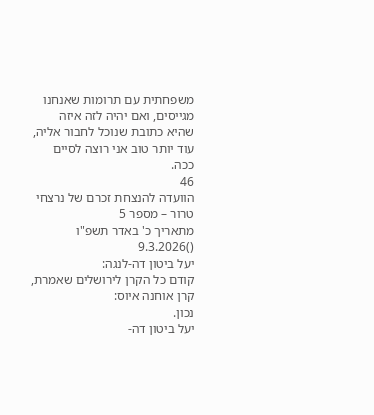משפחתית עם תרומות שאנחנו מגייסים, ואם יהיה לזה איזה שהיא כתובת שנוכל לחבור אליה, עוד יותר טוב אני רוצה לסיים ככה.
46
הוועדה להנצחת זכרם של נרצחי טרור – מספר 5
מתאריך כ' באדר תשפ"ו ()9.3.2026
יעל ביטון דה-לנגה:
קודם כל הקרן לירושלים שאמרת,
קרן אוחנה איוס:
נכון.
יעל ביטון דה-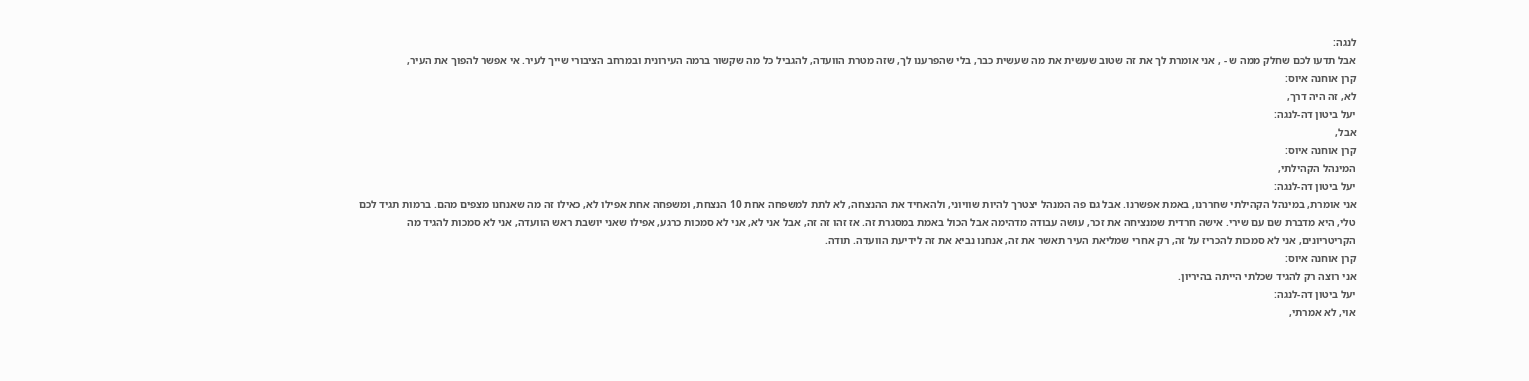לנגה:
אבל תדעו לכם שחלק ממה ש - , אני אומרת לך את זה שטוב שעשית את מה שעשית כבר, בלי שהפרענו לך, שזה מטרת הוועדה, להגביל כל מה שקשור ברמה העירונית ובמרחב הציבורי שייך לעיר. אי אפשר להפוך את העיר,
קרן אוחנה איוס:
לא, זה היה דרך,
יעל ביטון דה-לנגה:
אבל,
קרן אוחנה איוס:
המינהל הקהילתי,
יעל ביטון דה-לנגה:
אני אומרת, במינהל הקהילתי שחררנו, באמת אפשרנו. אבל גם פה המנהל יצטרך להיות שוויוני, ולהאחיד את ההנצחה, לא לתת למשפחה אחת 10 הנצחת, ומשפחה אחת אפילו לא, כאילו זה מה שאנחנו מצפים מהם. ברמות תגיד לכם טלי, היא מדברת שם עם שירי. אישה חרדית שמנציחה את זכר, עושה עבודה מדהימה אבל הכול באמת במסגרת זה. אז זהו זה זה, אבל אני לא, אני לא סמכות כרגע, אפילו שאני יושבת ראש הוועדה, אני לא סמכות להגיד מה הקריטריונים, אני לא סמכות להכריז על זה, רק אחרי שמליאת העיר תאשר את זה, אנחנו נביא את זה לידיעת הוועדה. תודה.
קרן אוחנה איוס:
אני רוצה רק להגיד שכלתי הייתה בהיריון.
יעל ביטון דה-לנגה:
אוי, לא אמרתי,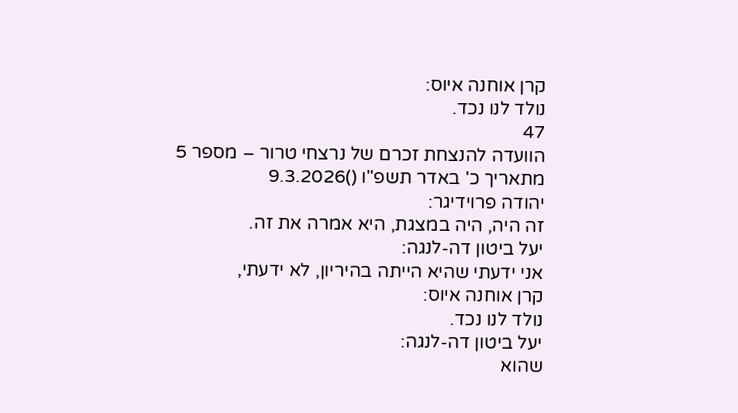קרן אוחנה איוס:
נולד לנו נכד.
47
הוועדה להנצחת זכרם של נרצחי טרור – מספר 5
מתאריך כ' באדר תשפ"ו ()9.3.2026
יהודה פרוידיגר:
זה היה, היה במצגת, היא אמרה את זה.
יעל ביטון דה-לנגה:
אני ידעתי שהיא הייתה בהיריון, לא ידעתי,
קרן אוחנה איוס:
נולד לנו נכד.
יעל ביטון דה-לנגה:
שהוא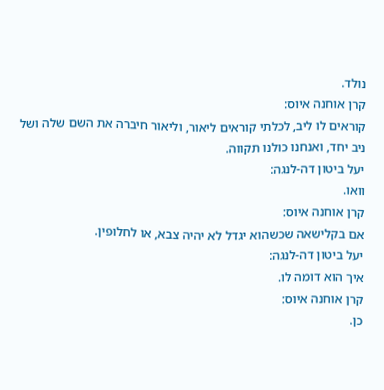נולד.
קרן אוחנה איוס:
קוראים לו ליב, לכלתי קוראים ליאור, וליאור חיברה את השם שלה ושל ניב יחד, ואנחנו כולנו תקווה.
יעל ביטון דה-לנגה:
וואו.
קרן אוחנה איוס:
אם בקלישאה שכשהוא יגדל לא יהיה צבא, או לחלופין.
יעל ביטון דה-לנגה:
איך הוא דומה לו.
קרן אוחנה איוס:
כן.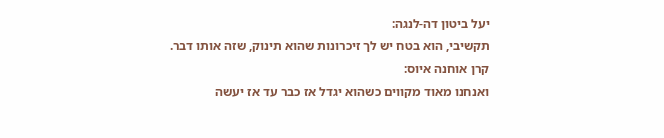יעל ביטון דה-לנגה:
תקשיבי, הוא בטח יש לך זיכרונות שהוא תינוק, שזה אותו דבר.
קרן אוחנה איוס:
ואנחנו מאוד מקווים כשהוא יגדל אז כבר עד אז יעשה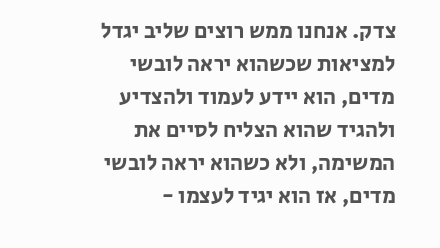צדק. אנחנו ממש רוצים שליב יגדל למציאות שכשהוא יראה לובשי מדים, הוא יידע לעמוד ולהצדיע ולהגיד שהוא הצליח לסיים את המשימה, ולא כשהוא יראה לובשי מדים, אז הוא יגיד לעצמו -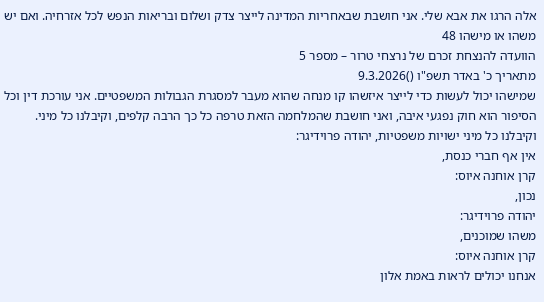אלה הרגו את אבא שלי. אני חושבת שבאחריות המדינה לייצר צדק ושלום ובריאות הנפש לכל אזרחיה. ואם יש משהו או מישהו 48
הוועדה להנצחת זכרם של נרצחי טרור – מספר 5
מתאריך כ' באדר תשפ"ו ()9.3.2026
שמישהו יכול לעשות כדי לייצר איזשהו קו מנחה שהוא מעבר למסגרת הגבולות המשפטיים. אני עורכת דין וכל הסיפור הוא חוק נפגעי איבה, ואני חושבת שהמלחמה הזאת טרפה כל כך הרבה קלפים, וקיבלנו כל מיני. וקיבלנו כל מיני ישויות משפטיות, יהודה פרוידיגר:
אין אף חברי כנסת,
קרן אוחנה איוס:
נכון,
יהודה פרוידיגר:
משהו שמוכנים,
קרן אוחנה איוס:
אנחנו יכולים לראות באמת אלון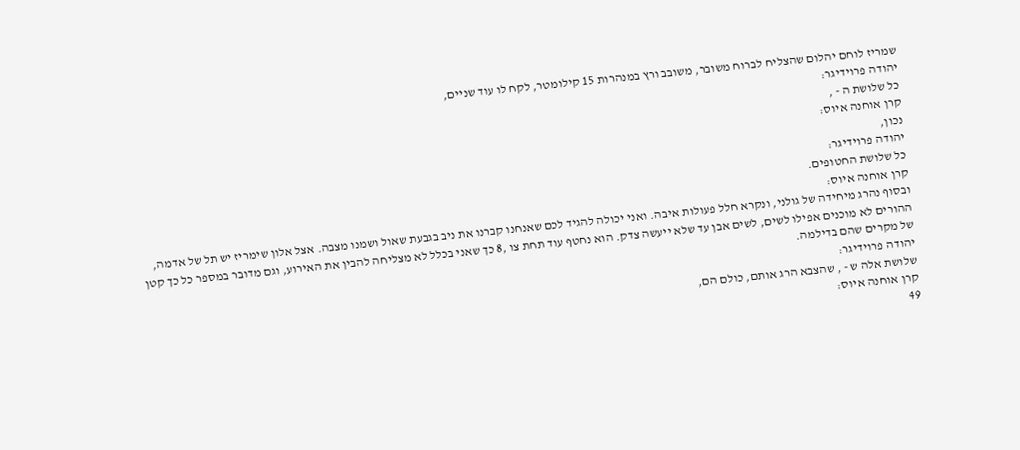שמריז לוחם יהלום שהצליח לברוח משובר, משובב ורץ במנהרות 15 קילומטר, לקח לו עוד שניים,
יהודה פרוידיגר:
כל שלושת ה - ,
קרן אוחנה איוס:
נכון,
יהודה פרוידיגר:
כל שלושת החטופים.
קרן אוחנה איוס:
ובסוף נהרג מיחידה של גולני, ונקרא חלל פעולות איבה. ואני יכולה להגיד לכם שאנחנו קברנו את ניב בגבעת שאול ושמנו מצבה. אצל אלון שימריז יש תל של אדמה, ההורים לא מוכנים אפילו לשים, לשים אבן עד שלא ייעשה צדק. הוא נחטף עוד תחת צו ,8 כך שאני בכלל לא מצליחה להבין את האירוע, וגם מדובר במספר כל כך קטן של מקרים שהם בדילמה.
יהודה פרוידיגר:
שלושת אלה ש - , שהצבא הרג אותם, כולם הם,
קרן אוחנה איוס:
49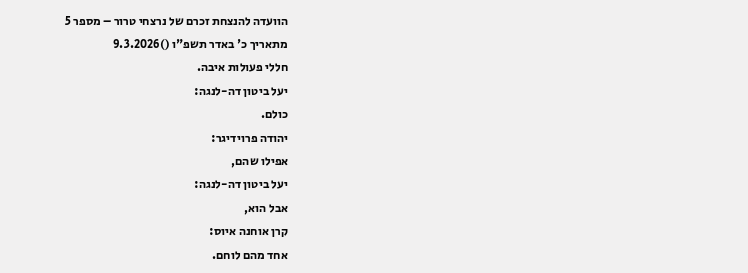הוועדה להנצחת זכרם של נרצחי טרור – מספר 5
מתאריך כ' באדר תשפ"ו ()9.3.2026
חללי פעולות איבה.
יעל ביטון דה-לנגה:
כולם.
יהודה פרוידיגר:
אפילו שהם,
יעל ביטון דה-לנגה:
אבל הוא,
קרן אוחנה איוס:
אחד מהם לוחם.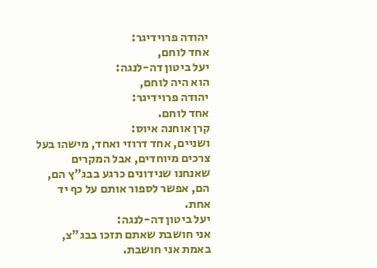יהודה פרוידיגר:
אחד לוחם,
יעל ביטון דה-לנגה:
הוא היה לוחם,
יהודה פרוידיגר:
אחד לוחם.
קרן אוחנה איוס:
ושניים, אחד דרוזי ואחד, מישהו בעל צרכים מיוחדים, אבל המקרים שאנחנו שנידונים כרגע בבג"ץ הם, הם, אפשר לספור אותם על כף יד אחת.
יעל ביטון דה-לנגה:
אני חושבת שאתם תזכו בבג"צ, באמת אני חושבת.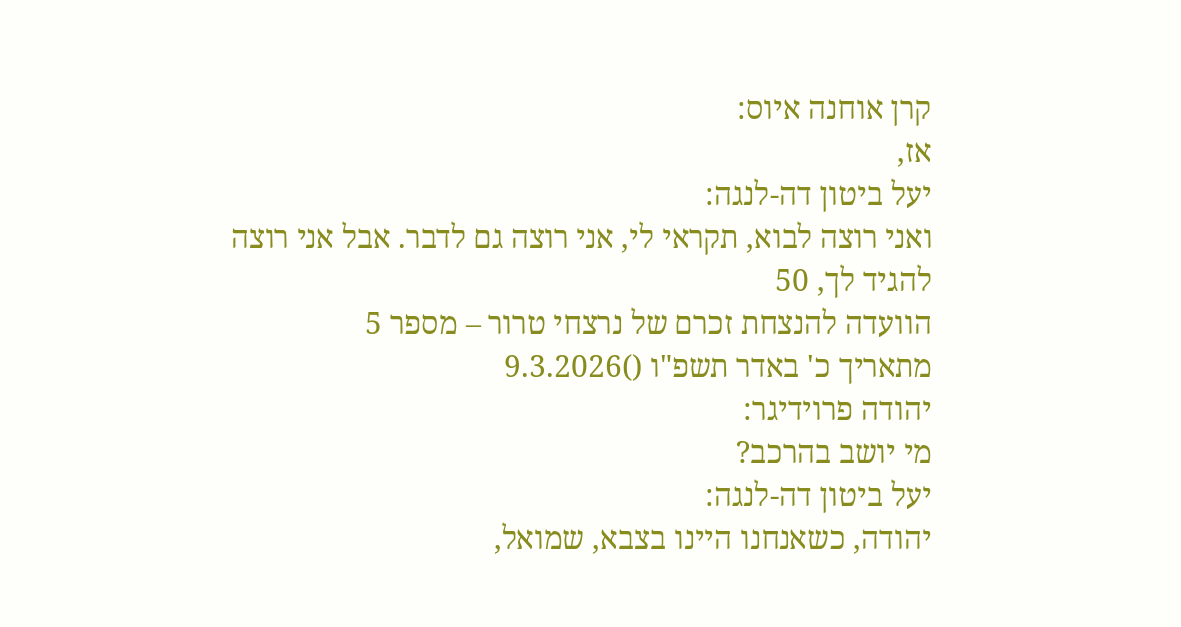קרן אוחנה איוס:
אז,
יעל ביטון דה-לנגה:
ואני רוצה לבוא, תקראי לי, אני רוצה גם לדבר. אבל אני רוצה להגיד לך, 50
הוועדה להנצחת זכרם של נרצחי טרור – מספר 5
מתאריך כ' באדר תשפ"ו ()9.3.2026
יהודה פרוידיגר:
מי יושב בהרכב?
יעל ביטון דה-לנגה:
יהודה, כשאנחנו היינו בצבא, שמואל,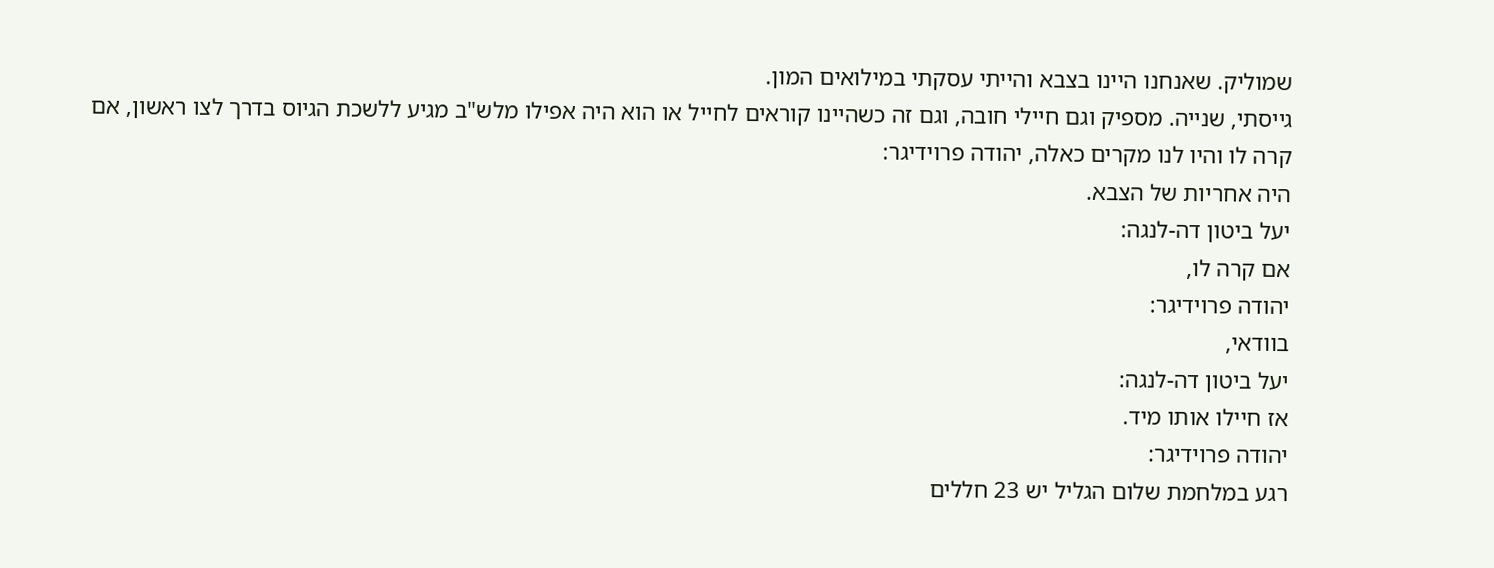שמוליק. שאנחנו היינו בצבא והייתי עסקתי במילואים המון.
גייסתי, שנייה. מספיק וגם חיילי חובה, וגם זה כשהיינו קוראים לחייל או הוא היה אפילו מלש"ב מגיע ללשכת הגיוס בדרך לצו ראשון, אם קרה לו והיו לנו מקרים כאלה, יהודה פרוידיגר:
היה אחריות של הצבא.
יעל ביטון דה-לנגה:
אם קרה לו,
יהודה פרוידיגר:
בוודאי,
יעל ביטון דה-לנגה:
אז חיילו אותו מיד.
יהודה פרוידיגר:
רגע במלחמת שלום הגליל יש 23 חללים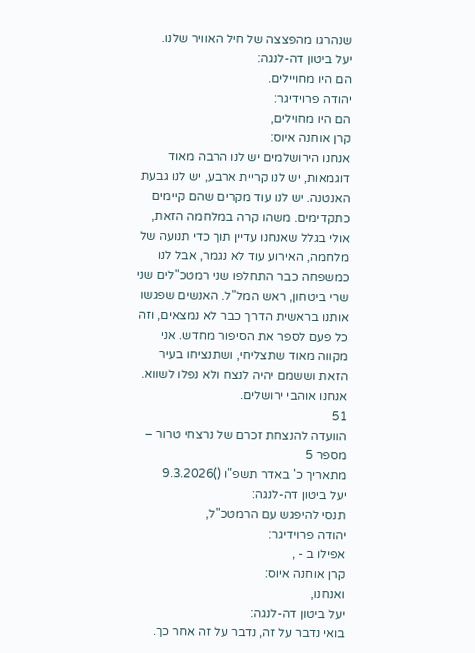שנהרגו מהפצצה של חיל האוויר שלנו.
יעל ביטון דה-לנגה:
הם היו מחויילים.
יהודה פרוידיגר:
הם היו מחוילים,
קרן אוחנה איוס:
אנחנו הירושלמים יש לנו הרבה מאוד דוגמאות, יש לנו קריית ארבע, יש לנו גבעת האנטנה. יש לנו עוד מקרים שהם קיימים כתקדימים. משהו קרה במלחמה הזאת, אולי בגלל שאנחנו עדיין תוך כדי תנועה של מלחמה, האירוע עוד לא נגמר, אבל לנו כמשפחה כבר התחלפו שני רמטכ"לים שני שרי ביטחון, ראש המל"ל. האנשים שפגשו אותנו בראשית הדרך כבר לא נמצאים, וזה כל פעם לספר את הסיפור מחדש. אני מקווה מאוד שתצליחי, ושתנציחו בעיר הזאת וששמם יהיה לנצח ולא נפלו לשווא. אנחנו אוהבי ירושלים.
51
הוועדה להנצחת זכרם של נרצחי טרור – מספר 5
מתאריך כ' באדר תשפ"ו ()9.3.2026
יעל ביטון דה-לנגה:
תנסי להיפגש עם הרמטכ"ל,
יהודה פרוידיגר:
אפילו ב - ,
קרן אוחנה איוס:
ואנחנו,
יעל ביטון דה-לנגה:
בואי נדבר על זה, נדבר על זה אחר כך.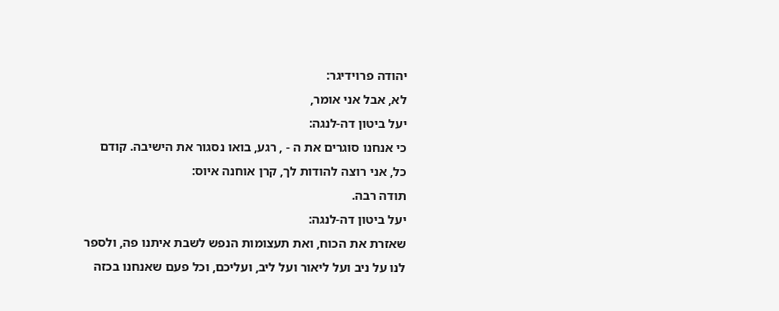יהודה פרוידיגר:
לא, אבל אני אומר,
יעל ביטון דה-לנגה:
כי אנחנו סוגרים את ה - , רגע, בואו נסגור את הישיבה. קודם כל, אני רוצה להודות לך, קרן אוחנה איוס:
תודה רבה.
יעל ביטון דה-לנגה:
שאזרת את הכוח, ואת תעצומות הנפש לשבת איתנו פה, ולספר לנו על ניב ועל ליאור ועל ליב, ועליכם, וכל פעם שאנחנו בכזה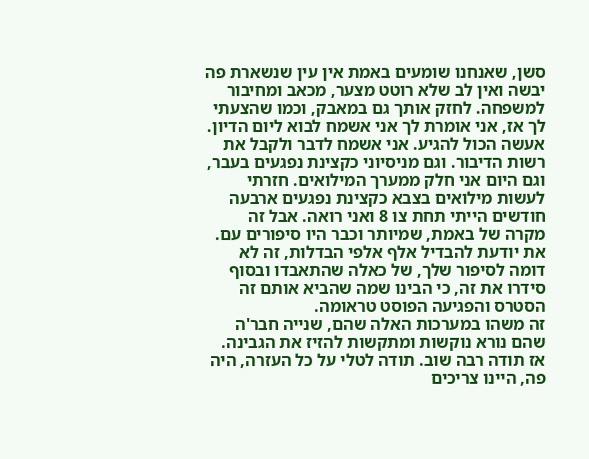סשן, שאנחנו שומעים באמת אין עין שנשארת פה יבשה ואין לב שלא רוטט מצער, מכאב ומחיבור למשפחה. לחזק אותך גם במאבק, וכמו שהצעתי לך אז, אני אומרת לך אני אשמח לבוא ליום הדיון. אעשה הכול להגיע. אני אשמח לדבר ולקבל את רשות הדיבור. וגם מניסיוני כקצינת נפגעים בעבר, וגם היום אני חלק ממערך המילואים. חזרתי לעשות מילואים בצבא כקצינת נפגעים ארבעה חודשים הייתי תחת צו 8 ואני רואה. אבל זה מקרה של באמת, שמיותר וכבר היו סיפורים עם. את יודעת להבדיל אלף אלפי הבדלות, זה לא דומה לסיפור שלך, של כאלה שהתאבדו ובסוף סידרו את זה, כי הבינו שמה שהביא אותם זה הסטרס והפגיעה הפוסט טראומה.
זה משהו במערכות האלה שהם, שנייה חבר'ה שהם נורא נוקשות ומתקשות להזיז את הגבינה. אז תודה רבה שוב. תודה לטלי על כל העזרה, היה פה, היינו צריכים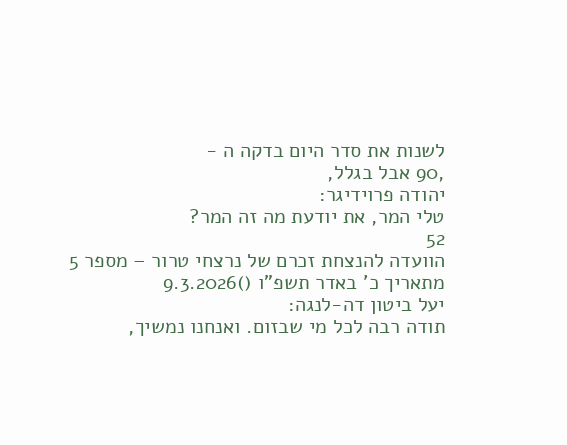לשנות את סדר היום בדקה ה -
,90 אבל בגלל,
יהודה פרוידיגר:
טלי המר, את יודעת מה זה המר?
52
הוועדה להנצחת זכרם של נרצחי טרור – מספר 5
מתאריך כ' באדר תשפ"ו ()9.3.2026
יעל ביטון דה-לנגה:
תודה רבה לכל מי שבזום. ואנחנו נמשיך,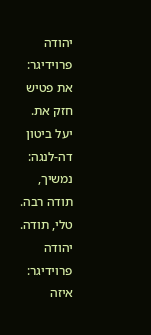יהודה פרוידיגר:
את פטיש חזק את.
יעל ביטון דה-לנגה:
נמשיך, תודה רבה. טלי, תודה.
יהודה פרוידיגר:
איזה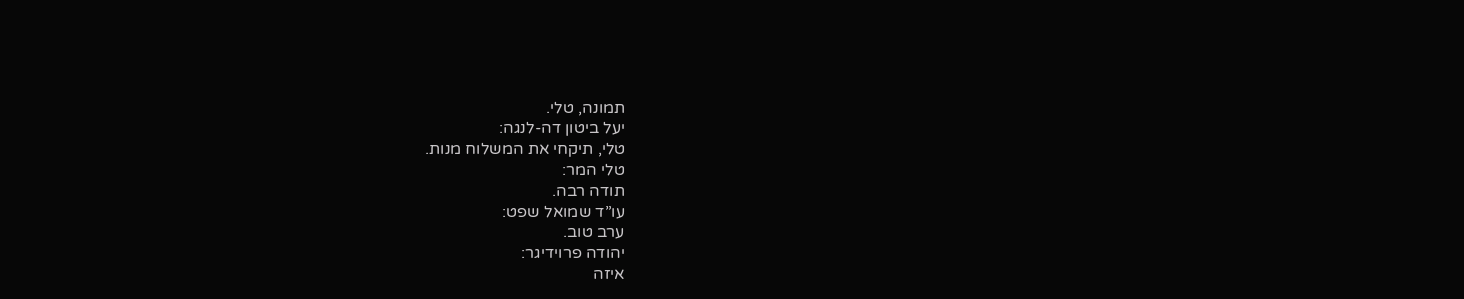תמונה, טלי.
יעל ביטון דה-לנגה:
טלי, תיקחי את המשלוח מנות.
טלי המר:
תודה רבה.
עו”ד שמואל שפט:
ערב טוב.
יהודה פרוידיגר:
איזה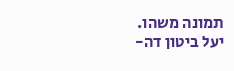תמונה משהו.
יעל ביטון דה-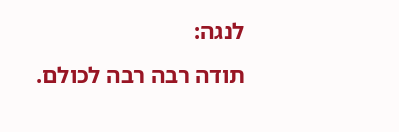לנגה:
תודה רבה רבה לכולם.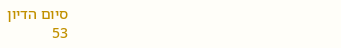סיום הדיון
53